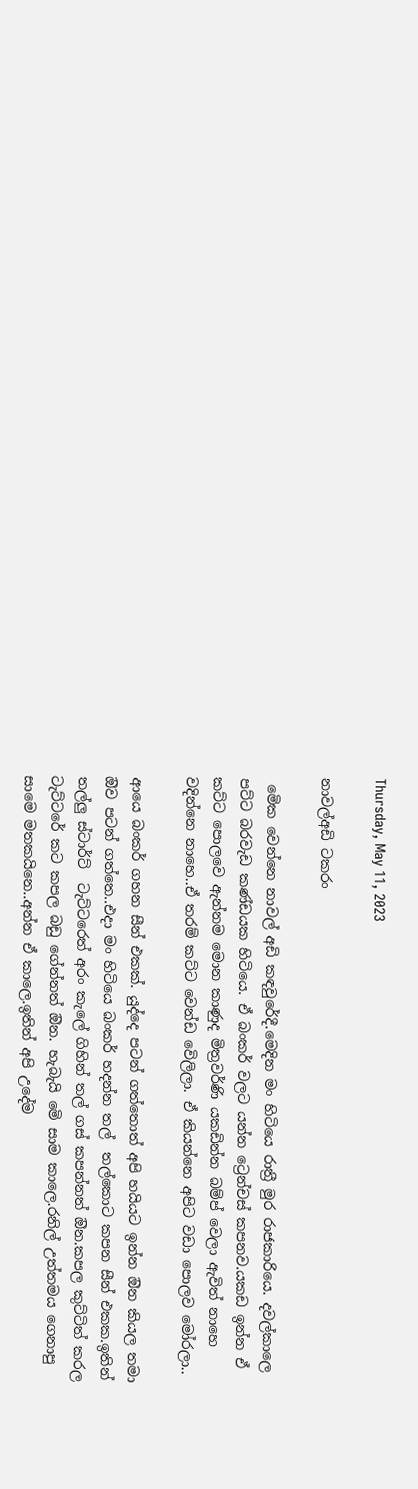Thursday, May 11, 2023

නාවල්අඩි ටකරං

 මෙික වෙන්නෙ නාවල් අඩි කඳවුරේදී.මෙදින මං හිටියෙ රාත්‍රී මුර රාජකාරියෙ. දවල්කාලෙ පට්ට බරවැඩ කණ්ඩයක හිටියෙ. ඒ බංකර් වලට යන්න ට්‍රෙන්චස් කපනව.යකඩ ඉන්න ඒ කට්ට පොලවෙ ඇන්නම මොන කාණුද මිත්‍රවර්ණි යකඩින්න බම්ප් වෙලා ඇවිත් නාහෙ වදින්නෙ නාහෙ..ඒ තරම් කට්ට වෙන්ඩ වෙිලිලා. ඒ කියන්නෙ අපිට වඩා පොලව මෝරලා..

ආයෙ බංකර් ගහන සීන් එකක්. යුද්දෙ පටන් ගත්තොත් අපි හයියට ඉන්න ඔින කියල තමා ඔිව පටන් ගත්තෙ..එදා මං හිටියෙ බංකර් හදන්න තල්  තල්කොට කපන සීන් එකක.ඉතින් තල්ලු ස්ටාර්ට්  ටැට්ටරෙත් අරං කැලේ ගිහින් තල් ගස් කපන්නත් ඔින.කපල කුට්ටිත් කරල ටැට්ටරේ කට කපල බඩු ගේන්නත් ඔින. හැබැයි මෙි සාම කාලෙ.රනිල් උත්තමය ගෙනාපු සාමෙ මතකයිනෙ..අන්න ඒ කාලෙ.ඉතින් අපි උදේම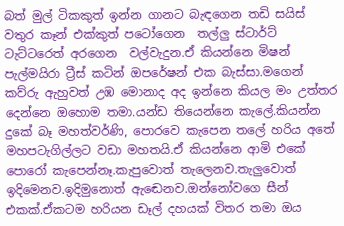බත් මුල් ටිකකුත් ඉන්න ගානට බැඳගෙන තඩි සයිස් වතුර කෑන් එක්කුත් පටෝගෙන  තල්ලු ස්ටාර්ට් ටැට්ටරෙත් අරගෙන  වල්වැදුන.ඒ කියන්නෙ මිෂන් පැල්මයිරා ට්‍රීස් කටින් ඔපරේෂන් එක බැස්සා.මගෙන් කව්රු ඇහුවත් උඹ මොනාද අද ඉන්නෙ කියල මං උත්තර දෙන්නෙ ඔහොම තමා.යන්ඩ තියෙන්නෙ කැලේ.කියන්න දුකේ බෑ මහත්වර්ණි, පොරවෙ කැපෙන තලේ හරිය අතේ මහපටැගිල්ලට වඩා මහතයි.ඒ කියන්නෙ ආමි එකේ පොරෝ කැපෙන්නෑ.කැපුවොත් තැලෙනව.තැලුවොත් ඉදිමෙනව.ඉදිමුනොත් ඇඬෙනව.ඔන්නෝවගෙ සීන් එකක්.ඒකටම හරියන ඩෑල් දහයක් විතර තමා ඔය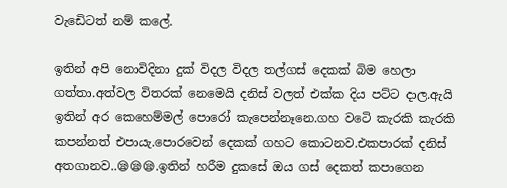වැඩෙිටත් නම් කලේ.

ඉතින් අපි නොවිදිනා දුක් විදල විදල තල්ගස් දෙකක් බිම හෙලා ගත්තා.අත්වල විතරක් නෙමෙයි දනිස් වලත් එක්ක දිය පට්ට දාල.ඇයි  ඉතින් අර කෙහෙම්මල් පොරෝ කැපෙන්නෑනෙ.ගහ වටෙි කැරකි කැරකි කපන්නත් එපායැ.පොරවෙන් දෙකක් ගහට කොටනව.එකපාරක් දනිස් අතගානව..😪😪😪.ඉතින් හරීම දුකසේ ඔය ගස් දෙකත් කපාගෙන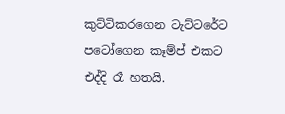කුට්ටිකරගෙන ටැට්ටරේට පටෝගෙන කෑම්ප් එකට එද්දි රෑ හතයි.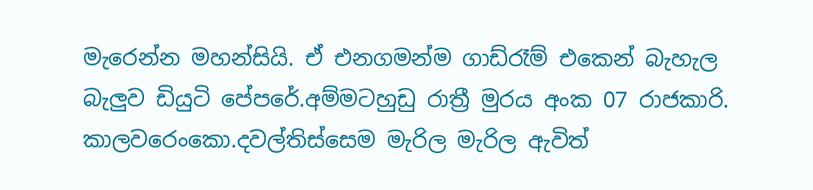මැරෙන්න මහන්සියි. ඒ එනගමන්ම ගාඩ්රෑම් එකෙන් බැහැල බැලුව ඩියුටි පේපරේ.අම්මටහුඩු රාත්‍රී මුරය අංක 07 රාජකාරි. කාලවරෙංකො.දවල්තිස්සෙම මැරිල මැරිල ඇවිත්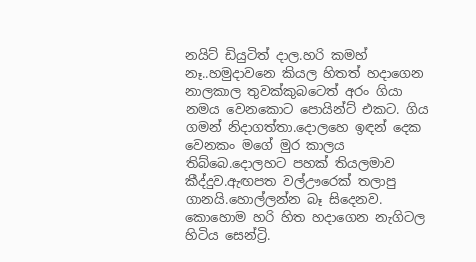නයිට් ඩියුටිත් දාල.හරි කමහ් නෑ..හමුදාවනෙ කියල හිතත් හදාගෙන නාලකාල තුවක්කුබටෙත් අරං ගියා නමය වෙනකොට පොයින්ට් එකට. ගිය ගමන් නිදාගත්තා.දොලහෙ ඉඳන් දෙක වෙනකං මගේ මුර කාලය තිබ්බෙ.දොලහට පහක් තියලමාව කීද්දුව.ඇඟපත වල්ඌරෙක් තලාපු ගානයි.හොල්ලන්න බෑ සිදෙනව. කොහොම හරි හිත හදාගෙන නැගිටල හිටිය සෙන්ට්‍රි.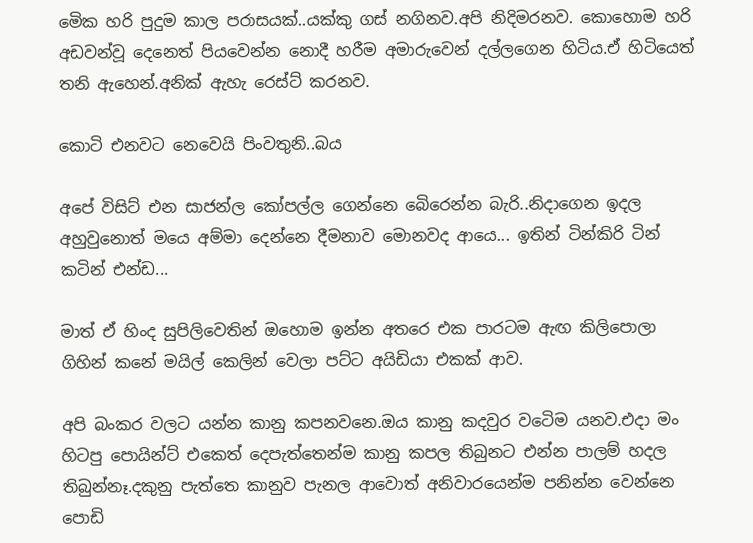මෙික හරි පුදුම කාල පරාසයක්..යක්කු ගස් නගිනව.අපි නිදිමරනව. කොහොම හරි අඩවන්වූ දෙනෙත් පියවෙන්න නොදී හරීම අමාරුවෙන් දල්ලගෙන හිටිය.ඒ හිටියෙත් තනි ඇහෙන්.අනික් ඇහැ රෙස්ට් කරනව.

කොටි එනවට නෙවෙයි පිංවතුනි..බය

අපේ විසිට් එන සාජන්ල කෝපල්ල ගෙන්නෙ බෙිරෙන්න බැරි..නිදාගෙන ඉදල අහුවුනොත් මයෙ අම්මා දෙන්නෙ දීමනාව මොනවද ආයෙ... ඉතින් ටින්කිරි ටින් කටින් එන්ඩ...

මාත් ඒ හිංද සුපිලිවෙතින් ඔහොම ඉන්න අතරෙ එක පාරටම ඇඟ කිලිපොලා ගිහින් කනේ මයිල් කෙලින් වෙලා පට්ට අයිඩියා එකක් ආව.

අපි බංකර වලට යන්න කානු කපනවනෙ.ඔය කානු කදවුර වටෙිම යනව.එදා මං හිටපු පොයින්ට් එකෙත් දෙපැත්තෙන්ම කානු කපල තිබුනට එන්න පාලම් හදල තිබුන්නෑ.දකුනු පැත්තෙ කානුව පැනල ආවොත් අනිවාරයෙන්ම පනින්න වෙන්නෙ පොඩි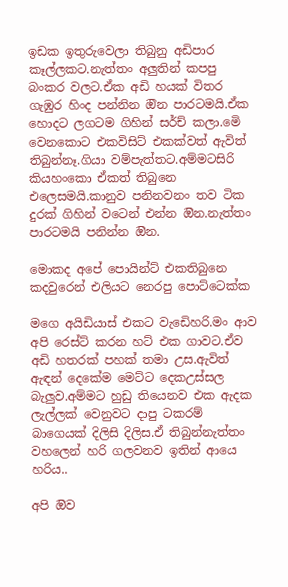ඉඩක ඉතුරුවෙලා තිබුනු අඩිපාර කෑල්ලකට.නැත්තං අලුතින් කපපු බංකර වලට.ඒක අඩි හයක් විතර ගැඹුර හිංද පන්නින ඔින පාරටමයි.ඒක හොදට ලගටම ගිහින් සර්ච් කලා.මෙි වෙනකොට එකවිසිට් එකක්වත් ඇවිත් තිබුන්නෑ.ගියා වම්පැත්තට.අම්මටසිරි කියහංකො ඒකත් තිබුනෙ එලෙසමයි.කානුව පනිනවනං තව ටික දුරක් ගිහින් වටෙන් එන්න ඔින.නැත්තං පාරටමයි පනින්න ඔින.

මොකද අපේ පොයින්ට් එකතිබුනෙ කදවුරෙන් එලියට නෙරපු පොට්ටෙක්ක

මගෙ අයිඩියාස් එකට වැඩෙිහරි.මං ආව අපි රෙස්ට් කරන හට් එක ගාවට.ඒව අඩි හතරක් පහක් තමා උස.ඇවිත් ඇඳන් දෙකේම මෙට්ට දෙකඋස්සල බැලුව.අම්මට හුඩු තියෙනව එක ඇදක ලැල්ලක් වෙනුවට දාපු ටකරම් බාගෙයක් දිලිසි දිලිස.ඒ තිබුන්නැත්තං වහලෙන් හරි ගලවනව ඉතින් ආයෙ හරිය..

අපි ඔිව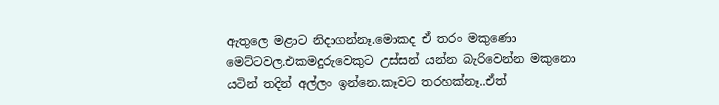ඇතුලෙ මළාට නිදාගන්නෑ.මොකද ඒ තරං මකුණො මෙට්ටවල.එකමදුරුවෙකුට උස්සන් යන්න බැරිවෙන්න මකුනො යටින් තදින් අල්ලං ඉන්නෙ.කෑවට තරහක්නෑ..ඒත්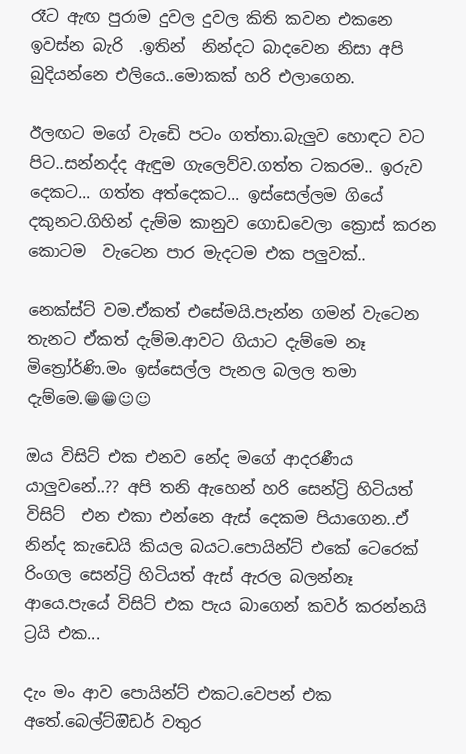රෑට ඇඟ පුරාම දුවල දුවල කිති කවන එකනෙ ඉවස්න බැරි  .ඉතින්  නින්දට බාදවෙන නිසා අපි බුදියන්නෙ එලියෙ..මොකක් හරි එලාගෙන.

ඊලඟට මගේ වැඩෙි පටං ගත්තා.බැලුව හොඳට වට පිට..සන්නද්ද ඇඳුම ගැලෙව්ව.ගත්ත ටකරම.. ඉරුව දෙකට... ගත්ත අත්දෙකට... ඉස්සෙල්ලම ගියේ දකුනට.ගිහින් දැම්ම කානුව ගොඩවෙලා ක්‍රොස් කරන කොටම  වැටෙන පාර මැදටම එක පලුවක්..

නෙක්ස්ට් වම.ඒකත් එසේමයි.පැන්න ගමන් වැටෙන තැනට ඒකත් දැම්ම.ආවට ගියාට දැම්මෙ නෑ මිත්‍රෝර්ණි.මං ඉස්සෙල්ල පැනල බලල තමා දැම්මෙ.😁😁☺☺

ඔය විසිට් එක එනව නේද මගේ ආදරණීය යාලුවනේ..?? අපි තනි ඇහෙන් හරි සෙන්ට්‍රි හිටියත් විසිට්  එන එකා එන්නෙ ඇස් දෙකම පියාගෙන..ඒ නින්ද කැඩෙයි කියල බයට.පොයින්ට් එකේ ටෙරෙක් රිංගල සෙන්ට්‍රි හිටියත් ඇස් ඇරල බලන්නෑ ආයෙ.පැයේ විසිට් එක පැය බාගෙන් කවර් කරන්නයි ට්‍රයි එක...

දැං මං ආව පොයින්ට් එකට.වෙපන් එක අතේ.බෙල්ට්ඔිඩර් වතුර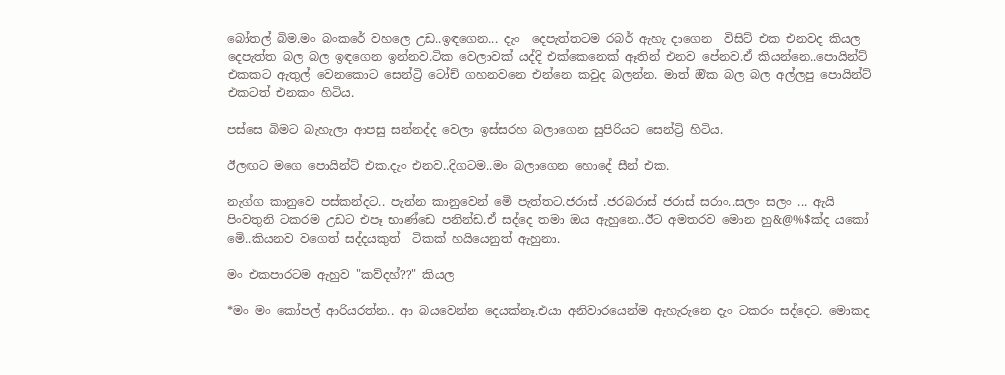බෝතල් බිම.මං බංකරේ වහලෙ උඩ..ඉඳගෙන... දැං  දෙපැත්තටම රබර් ඇහැ දාගෙන  විසිට් එක එනවද කියල  දෙපැත්ත බල බල ඉඳගෙන ඉන්නව.ටික වෙලාවක් යද්දි එක්කෙනෙක් ඈතින් එනව පේනව.ඒ කියන්නෙ..පොයින්ට් එකකට ඇතුල් වෙනකොට සෙන්ට්‍රි ටෝච් ගහනවනෙ එන්නෙ කවුද බලන්න. මාත් ඔික බල බල අල්ලපු පොයින්ට් එකටත් එනකං හිටිය.

පස්සෙ බිමට බැහැලා ආපසු සන්නද්ද වෙලා ඉස්සරහ බලාගෙන සුපිරියට සෙන්ට්‍රි හිටිය.

ඊලඟට මගෙ පොයින්ට් එක.දැං එනව..දිගටම..මං බලාගෙන හොදේ සීන් එක.

නැග්ග කානුවෙ පස්කන්දට.. පැන්න කානුවෙන් මෙි පැත්තට.ජරාස් .ජරබරාස් ජරාස් සරාං..සලං සලං ... ඇයි පිංවතුනි ටකරම උඩට එපෑ භාණ්ඩෙ පනින්ඩ.ඒ සද්දෙ තමා ඔය ඇහුනෙ..ඊට අමතරව මොන හු&@%$ක්ද යකෝ මෙි..කියනව වගෙත් සද්දයකුත්  ටිකක් හයියෙනුත් ඇහුනා.

මං එකපාරටම ඇහුව "කව්දහ්??" කියල

*මං මං කෝපල් ආරියරත්න.. ආ බයවෙන්න දෙයක්නෑ.එයා අනිවාරයෙන්ම ඇහැරුනෙ දැං ටකරං සද්දෙට. මොකද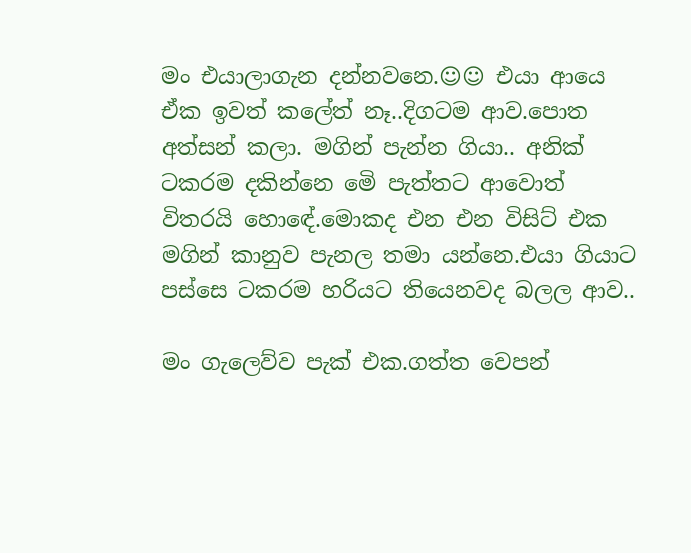මං එයාලාගැන දන්නවනෙ.☺☺ එයා ආයෙ ඒක ඉවත් කලේත් නෑ..දිගටම ආව.පොත අත්සන් කලා. මගින් පැන්න ගියා.. අනික් ටකරම දකින්නෙ මෙි පැත්තට ආවොත් විතරයි හොඳේ.මොකද එන එන විසිට් එක මගින් කානුව පැනල තමා යන්නෙ.එයා ගියාට පස්සෙ ටකරම හරියට තියෙනවද බලල ආව..

මං ගැලෙව්ව පැක් එක.ගත්ත වෙපන්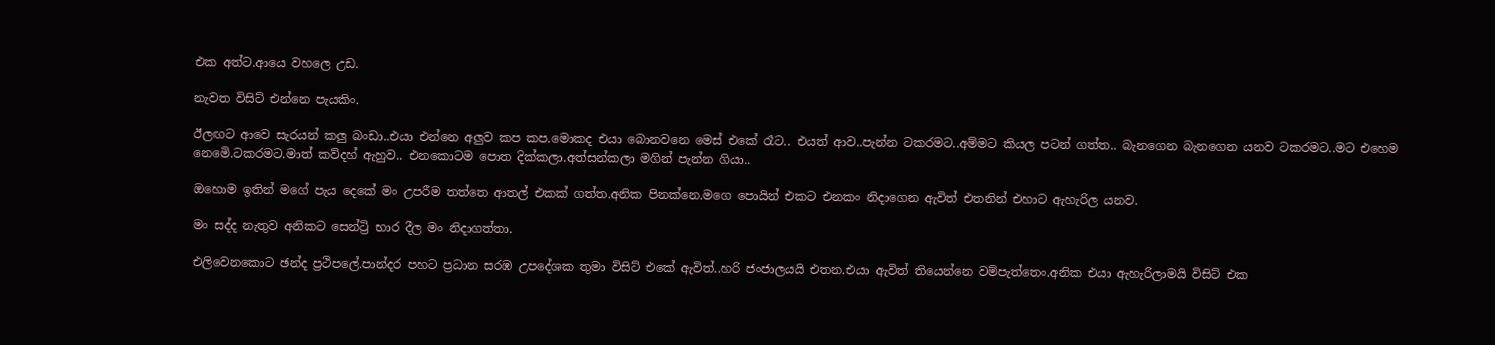එක අත්ට.ආයෙ වහලෙ උඩ.

නැවත විසිට් එන්නෙ පැයකිං.

ඊලඟට ආවෙ සැරයන් කලු බංඩා..එයා එන්නෙ අලුව කප කප.මොකද එයා බොනවනෙ මෙස් එකේ රෑට.. එයත් ආව..පැන්න ටකරමට..අම්මට කියල පටන් ගත්ත.. බැනගෙන බැනගෙන යනව ටකරමට..මට එහෙම නෙමෙි.ටකරමට.මාත් කව්දහ් ඇහුව.. එනකොටම පොත දික්කලා.අත්සන්කලා මගින් පැන්න ගියා..

ඔහොම ඉතින් මගේ පැය දෙකේ මං උපරීම තත්තෙ ආතල් එකක් ගත්ත.අනික පිනක්නෙ.මගෙ පොයින් එකට එනකං නිදාගෙන ඇවිත් එතනින් එහාට ඇහැරිල යනව.

මං සද්ද නැතුව අනිකට සෙන්ට්‍රි භාර දීල මං නිදාගත්තා.

එලිවෙනකොට ඡන්ද ප්‍රථිපලේ.පාන්දර පහට ප්‍රධාන සරඹ උපදේශක තුමා විසිට් එකේ ඇවිත්..හරි ජංජාලයයි එතන.එයා ඇවිත් තියෙන්නෙ වම්පැත්තෙං.අනික එයා ඇහැරිලාමයි විසිට් එක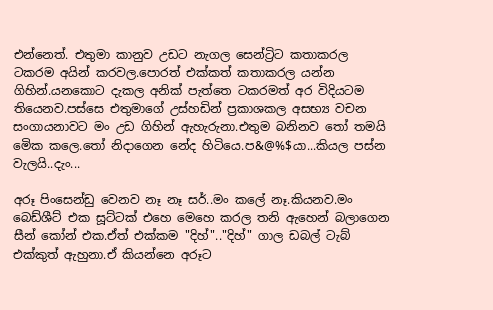එන්නෙත්. එතුමා කානුව උඩට නැගල සෙන්ට්‍රිට කතාකරල ටකරම අයින් කරවල.පොරත් එක්කත් කතාකරල යන්න ගිහින්.යනකොට දැකල අනික් පැත්තෙ ටකරමත් අර විදියටම තියෙනව.පස්සෙ එතුමාගේ උස්හඩින් ප්‍රකාශකල අසභ්‍ය වචන සංගායනාවට මං උඩ ගිහින් ඇහැරුනා.එතුම බනිනව තෝ තමයි මෙික කලෙ.තෝ නිදාගෙන නේද හිටියෙ.ප&@%$යා...කියල පස්න වැලයි..දැං...

අරූ පිංසෙන්ඩු වෙනව නෑ නෑ සර්..මං කලේ නෑ.කියනව.මං බෙඩ්ශීට් එක සූට්ටක් එහෙ මෙහෙ කරල තනි ඇහෙන් බලාගෙන සීන් කෝන් එක.ඒත් එක්කම "දිහ්".."දිහ්" ගාල ඩබල් ටැබ් එක්කුත් ඇහුනා.ඒ කියන්නෙ අරූට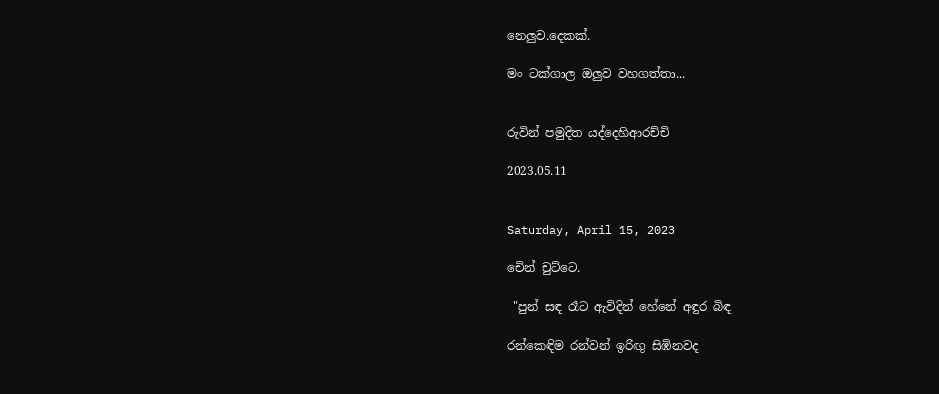නෙලුව.දෙකක්.

මං ටක්ගාල ඔලුව වහගත්තා...


රුවින් පමුදිත යද්දෙහිආරච්චි

2023.05.11


Saturday, April 15, 2023

චෙින් චුට්ටෙ.

 "පුන් සඳ රෑට ඇවිදින් හේනේ අඳුර බිඳ

රන්කෙඳිම රන්වන් ඉරිඟු සිඹිනවද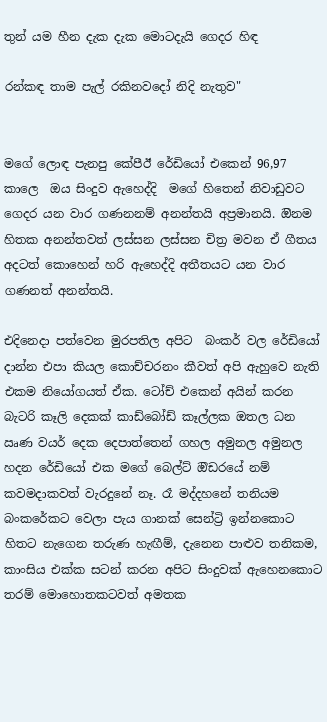තුන් යම හීන දැක දැක මොටදැයි ගෙදර හිඳ

රන්කඳ තාම පැල් රකිනවදෝ නිදි නැතුව"


මගේ ලොඳ පැනපු කේපීඊ රේඩියෝ එකෙන් 96,97 කාලෙ  ඔය සිංදුව ඇහෙද්දි  මගේ හිතෙන් නිවාඩුවට ගෙදර යන වාර ගණනනම් අනන්තයි අප්‍රමානයි. ඔිනම හිතක අනන්තවත් ලස්සන ලස්සන චිත්‍ර මවන ඒ ගීතය අදටත් කොහෙන් හරි ඇහෙද්දි අතීතයට යන වාර ගණනත් අනන්තයි.

එදිනෙදා පත්වෙන මුරපතිල අපිට  බංකර් වල රේඩියෝ දාන්න එපා කියල කොච්චරනං කීවත් අපි ඇහුවෙ නැති එකම නියෝගයත් ඒක. ටෝච් එකෙන් අයින් කරන බැටරි කෑලි දෙකක් කාඩ්බෝඩ් කෑල්ලක ඔතල ධන ඍණ වයර් දෙක දෙපාත්තෙන් ගහල අමුනල අමුනල හදන රේඩියෝ එක මගේ බෙල්ට් ඔිඩරයේ නම් කවමදාකවත් වැරදුනේ නෑ. රෑ මද්දහනේ තනියම බංකරේකට වෙලා පැය ගානක් සෙන්ට්‍රි ඉන්නකොට හිතට නැගෙන තරුණ හැඟීම්, දැනෙන පාළුව තනිකම, කාංසිය එක්ක සටන් කරන අපිට සිංදුවක් ඇහෙනකොට තරම් මොහොතකටවත් අමතක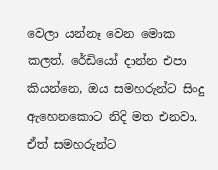වෙලා යන්නෑ වෙන මොක කලත්. රේඩියෝ දාන්න එපා කියන්නෙ, ඔය සමහරුන්ට සිංදු ඇහෙනකොට නිදි මත එනවා. ඒත් සමහරුන්ට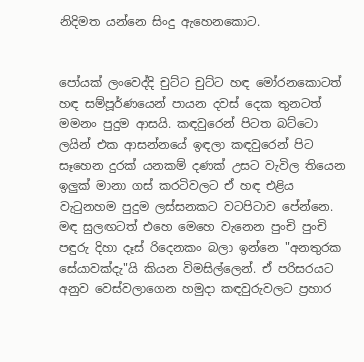නිදිමත යන්නෙ සිංදු ඇහෙනකොට.


පෝයක් ලංවෙද්දි චුට්ට චුට්ට හඳ මෝරනකොටත් හඳ සම්පූර්ණයෙන් පායන දවස් දෙක තුනටත් මමනං පුදුම ආසයි. කඳවුරෙන් පිටත බට්ටො ලයින් එක ආසන්නයේ ඉඳලා කඳවුරෙන් පිට සෑහෙන දුරක් යනකම් දණක් උසට වැවිල තියෙන ඉලුක් මානා ගස් කරටිවලට ඒ හඳ එළිය වැටුනහම පුදුම ලස්සනකට වටපිටාව පේන්නෙ. මඳ සුලඟටත් එහෙ මෙහෙ වැනෙන පුංචි පුංචි පඳුරු දිහා දෑස් රිදෙනකං බලා ඉන්නෙ "අනතුරක සේයාවක්දැ"යි කියන විමසිල්ලෙන්. ඒ පරිසරයට අනුව වෙස්වලාගෙන හමුදා කඳවුරුවලට ප්‍රහාර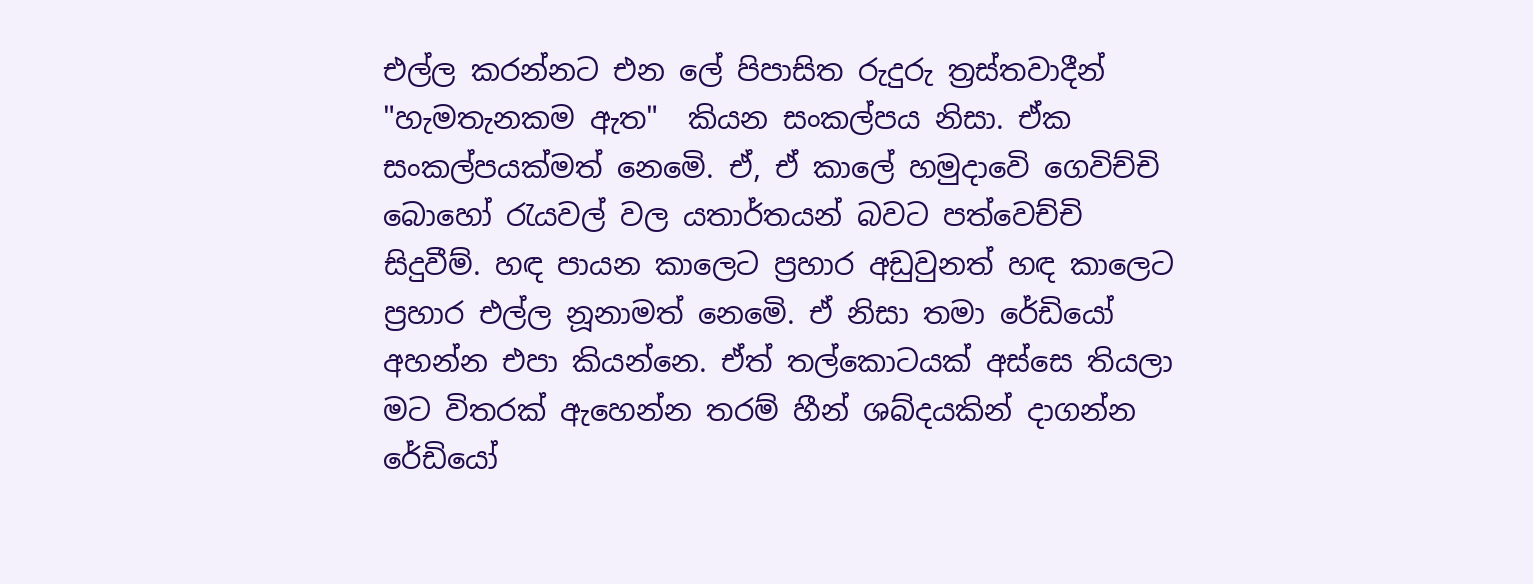එල්ල කරන්නට එන ලේ පිපාසිත රුදුරු ත්‍රස්තවාදීන් "හැමතැනකම ඇත"  කියන සංකල්පය නිසා. ඒක සංකල්පයක්මත් නෙමෙි. ඒ, ඒ කාලේ හමුදාවෙි ගෙවිච්චි බොහෝ රැයවල් වල යතාර්තයන් බවට පත්වෙච්චි සිදුවීම්. හඳ පායන කාලෙට ප්‍රහාර අඩුවුනත් හඳ කාලෙට ප්‍රහාර එල්ල නූනාමත් නෙමෙි. ඒ නිසා තමා රේඩියෝ අහන්න එපා කියන්නෙ. ඒත් තල්කොටයක් අස්සෙ තියලා මට විතරක් ඇහෙන්න තරම් හීන් ශබ්දයකින් දාගන්න රේඩියෝ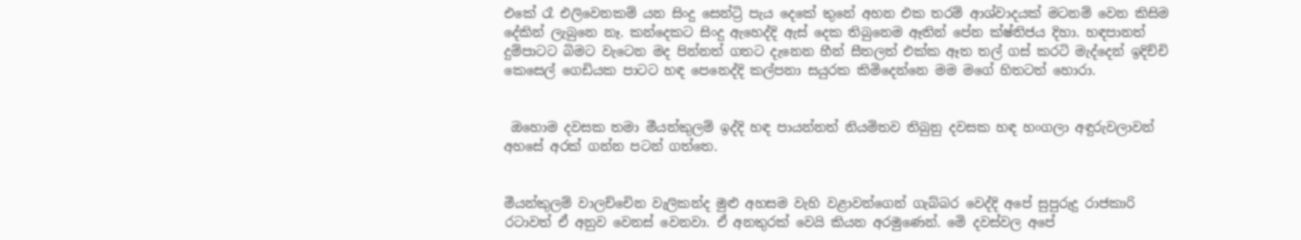එකේ රෑ එලිවෙනකම් යන සිංදු සෙන්ට්‍රි පැය දෙකේ තුනේ අහන එක තරම් ආශ්වාදයක් මටනම් වෙන කිසිම දේකින් ලැබුනෙ නෑ. කන්දෙකට සිංදු ඇහෙද්දි ඇස් දෙක තිබුනෙම ඈතින් පේන ක්ෂ්තිජය දිහා. හඳපානත් දුම්පාටට බිමට වැටෙන මද පින්නත් ගතට දැනෙන හීන් සීතලත් එක්ක ඈත තල් ගස් කරටි මැද්දෙන් ඉදිච්චි කෙසෙල් ගෙඩියක පාටට හඳ පෙනෙද්දි කල්පනා සයුරක කිමිදෙන්නෙ මම මගේ හිතටත් හොරා.


 ඔහොම දවසක තමා මීයන්කුලම් ඉද්දි හඳ පායන්නත් නියමිතව තිබුනු දවසක හඳ හංගලා අඳුරුවලාවන් අහසේ අරක් ගන්න පටන් ගත්තෙ.


මීයන්කුලම් වාලච්චෙින වැලිකන්ද මුළු අහසම වැහි වළාවන්ගෙන් ගැබ්බර වෙද්දි අපේ සුපුරුදු රාජකාරි රටාවත් ඒ අනුව වෙනස් වෙනවා. ඒ අනතුරක් වෙයි කියන අරමුණෙන්. මෙි දවස්වල අපේ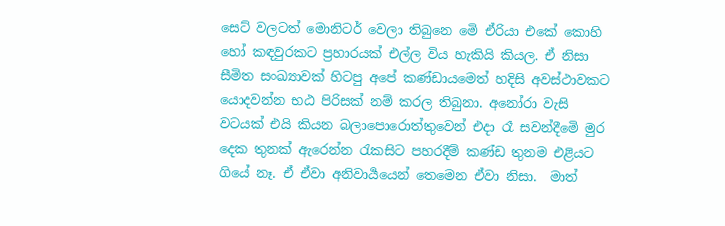සෙට් වලටත් මොනිටර් වෙලා තිබුනෙ මෙි ඒරියා එකේ කොහි හෝ කඳවුරකට ප්‍රහාරයක් එල්ල විය හැකියි කියල. ඒ නිසා සීමිත සංඛ්‍යාවක් හිටපු අපේ කණ්ඩායමෙත් හදිසි අවස්ථාවකට යොදවන්න භඨ පිරිසක් නම් කරල තිබුනා. අනෝරා වැසි වටයක් එයි කියන බලාපොරොත්තුවෙන් එදා රෑ සවන්දීමෙි මුර දෙක තුනක් ඇරෙන්න රැකසිට පහරදීම් කණ්ඩ තුනම එළියට ගියේ නෑ. ඒ ඒවා අනිවාර්‍යයෙන් තෙමෙන ඒවා නිසා.  මාත්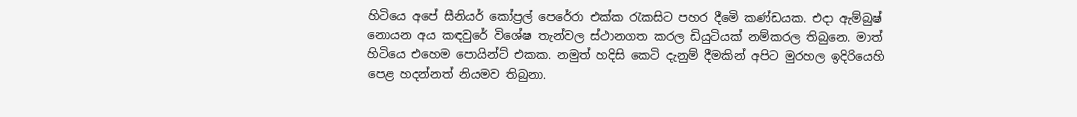හිටියෙ අපේ සීනියර් කෝප්‍රල් පෙරේරා එක්ක රැකසිට පහර දීමෙි කණ්ඩයක. එදා ඇම්බුෂ් නොයන අය කඳවුරේ විශේෂ තැන්වල ස්ථානගත කරල ඩියුටියක් නම්කරල තිබුනෙ. මාත් හිටියෙ එහෙම පොයින්ට් එකක. නමුත් හදිසි කෙටි දැනුම් දීමකින් අපිට මුරහල ඉදිරියෙහි පෙළ හදන්නත් නියමව තිබුනා.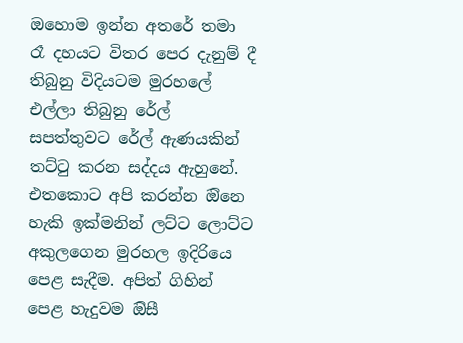ඔහොම ඉන්න අතරේ තමා රෑ දහයට විතර පෙර දැනුම් දී තිබුනු විදියටම මුරහලේ එල්ලා තිබුනු රේල් සපත්තුවට රේල් ඇණයකින් තට්ටු කරන සද්දය ඇහුනේ.  එතකොට අපි කරන්න ඔිනෙ හැකි ඉක්මනින් ලට්ට ලොට්ට අකුලගෙන මුරහල ඉදිරියෙ පෙළ සැදීම. අපිත් ගිහින් පෙළ හැදුවම ඔිසී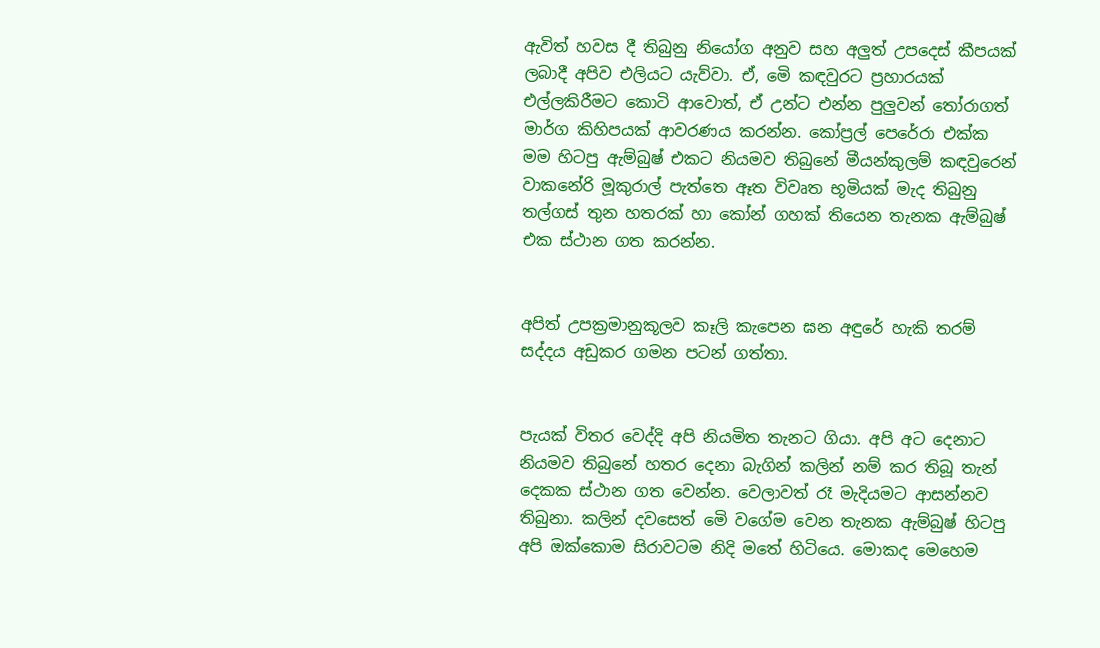ඇවිත් හවස දී තිබුනු නියෝග අනුව සහ අලුත් උපදෙස් කීපයක් ලබාදී අපිව එලියට යැව්වා. ඒ, මෙි කඳවුරට ප්‍රහාරයක් එල්ලකිරීමට කොටි ආවොත්, ඒ උන්ට එන්න පුලුවන් තෝරාගත් මාර්ග කිහිපයක් ආවරණය කරන්න. කෝප්‍රල් පෙරේරා එක්ක මම හිටපු ඇම්බුෂ් එකට නියමව තිබුනේ මීයන්කුලම් කඳවුරෙන් වාකනේරි මූකුරාල් පැත්තෙ ඈත විවෘත භූමියක් මැද තිබුනු තල්ගස් තුන හතරක් හා කෝන් ගහක් තියෙන තැනක ඇම්බුෂ් එක ස්ථාන ගත කරන්න.


අපිත් උපක්‍රමානුකූලව කෑලි කැපෙන ඝන අඳුරේ හැකි තරම් සද්දය අඩුකර ගමන පටන් ගත්තා.


පැයක් විතර වෙද්දි අපි නියමිත තැනට ගියා. අපි අට දෙනාට නියමව තිබුනේ හතර දෙනා බැගින් කලින් නම් කර තිබූ තැන් දෙකක ස්ථාන ගත වෙන්න. වෙලාවත් රෑ මැදියමට ආසන්නව තිබුනා. කලින් දවසෙත් මෙි වගේම වෙන තැනක ඇම්බුෂ් හිටපු අපි ඔක්කොම සිරාවටම නිදි මතේ හිටියෙ. මොකද මෙහෙම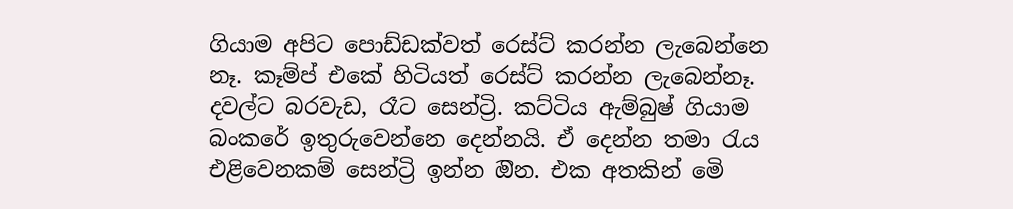ගියාම අපිට පොඩ්ඩක්වත් රෙස්ට් කරන්න ලැබෙන්නෙ නෑ. කෑම්ප් එකේ හිටියත් රෙස්ට් කරන්න ලැබෙන්නෑ. දවල්ට බරවැඩ, රෑට සෙන්ට්‍රි. කට්ටිය ඇම්බුෂ් ගියාම බංකරේ ඉතුරුවෙන්නෙ දෙන්නයි. ඒ දෙන්න තමා රැය එළිවෙනකම් සෙන්ට්‍රි ඉන්න ඔින. එක අතකින් මෙි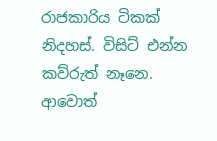රාජකාරිය ටිකක් නිදහස්. විසිට් එන්න කව්රුත් නෑනෙ. ආවොත්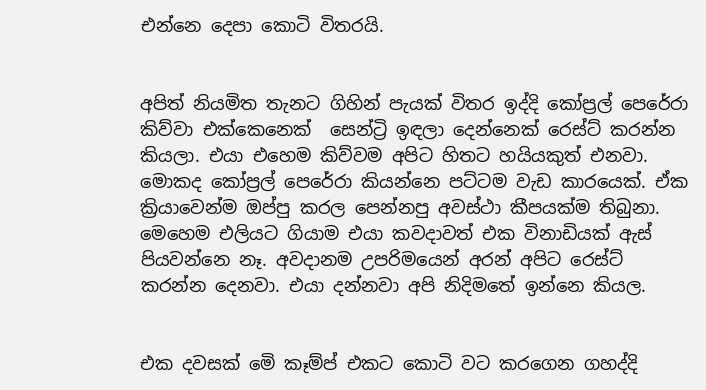එන්නෙ දෙපා කොටි විතරයි.


අපිත් නියමිත තැනට ගිහින් පැයක් විතර ඉද්දි කෝප්‍රල් පෙරේරා කිව්වා එක්කෙනෙක්  සෙන්ට්‍රි ඉඳලා දෙන්නෙක් රෙස්ට් කරන්න කියලා. එයා එහෙම කිව්වම අපිට හිතට හයියකුත් එනවා. මොකද කෝප්‍රල් පෙරේරා කියන්නෙ පට්ටම වැඩ කාරයෙක්. ඒක ක්‍රියාවෙන්ම ඔප්පු කරල පෙන්නපු අවස්ථා කීපයක්ම තිබුනා.  මෙහෙම එලියට ගියාම එයා කවදාවත් එක විනාඩියක් ඇස් පියවන්නෙ නෑ. අවදානම උපරිමයෙන් අරන් අපිට රෙස්ට් කරන්න දෙනවා. එයා දන්නවා අපි නිදිමතේ ඉන්නෙ කියල.


එක දවසක් මෙි කෑම්ප් එකට කොටි වට කරගෙන ගහද්දි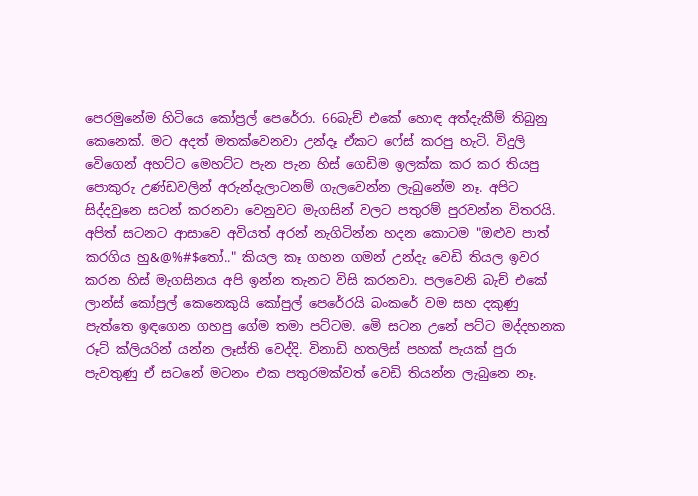පෙරමුනේම හිටියෙ කෝප්‍රල් පෙරේරා. 66බැච් එකේ හොඳ අත්දැකීම් තිබුනු කෙනෙක්. මට අදත් මතක්වෙනවා උන්දෑ ඒකට ෆේස් කරපු හැටි. විදුලි වෙිගෙන් අහට්ට මෙහට්ට පැන පැන හිස් ගෙඩිම ඉලක්ක කර කර තියපු පොකුරු උණ්ඩවලින් අරුන්දැලාටනම් ගැලවෙන්න ලැබුනේම නෑ. අපිට සිද්දවුනෙ සටන් කරනවා වෙනුවට මැගසින් වලට පතුරම් පුරවන්න විතරයි. අපිත් සටනට ආසාවෙ අවියත් අරන් නැගිටින්න හදන කොටම "ඔළුව පාත් කරගිය හු&@%#$තෝ.." කියල කෑ ගහන ගමන් උන්දැ වෙඩි තියල ඉවර කරන හිස් මැගසිනය අපි ඉන්න තැනට විසි කරනවා. පලවෙනි බැච් එකේ ලාන්ස් කෝප්‍රල් කෙනෙකුයි කෝපුල් පෙරේරයි බංකරේ වම සහ දකුණු පැත්තෙ ඉඳගෙන ගහපු ගේම තමා පට්ටම. මෙි සටන උනේ පට්ට මද්දහනක රූට් ක්ලියරින් යන්න ලෑස්ති වෙද්දි. විනාඩි හතලිස් පහක් පැයක් පුරා පැවතුණු ඒ සටනේ මටනං එක පතුරමක්වත් වෙඩි තියන්න ලැබුනෙ නෑ.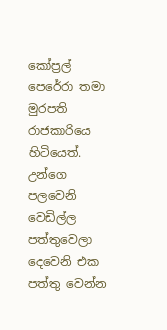කෝප්‍රල් පෙරේරා තමා මුරපති රාජකාරියෙ හිටියෙත්. උන්ගෙ පලවෙනි වෙඩිල්ල පත්තුවෙලා දෙවෙනි එක පත්තු වෙන්න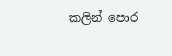කලින් පොර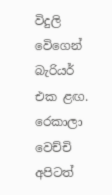විදුලි වෙිගෙන් බැරියර් එක ළඟ. රෙකාලා වෙච්චි අපිටත්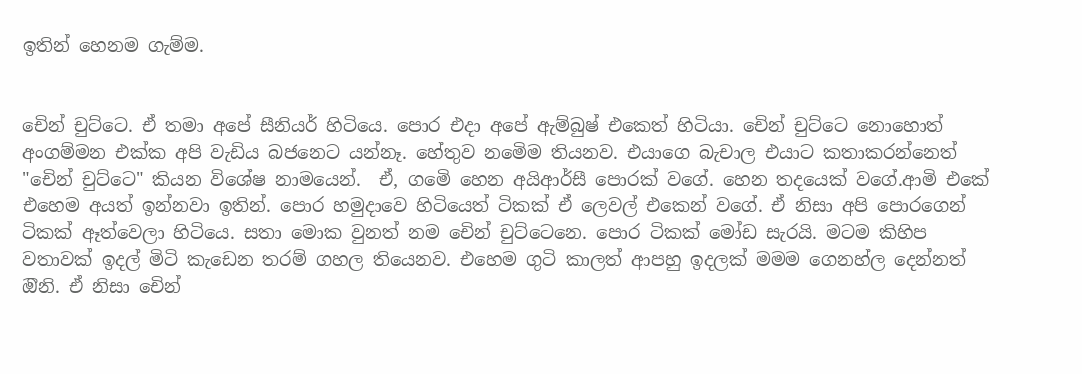ඉතින් හෙනම ගැම්ම.


චෙින් චුට්ටෙ. ඒ තමා අපේ සීනියර් හිටියෙ. පොර එදා අපේ ඇම්බුෂ් එකෙත් හිටියා. චෙින් චුට්ටෙ නොහොත් අංගම්මන එක්ක අපි වැඩිය බජනෙට යන්නෑ. හේතුව නමෙිම තියනව. එයාගෙ බැචාල එයාට කතාකරන්නෙත් "චෙින් චුට්ටෙ" කියන විශේෂ නාමයෙන්.  ඒ, ගමෙි හෙන අයිආර්සී පොරක් වගේ. හෙන තදයෙක් වගේ.ආමි එකේ එහෙම අයත් ඉන්නවා ඉතින්. පොර හමුදාවෙ හිටියෙත් ටිකක් ඒ ලෙවල් එකෙන් වගේ. ඒ නිසා අපි පොරගෙන් ටිකක් ඈත්වෙලා හිටියෙ. සතා මොක වුනත් නම චෙින් චුට්ටෙනෙ. පොර ටිකක් මෝඩ සැරයි. මටම කිහිප වතාවක් ඉදල් මිටි කැඩෙන තරම් ගහල තියෙනව. එහෙම ගුටි කාලත් ආපහු ඉදලක් මමම ගෙනහ්ල දෙන්නත් ඔිනි. ඒ නිසා චෙින්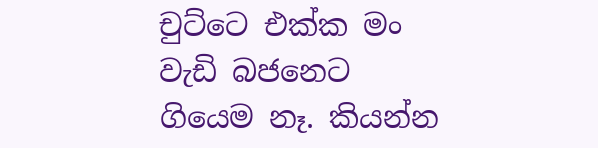චුට්ටෙ එක්ක මං වැඩි බජනෙට ගියෙම නෑ. කියන්න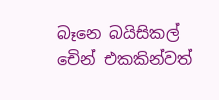බෑනෙ බයිසිකල් චෙින් එකකින්වත්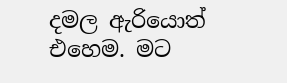දමල ඇරියොත් එහෙම. මට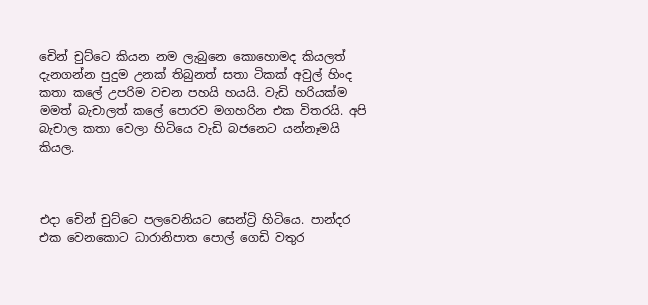චෙින් චුට්ටෙ කියන නම ලැබුනෙ කොහොමද කියලත් දැනගන්න පුදුම උනක් තිබුනත් සතා ටිකක් අවුල් හිංද කතා කලේ උපරිම වචන පහයි හයයි. වැඩි හරියක්ම මමත් බැචාලත් කලේ පොරව මගහරින එක විතරයි. අපි බැචාල කතා වෙලා හිටියෙ වැඩි බජනෙට යන්නෑමයි කියල.



එදා චෙින් චුට්ටෙ පලවෙනියට සෙන්ට්‍රි හිටියෙ. පාන්දර එක වෙනකොට ධාරානිපාත පොල් ගෙඩි වතුර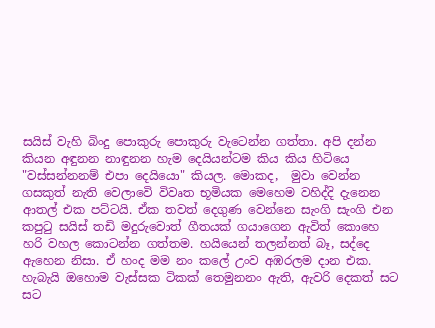සයිස් වැහි බිංදු පොකුරු පොකුරු වැටෙන්න ගත්තා. අපි දන්න කියන අඳුනන නාඳුනන හැම දෙයියන්ටම කිය කිය හිටියෙ "වස්සන්නනම් එපා දෙයියො" කියල. මොකද,  මුවා වෙන්න ගසකුත් නැති වෙලාවෙි විවෘත භූමියක මෙහෙම වහිද්දි දැනෙන ආතල් එක පට්ටයි. ඒක තවත් දෙගුණ වෙන්නෙ සැංගි සැංගි එන කපුටු සයිස් තඩි මදුරුවොත් ගීතයක් ගයාගෙන ඇවිත් කොහෙ හරි වහල කොටන්න ගත්තම. හයියෙන් තලන්නත් බෑ, සද්දෙ ඇහෙන නිසා. ඒ හංද මම නං කලේ උංව අඹරලම දාන එක. හැබැයි ඔහොම වැස්සක ටිකක් තෙමුනනං ඇති, ඇවරි දෙකත් සට සට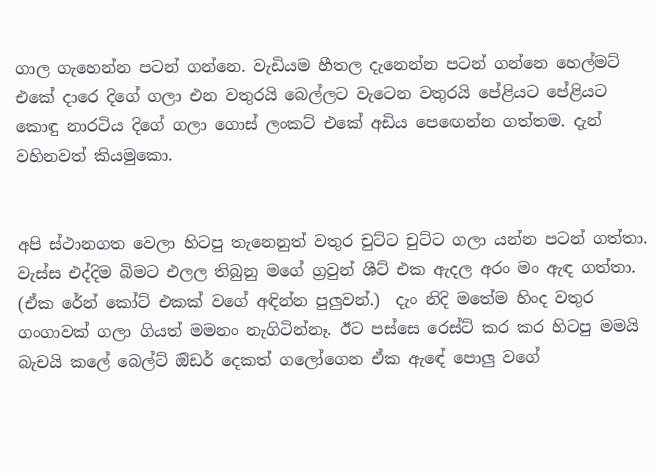ගාල ගැහෙන්න පටන් ගන්නෙ. වැඩියම හීතල දැනෙන්න පටන් ගන්නෙ හෙල්මට් එකේ දාරෙ දිගේ ගලා එන වතුරයි බෙල්ලට වැටෙන වතුරයි පේළියට පේළියට කොඳු නාරටිය දිගේ ගලා ගොස් ලංකට් එකේ අඩිය පෙඟෙන්න ගත්තම. දැන් වහිනවත් කියමුකො.


අපි ස්ථානගත වෙලා හිටපු තැනෙනුත් වතුර චුට්ට චුට්ට ගලා යන්න පටන් ගත්තා. වැස්ස එද්දිම බිමට එලල තිබුනු මගේ ග්‍රවුන් ශීට් එක ඇදල අරං මං ඇඳ ගත්තා. (ඒක රේන් කෝට් එකක් වගේ අඳින්න පුලුවන්.)  දැං නිදි මතේම හිංද වතුර ගංගාවක් ගලා ගියත් මමනං නැගිටින්නෑ. ඊට පස්සෙ රෙස්ට් කර කර හිටපු මමයි බැචයි කලේ බෙල්ට් ඔිඩර් දෙකත් ගලෝගෙන ඒක ඇඳේ පොලු වගේ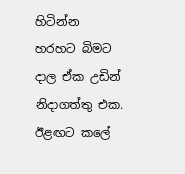හිටින්න හරහට බිමට දාල ඒක උඩින් නිදාගත්තු එක. ඊළඟට කලේ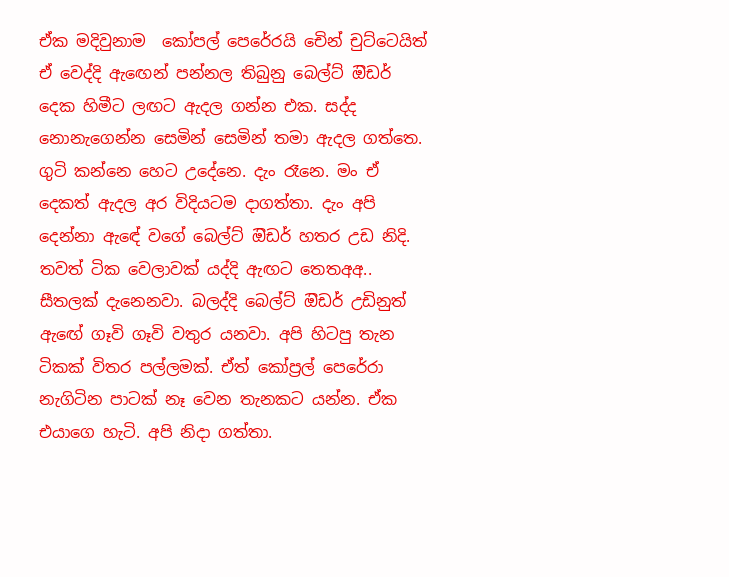ඒක මදිවුනාම  කෝපල් පෙරේරයි චෙින් චුට්ටෙයිත් ඒ වෙද්දි ඇඟෙන් පන්නල තිබුනු බෙල්ට් ඔිඩර් දෙක හිමීට ලඟට ඇදල ගන්න එක. සද්ද නොනැගෙන්න සෙමින් සෙමින් තමා ඇදල ගත්තෙ. ගුටි කන්නෙ හෙට උදේනෙ. දැං රෑනෙ. මං ඒ දෙකත් ඇදල අර විදියටම දාගත්තා. දැං අපි දෙන්නා ඇඳේ වගේ බෙල්ට් ඔිඩර් හතර උඩ නිදි.  තවත් ටික වෙලාවක් යද්දි ඇඟට තෙතඅඅ.. සීතලක් දැනෙනවා. බලද්දි බෙල්ට් ඔිඩර් උඩිනුත් ඇඟේ ගෑවි ගෑවි වතුර යනවා. අපි හිටපු තැන ටිකක් විතර පල්ලමක්. ඒත් කෝප්‍රල් පෙරේරා නැගිටින පාටක් නෑ වෙන තැනකට යන්න. ඒක එයාගෙ හැටි. අපි නිදා ගත්තා.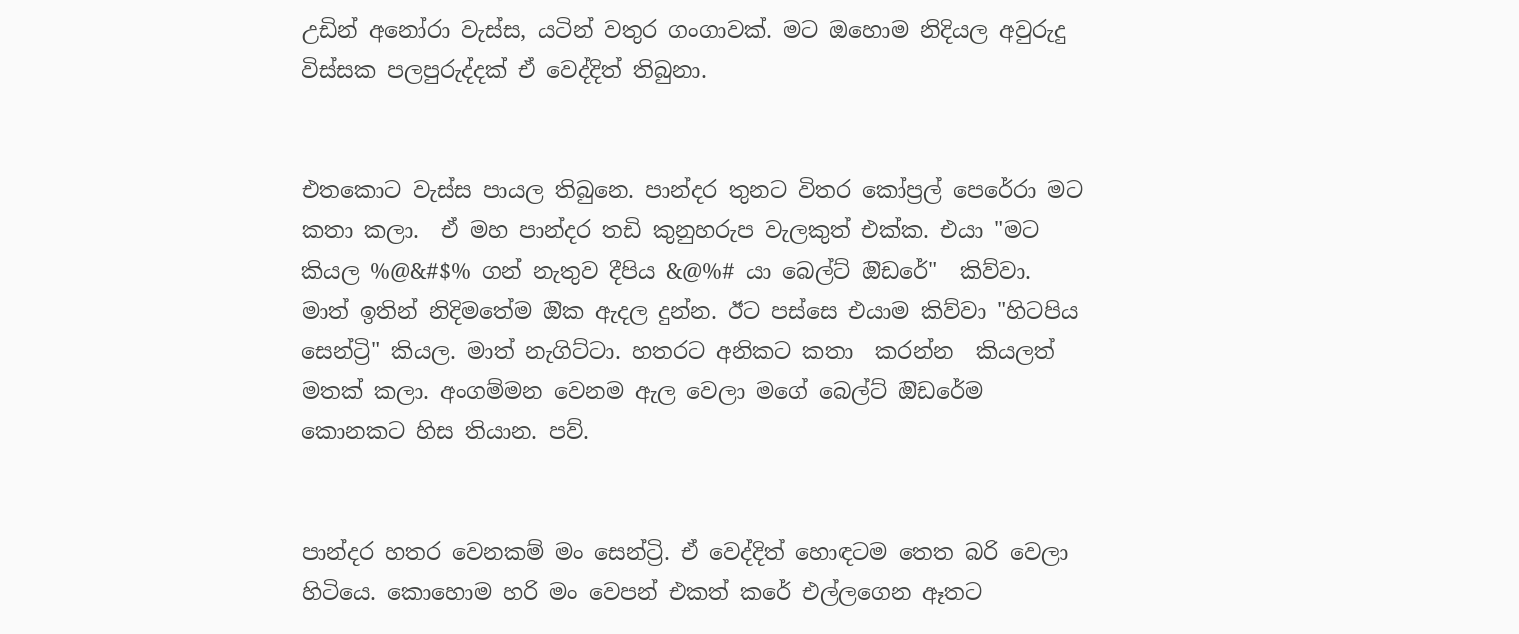උඩින් අනෝරා වැස්ස, යටින් වතුර ගංගාවක්. මට ඔහොම නිදියල අවුරුදු විස්සක පලපුරුද්දක් ඒ වෙද්දිත් තිබුනා.


එතකොට වැස්ස පායල තිබුනෙ. පාන්දර තුනට විතර කෝප්‍රල් පෙරේරා මට කතා කලා.  ඒ මහ පාන්දර තඩි කුනුහරුප වැලකුත් එක්ක. එයා "මට කියල %@&#$% ගන් නැතුව දීපිය &@%# යා බෙල්ට් ඔිඩරේ"  කිව්වා. මාත් ඉතින් නිදිමතේම ඔික ඇදල දුන්න. ඊට පස්සෙ එයාම කිව්වා "හිටපිය සෙන්ට්‍රි" කියල. මාත් නැගිට්ටා. හතරට අනිකට කතා  කරන්න  කියලත් මතක් කලා. අංගම්මන වෙනම ඇල වෙලා මගේ බෙල්ට් ඔිඩරේම කොනකට හිස තියාන. පව්.


පාන්දර හතර වෙනකම් මං සෙන්ට්‍රි. ඒ වෙද්දිත් හොඳටම තෙත බරි වෙලා හිටියෙ. කොහොම හරි මං වෙපන් එකත් කරේ එල්ලගෙන ඈතට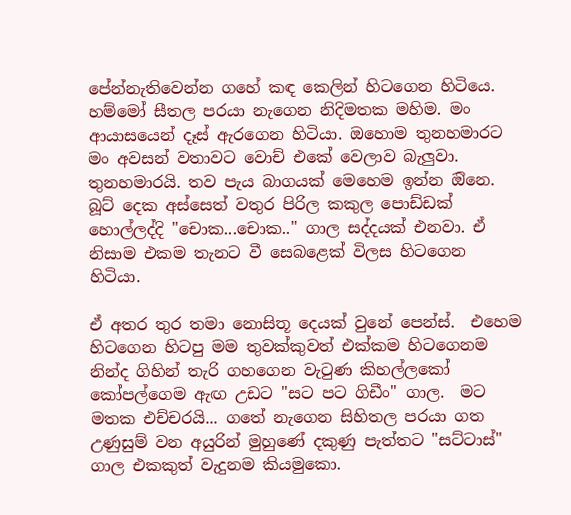පේන්නැතිවෙන්න ගහේ කඳ කෙලින් හිටගෙන හිටියෙ. හම්මෝ සීතල පරයා නැගෙන නිදිමතක මහිම. මං ආයාසයෙන් දෑස් ඇරගෙන හිටියා. ඔහොම තුනහමාරට මං අවසන් වතාවට වොච් එකේ වෙලාව බැලුවා. තුනහමාරයි. තව පැය බාගයක් මෙහෙම ඉන්න ඔිනෙ. බූට් දෙක අස්සෙත් වතුර පිරිල කකුල පොඩ්ඩක් හොල්ලද්දි "චොක...චොක.." ගාල සද්දයක් එනවා. ඒ නිසාම එකම තැනට වී සෙබළෙක් විලස හිටගෙන හිටියා.

ඒ අතර තුර තමා නොසිතූ දෙයක් වුනේ පෙන්ස්.  එහෙම හිටගෙන හිටපු මම තුවක්කුවත් එක්කම හිටගෙනම නින්ද ගිහින් තැරි ගහගෙන වැටුණ කිහල්ලකෝ කෝපල්ගෙම ඇඟ උඩට "සට පට ගිඩීං" ගාල.  මට මතක එච්චරයි... ගතේ නැගෙන සිහිතල පරයා ගත උණුසුම් වන අයුරින් මුහුණේ දකුණු පැත්තට "සට්ටාස්" ගාල එකකුත් වැදුනම කියමුකො.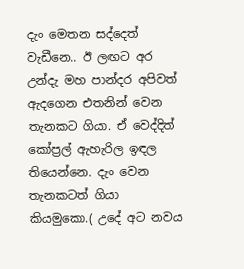දැං මෙතන සද්දෙත් වැඩීනෙ.. ඊ ලඟට අර උන්දැ මහ පාන්දර අපිවත් ඇදගෙන එතනින් වෙන තැනකට ගියා. ඒ වෙද්දිත් කෝප්‍රල් ඇහැරිල ඉඳල තියෙන්නෙ. දැං වෙන තැනකටත් ගියා කියමුකො.( උදේ අට නවය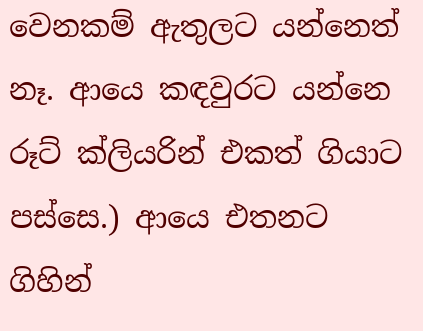වෙනකම් ඇතුලට යන්නෙත් නෑ. ආයෙ කඳවුරට යන්නෙ රූට් ක්ලියරින් එකත් ගියාට පස්සෙ.) ආයෙ එතනට ගිහින්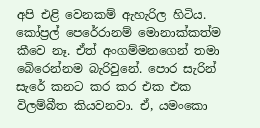අපි එළි වෙනකම් ඇහැරිල හිටිය. කෝප්‍රල් පෙරේරානම් මොනාක්කත්ම කීවෙ නෑ. ඒත් අංගම්මනගෙන් තමා බෙිරෙන්නම බැරිවුනේ. පොර සැරින් සැරේ කනට කර කර එක එක විලම්බීත කියවනවා. ඒ, යමංකො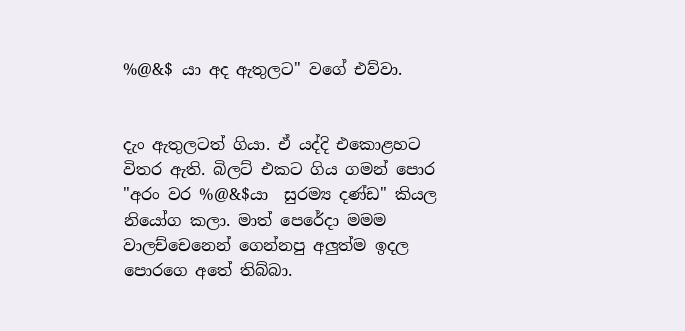%@&$ යා අද ඇතුලට" වගේ එව්වා.


දැං ඇතුලටත් ගියා. ඒ යද්දි එකොළහට විතර ඇති. බිලට් එකට ගිය ගමන් පොර "අරං වර %@&$යා  සුරම්‍ය දණ්ඩ" කියල නියෝග කලා. මාත් පෙරේදා මමම වාලච්චෙනෙන් ගෙන්නපු අලුත්ම ඉදල පොරගෙ අතේ තිබ්බා.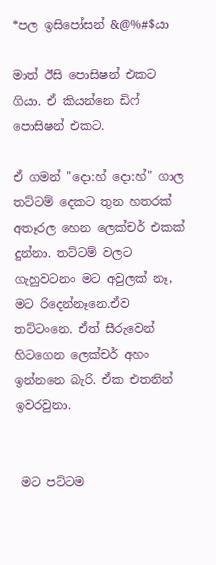*පල ඉසිපෝසන් &@%#$යා

මාත් ඊසි පොසිෂන් එකට ගියා. ඒ කියන්නෙ ඩිෆ් පොසිෂන් එකට.

ඒ ගමන් "දො:හ් දො:හ්" ගාල තට්ටම් දෙකට තුන හතරක් අතෑරල හෙන ලෙක්චර් එකක් දුන්නා. තට්ටම් වලට ගැහුවටනං මට අවුලක් නෑ, මට රිදෙන්නෑනෙ.ඒව තට්ටංනෙ. ඒත් සීරුවෙන් හිටගෙන ලෙක්චර් අහං ඉන්නනෙ බැරි. ඒක එතනින් ඉවරවුනා.


 මට පට්ටම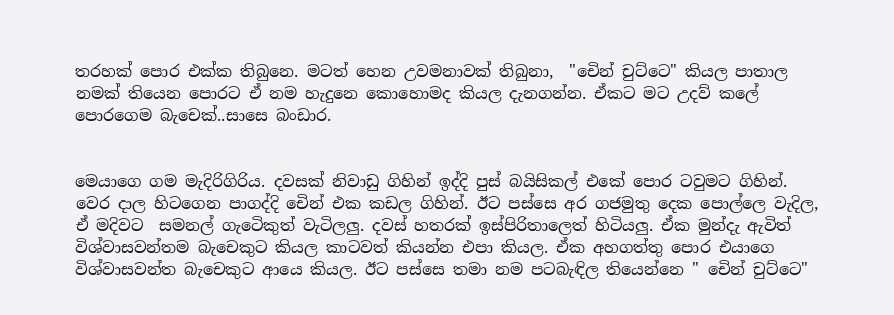තරහක් පොර එක්ක තිබුනෙ. මටත් හෙන උවමනාවක් තිබුනා,  "චෙින් චුට්ටෙ" කියල පාතාල නමක් තියෙන පොරට ඒ නම හැදුනෙ කොහොමද කියල දැනගන්න. ඒකට මට උදව් කලේ පොරගෙම බැචෙක්..සාසෙ බංඩාර.


මෙයාගෙ ගම මැදිරිගිරිය. දවසක් නිවාඩු ගිහින් ඉද්දි පුස් බයිසිකල් එකේ පොර ටවුමට ගිහින්.  වෙර දාල හිටගෙන පාගද්දි චෙින් එක කඩල ගිහින්. ඊට පස්සෙ අර ගජමුතු දෙක පොල්ලෙ වැදිල, ඒ මදිවට  සමනල් ගැටෙිකුත් වැටිලලු. දවස් හතරක් ඉස්පිරිතාලෙත් හිටියලු. ඒක මුන්දැ ඇවිත් විශ්වාසවන්තම බැචෙකුට කියල කාටවත් කියන්න එපා කියල. ඒක අහගත්තු පොර එයාගෙ විශ්වාසවන්ත බැචෙකුට ආයෙ කියල. ඊට පස්සෙ තමා නම පටබැඳිල තියෙන්නෙ " චෙින් චුට්ටෙ"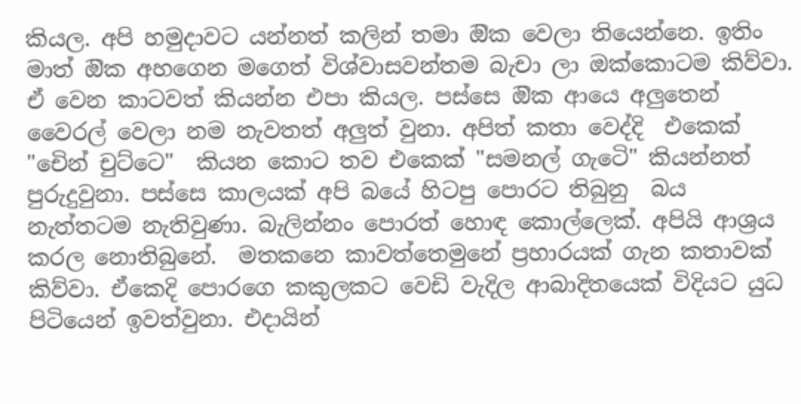කියල. අපි හමුදාවට යන්නත් කලින් තමා ඔික වෙලා තියෙන්නෙ. ඉතිං මාත් ඔික අහගෙන මගෙත් විශ්වාසවන්තම බැචා ලා ඔක්කොටම කිව්වා. ඒ වෙන කාටවත් කියන්න එපා කියල. පස්සෙ ඔික ආයෙ අලුතෙන් වෛරල් වෙලා නම නැවතත් අලුත් වුනා. අපිත් කතා වෙද්දි  එකෙක් "චෙින් චුට්ටෙ"  කියන කොට තව එකෙක් "සමනල් ගැටෙි" කියන්නත් පුරුදුවුනා. පස්සෙ කාලයක් අපි බයේ හිටපු පොරට තිබුනු  බය නැත්තටම නැතිවුණා. බැලින්නං පොරත් හොඳ කොල්ලෙක්. අපියි ආශ්‍රය කරල නොතිබුනේ.  මතකනෙ කාවත්තෙමුනේ ප්‍රහාරයක් ගැන කතාවක් කිව්වා. ඒකෙදි පොරගෙ කකුලකට වෙඩි වැදිල ආබාදිතයෙක් විදියට යුධ පිටියෙන් ඉවත්වුනා. එදායින්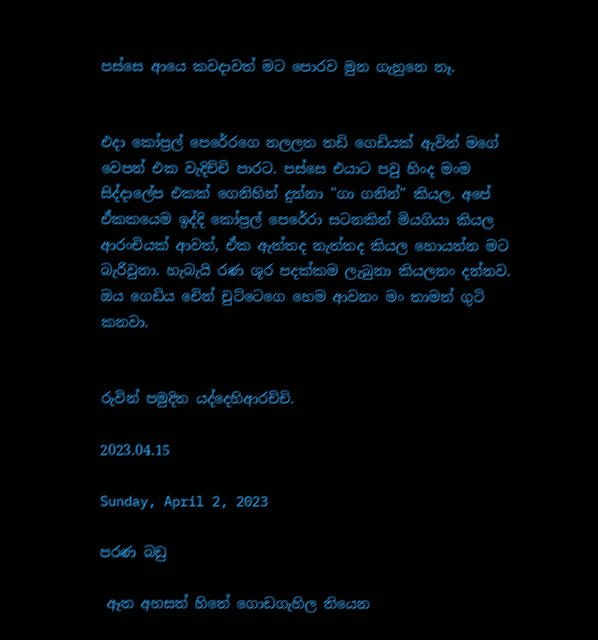පස්සෙ ආයෙ කවදාවත් මට පොරව මුන ගැහුනෙ නෑ.


එදා කෝප්‍රල් පෙරේරගෙ නලලත තඩි ගෙඩියක් ඇවිත් මගේ වෙපන් එක වැදිච්චි පාරට. පස්සෙ එයාට පවු හිංද මංම සිද්දාලේප එකක් ගෙනිහින් දුන්නා "ගා ගනින්" කියල. අපේ ඒකකයෙම ඉද්දි කෝප්‍රල් පෙරේරා සටනකින් මියගියා කියල ආරංචියක් ආවත්, ඒක ඇත්තද නැත්තද කියල හොයන්න මට බැරිවුනා. හැබැයි රණ ශූර පදක්කම ලැබුනා කියලනං දන්නව. ඔය ගෙඩිය චෙින් චුට්ටෙගෙ හෙම ආවනං මං තාමත් ගුටි කනවා.


රුවින් පමුදිත යද්දෙහිආරච්චි.

2023.04.15

Sunday, April 2, 2023

පරණ බඩු

 ඈත අහසත් හිතේ ගොඩගැහිල තියෙන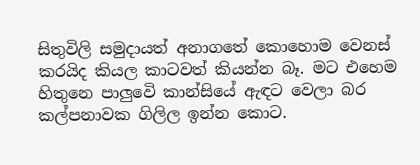සිතුවිලි සමුදායත් අනාගතේ කොහොම වෙනස් කරයිද කියල කාටවත් කියන්න බෑ. මට එහෙම හිතුනෙ පාලුවෙි කාන්සියේ ඇඳට වෙලා බර කල්පනාවක ගිලිල ඉන්න කොට.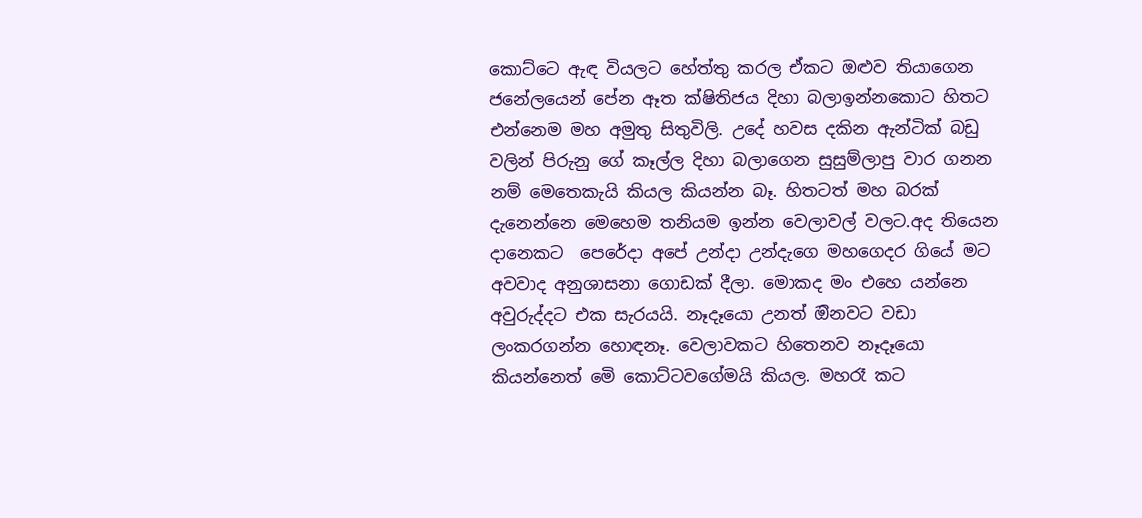කොට්ටෙ ඇඳ වියලට හේත්තු කරල ඒකට ඔළුව තියාගෙන ජනේලයෙන් පේන ඈත ක්ෂිතිජය දිහා බලාඉන්නකොට හිතට එන්නෙම මහ අමුතු සිතුවිලි. උදේ හවස දකින ඇන්ටික් බඩු වලින් පිරුනු ගේ කෑල්ල දිහා බලාගෙන සුසුම්ලාපු වාර ගනන නම් මෙතෙකැයි කියල කියන්න බෑ. හිතටත් මහ බරක් දැනෙන්නෙ මෙහෙම තනියම ඉන්න වෙලාවල් වලට.අද තියෙන දානෙකට  පෙරේදා අපේ උන්දා උන්දැගෙ මහගෙදර ගියේ මට අවවාද අනුශාසනා ගොඩක් දීලා. මොකද මං එහෙ යන්නෙ අවුරුද්දට එක සැරයයි. නෑදෑයො උනත් ඔිනවට වඩා ලංකරගන්න හොඳනෑ. වෙලාවකට හිතෙනව නෑදෑයො කියන්නෙත් මෙි කොට්ටවගේමයි කියල. මහරෑ කට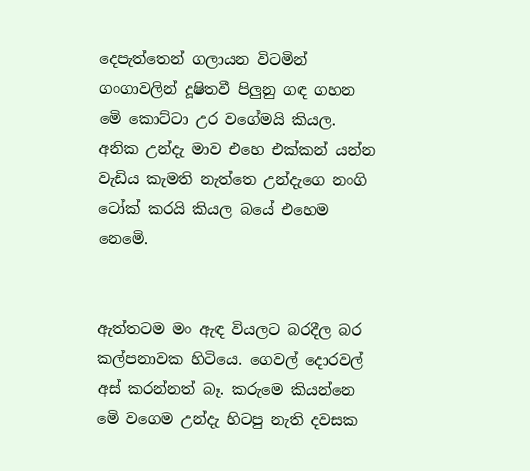දෙපැත්තෙන් ගලායන විටමින් ගංගාවලින් දූෂිතවී පිලුනු ගඳ ගහන මෙි කොට්ටා උර වගේමයි කියල. අනික උන්දැ මාව එහෙ එක්කන් යන්න වැඩිය කැමති නැත්තෙ උන්දැගෙ නංගි ටෝක් කරයි කියල බයේ එහෙම නෙමෙි.


ඇත්තටම මං ඇඳ වියලට බරදීල බර කල්පනාවක හිටියෙ. ගෙවල් දොරවල් අස් කරන්නත් බෑ. කරුමෙ කියන්නෙ මෙි වගෙම උන්දැ හිටපු නැති දවසක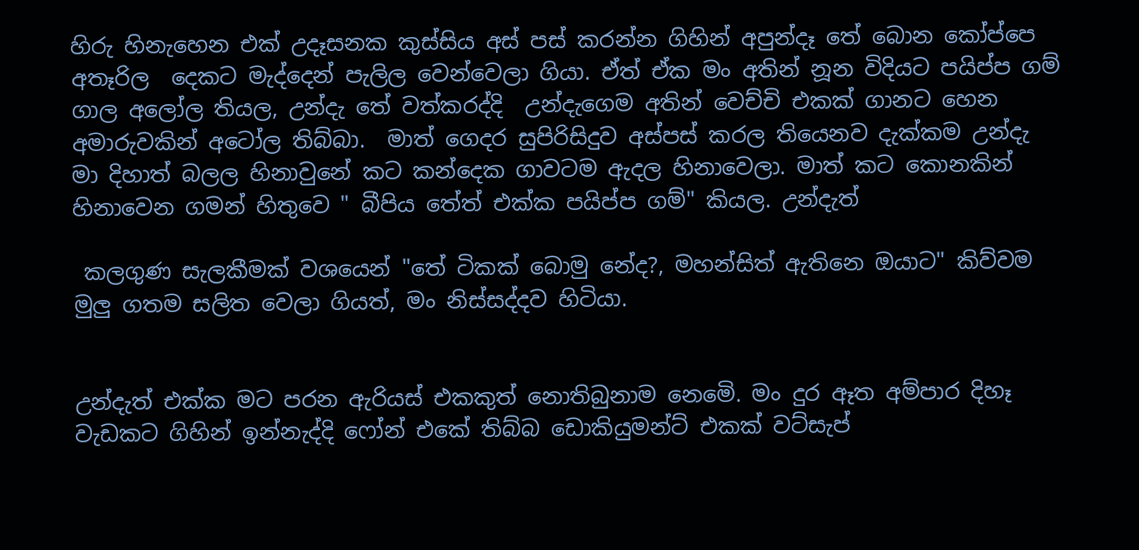හිරු හිනැහෙන එක් උදෑසනක කුස්සිය අස් පස් කරන්න ගිහින් අපුන්දෑ තේ බොන කෝප්පෙ අතෑරිල  දෙකට මැද්දෙන් පැලිල වෙන්වෙලා ගියා. ඒත් ඒක මං අතින් නූන විදියට පයිප්ප ගම් ගාල අලෝල තියල, උන්දැ තේ වත්කරද්දි  උන්දැගෙම අතින් වෙච්චි එකක් ගානට හෙන අමාරුවකින් අටෝල තිබ්බා.  මාත් ගෙදර සුපිරිසිදුව අස්පස් කරල තියෙනව දැක්කම උන්දැ මා දිහාත් බලල හිනාවුනේ කට කන්දෙක ගාවටම ඇදල හිනාවෙලා. මාත් කට කොනකින් හිනාවෙන ගමන් හිතුවෙ " බීපිය තේත් එක්ක පයිප්ප ගම්" කියල. උන්දැත්

 කලගුණ සැලකීමක් වශයෙන් "තේ ටිකක් බොමු නේද?, මහන්සිත් ඇතිනෙ ඔයාට" කිව්වම මුලු ගතම සලිත වෙලා ගියත්, මං නිස්සද්දව හිටියා.


උන්දැත් එක්ක මට පරන ඇරියස් එකකුත් නොතිබුනාම නෙමෙි. මං දුර ඈත අම්පාර දිහෑ වැඩකට ගිහින් ඉන්නැද්දි ෆෝන් එකේ තිබ්බ ඩොකියුමන්ට් එකක් වට්සැප්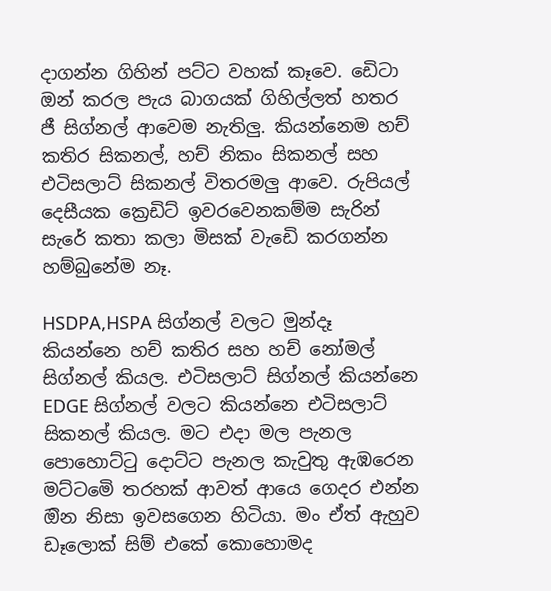දාගන්න ගිහින් පට්ට වහක් කෑවෙ. ඩෙිටා ඔන් කරල පැය බාගයක් ගිහිල්ලත් හතර ජී සිග්නල් ආවෙම නැතිලු. කියන්නෙම හච් කතිර සිකනල්, හච් නිකං සිකනල් සහ එටිසලාට් සිකනල් විතරමලු ආවෙ. රුපියල් දෙසීයක ක්‍රෙඩිට් ඉවරවෙනකම්ම සැරින් සැරේ කතා කලා මිසක් වැඩෙි කරගන්න හම්බුනේම නෑ.

HSDPA,HSPA සිග්නල් වලට මුන්දෑ කියන්නෙ හච් කතිර සහ හච් නෝමල් සිග්නල් කියල. එටිසලාට් සිග්නල් කියන්නෙ EDGE සිග්නල් වලට කියන්නෙ එටිසලාට් සිකනල් කියල. මට එදා මල පැනල පොහොට්ටු දොට්ට පැනල කැවුතු ඇඹරෙන මට්ටමෙි තරහක් ආවත් ආයෙ ගෙදර එන්න ඔින නිසා ඉවසගෙන හිටියා. මං ඒත් ඇහුව ඩෑලොක් සිම් එකේ කොහොමද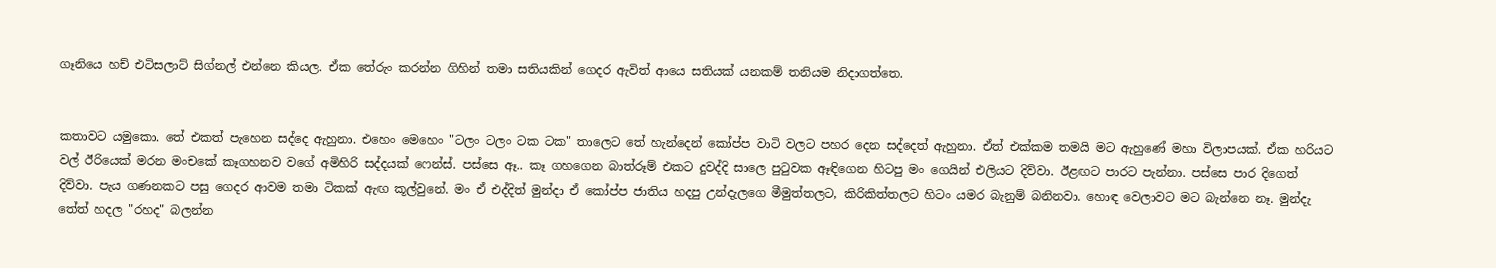ගෑනියෙ හච් එටිසලාට් සිග්නල් එන්නෙ කියල. ඒක තේරුං කරන්න ගිහින් තමා සතියකින් ගෙදර ඇවිත් ආයෙ සතියක් යනකම් තනියම නිදාගත්තෙ.


කතාවට යමුකො. තේ එකත් පැහෙන සද්දෙ ඇහුනා. එහෙං මෙහෙං "ටලං ටලං ටක ටක" තාලෙට තේ හැන්දෙන් කෝප්ප වාටි වලට පහර දෙන සද්දෙත් ඇහුනා. ඒත් එක්කම තමයි මට ඇහුණේ මහා විලාපයක්. ඒක හරියට වල් ඊරියෙක් මරන මංචකේ කෑගහනව වගේ අමිහිරි සද්දයක් ෆෙන්ස්. පස්සෙ ඈ.. කෑ ගහගෙන බාත්රූම් එකට දුවද්දි සාලෙ පුටුවක ඈඳිගෙන හිටපු මං ගෙයින් එලියට දිව්වා. ඊළඟට පාරට පැන්නා. පස්සෙ පාර දිගෙත් දිව්වා. පැය ගණනකට පසු ගෙදර ආවම තමා ටිකක් ඇඟ කූල්වුනේ. මං ඒ එද්දිත් මුන්දා ඒ කෝප්ප ජාතිය හදපු උන්දැලගෙ මීමුත්තලට, කිරිකිත්තලට හිටං යමර බැනුම් බනිනවා. හොඳ වෙලාවට මට බැන්නෙ නෑ. මුන්දැ තේත් හදල "රහද" බලන්න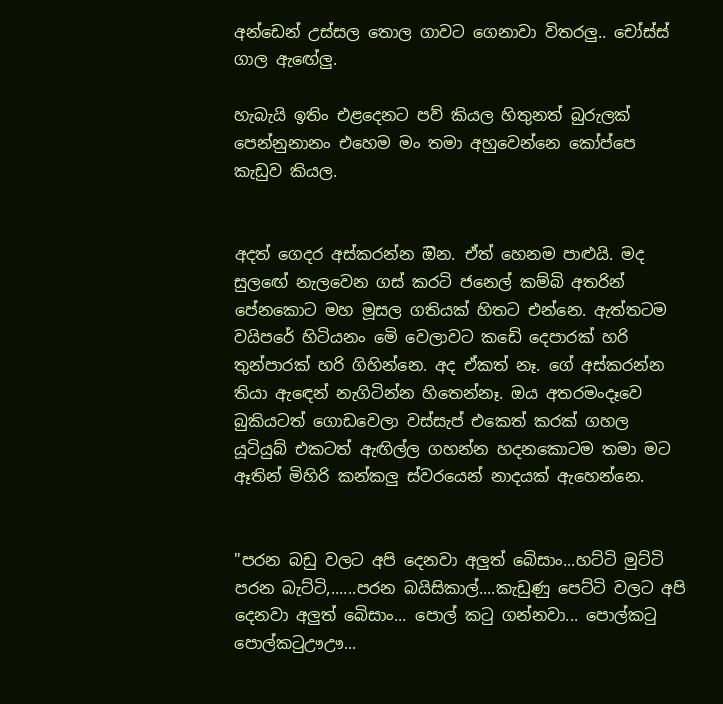අන්ඩෙන් උස්සල තොල ගාවට ගෙනාවා විතරලු.. චෝස්ස් ගාල ඇඟේලු.

හැබැයි ඉතිං එළදෙනට පව් කියල හිතුනත් බුරුලක්  පෙන්නුනානං එහෙම මං තමා අහුවෙන්නෙ කෝප්පෙ කැඩුව කියල.


අදත් ගෙදර අස්කරන්න ඔින. ඒත් හෙනම පාළුයි. මද සුලඟේ නැලවෙන ගස් කරටි ජනෙල් කම්බි අතරින් පේනකොට මහ මූසල ගතියක් හිතට එන්නෙ. ඇත්තටම වයිපරේ හිටියනං මෙි වෙලාවට කඩෙි දෙපාරක් හරි තුන්පාරක් හරි ගිහින්නෙ. අද ඒකත් නෑ. ගේ අස්කරන්න තියා ඇඳෙන් නැගිටින්න හිතෙන්නෑ. ඔය අතරමංදෑවෙ බුකියටත් ගොඩවෙලා වස්සැප් එකෙත් කරක් ගහල යූටියුබ් එකටත් ඇඟිල්ල ගහන්න හදනකොටම තමා මට ඈතින් මිහිරි කන්කලු ස්වරයෙන් නාදයක් ඇහෙන්නෙ.


"පරන බඩු වලට අපි දෙනවා අලුත් බෙිසාං...හට්ටි මුට්ටි පරන බැට්ටි,......පරන බයිසිකාල්....කැඩුණු පෙට්ටි වලට අපි දෙනවා අලුත් බෙිසාං... පොල් කටු ගන්නවා... පොල්කටු පොල්කටුඌඌ...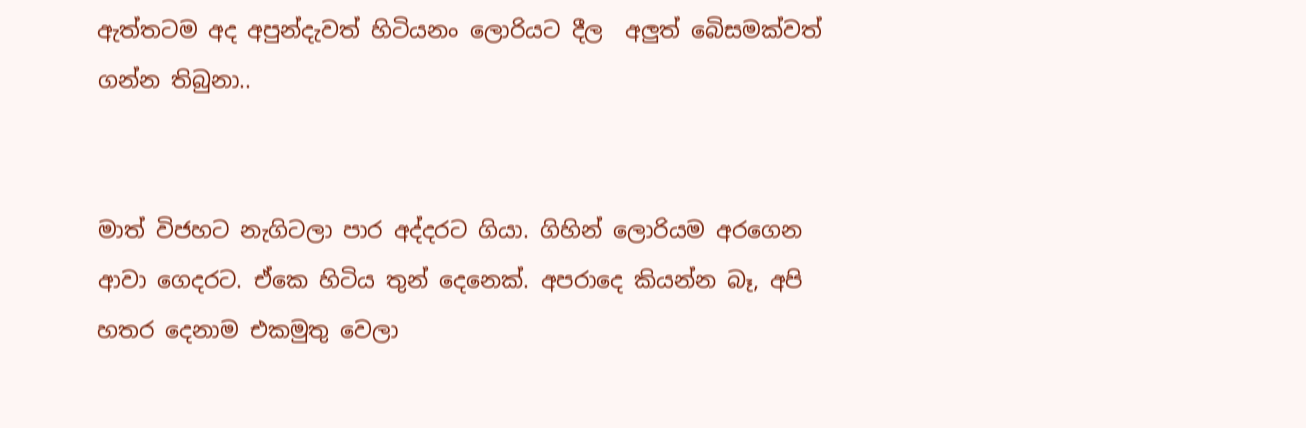ඇත්තටම අද අපුන්දැවත් හිටියනං ලොරියට දීල  අලුත් බෙිසමක්වත් ගන්න තිබුනා..


මාත් විජහට නැගිටලා පාර අද්දරට ගියා. ගිහින් ලොරියම අරගෙන ආවා ගෙදරට. ඒකෙ හිටිය තුන් දෙනෙක්. අපරාදෙ කියන්න බෑ, අපි හතර දෙනාම එකමුතු වෙලා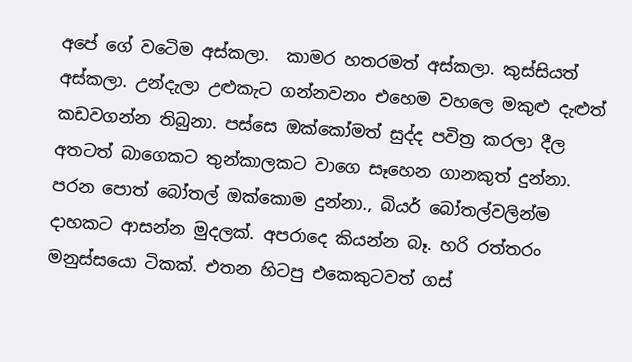අපේ ගේ වටෙිම අස්කලා.  කාමර හතරමත් අස්කලා. කුස්සියත් අස්කලා. උන්දැලා උළුකැට ගන්නවනං එහෙම වහලෙ මකුළු දැළුත් කඩවගන්න තිබුනා. පස්සෙ ඔක්කෝමත් සුද්ද පවිත්‍ර කරලා දීල අතටත් බාගෙකට තුන්කාලකට වාගෙ සෑහෙන ගානකුත් දුන්නා. පරන පොත් බෝතල් ඔක්කොම දුන්නා., බියර් බෝතල්වලින්ම දාහකට ආසන්න මුදලක්. අපරාදෙ කියන්න බෑ. හරි රත්තරං මනුස්සයො ටිකක්. එතන හිටපු එකෙකුටවත් ගස්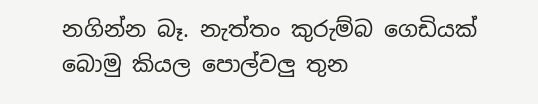නගින්න බෑ. නැත්තං කුරුම්බ ගෙඩියක් බොමු කියල පොල්වලු තුන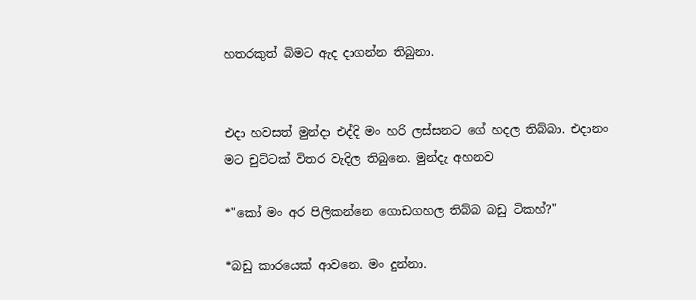හතරකුත් බිමට ඇද දාගන්න තිබුනා.


එදා හවසත් මුන්දා එද්දි මං හරි ලස්සනට ගේ හදල තිබ්බා. එදානං මට චුට්ටක් විතර වැදිල තිබුනෙ. මුන්දැ අහනව

*"කෝ මං අර පිලිකන්නෙ ගොඩගහල තිබ්බ බඩු ටිකහ්?"

*බඩු කාරයෙක් ආවනෙ. මං දුන්නා.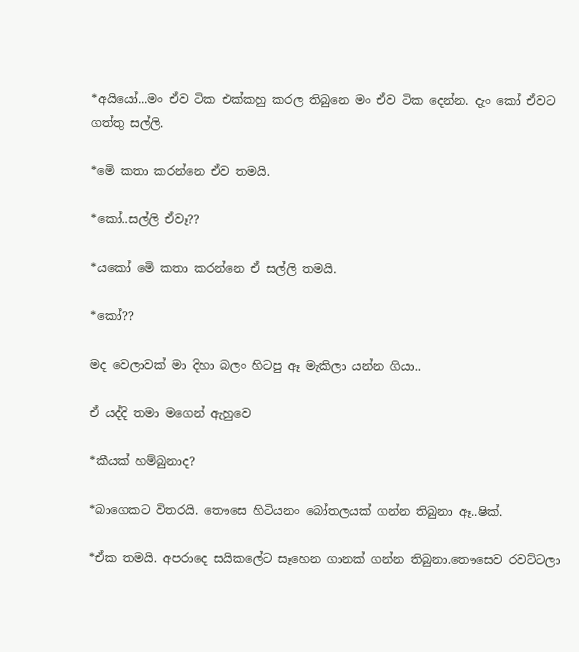*අයියෝ...මං ඒව ටික එක්කහු කරල තිබුනෙ මං ඒව ටික දෙන්න. දැං කෝ ඒවට ගත්තු සල්ලි.

*මෙි කතා කරන්නෙ ඒව තමයි.

*කෝ..සල්ලි ඒවෑ??

*යකෝ මෙි කතා කරන්නෙ ඒ සල්ලි තමයි.

*කෝ??

මද වෙලාවක් මා දිහා බලං හිටපු ඈ මැකිලා යන්න ගියා..

ඒ යද්දි තමා මගෙන් ඇහුවෙ

*කීයක් හම්බුනාද?

*බාගෙකට විතරයි. තෞසෙ හිටියනං බෝතලයක් ගන්න තිබුනා ඈ..ෂික්.

*ඒක තමයි. අපරාදෙ සයිකලේට සෑහෙන ගානක් ගන්න තිබුනා.තෞසෙව රවට්ටලා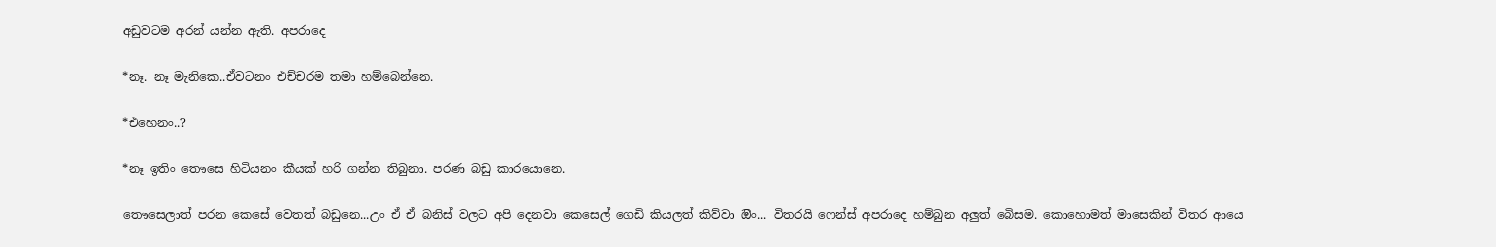අඩුවටම අරන් යන්න ඇති. අපරාදෙ

*නෑ. නෑ මැනිකෙ..ඒවටනං එච්චරම තමා හම්බෙන්නෙ.

*එහෙනං..?

*නෑ ඉතිං තෞසෙ හිටියනං කීයක් හරි ගන්න තිබුනා. පරණ බඩු කාරයොනෙ.

තෞසෙලාත් පරන කෙසේ වෙතත් බඩුනෙ...උං ඒ ඒ බනිස් වලට අපි දෙනවා කෙසෙල් ගෙඩි කියලත් කිව්වා ඔිං... විතරයි ෆෙන්ස් අපරාදෙ හම්බුන අලුත් බෙිසම. කොහොමත් මාසෙකින් විතර ආයෙ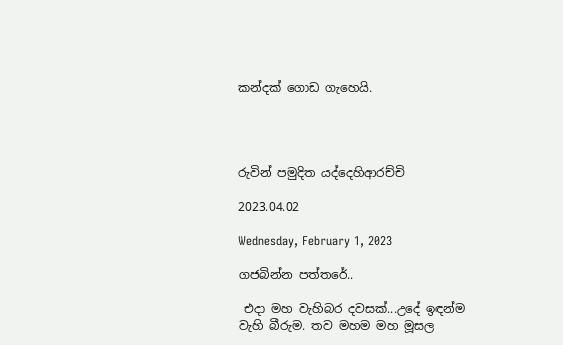කන්දක් ගොඩ ගැහෙයි.




රුවින් පමුදිත යද්දෙහිආරච්චි

2023.04.02

Wednesday, February 1, 2023

ගජබින්න පත්තරේ..

 එදා මහ වැහිබර දවසක්...උදේ ඉඳන්ම වැහි බීරුම. තව මහම මහ මූසල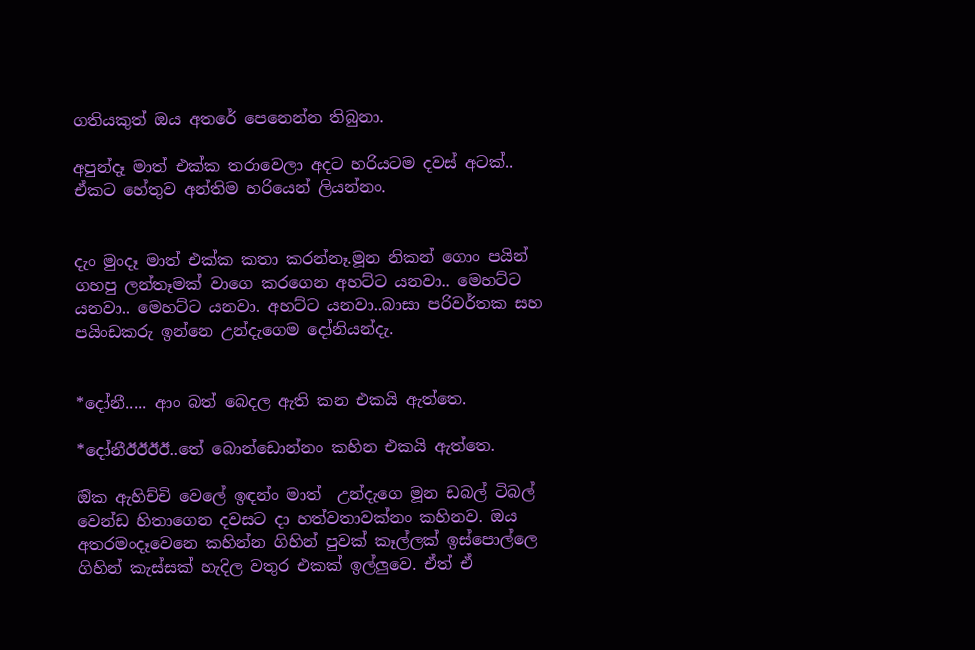ගතියකුත් ඔය අතරේ පෙනෙන්න තිබුනා.

අපුන්දෑ මාත් එක්ක තරාවෙලා අදට හරියටම දවස් අටක්.. ඒකට හේතුව අන්තිම හරියෙන් ලියන්නං.


දැං මුංදෑ මාත් එක්ක කතා කරන්නෑ.මූන නිකන් ගොං පයින් ගහපු ලන්තෑමක් වාගෙ කරගෙන අහට්ට යනවා.. මෙහට්ට යනවා.. මෙහට්ට යනවා. අහට්ට යනවා..බාසා පරිවර්තක සහ පයිංඩකරු ඉන්නෙ උන්දැගෙම දෝනියන්දැ.


*දෝනී..... ආං බත් බෙදල ඇති කන එකයි ඇත්තෙ.

*දෝනීඊඊඊඊ..තේ බොන්ඩොන්නං කහින එකයි ඇත්තෙ.

ඔික ඇහිච්චි වෙලේ ඉඳන්ං මාත්  උන්දැගෙ මූන ඩබල් ටිබල් වෙන්ඩ හිතාගෙන දවසට දා හත්වතාවක්නං කහිනව. ඔය අතරමංදෑවෙනෙ කහින්න ගිහින් පුවක් කෑල්ලක් ඉස්පොල්ලෙ ගිහින් කැස්සක් හැදිල වතුර එකක් ඉල්ලුවෙ. ඒත් ඒ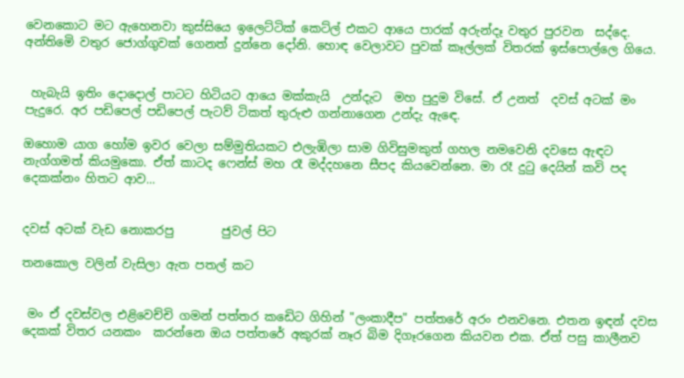වෙනකොට මට ඇහෙනවා කුස්සියෙ ඉලෙට්ටික් කෙට්ල් එකට ආයෙ පාරක් අරුන්දෑ වතුර පුරවන  සද්දෙ.  අන්තිමෙි වතුර ජොග්ගුවක් ගෙනත් දුන්නෙ දෝනි. හොඳ වෙලාවට පුවක් කෑල්ලක් විතරක් ඉස්පොල්ලෙ ගියෙ.


 හැබැයි ඉතිං දොදොල් පාටට හිටියට ආයෙ මක්කැයි  උන්දැට  මහ පුදුම විසේ. ඒ උනත්  දවස් අටක් මං පැදුරෙ. අර පඩිපෙල් පඩිපෙල් පැටව් ටිකත් තුරුළු ගන්නාගෙන උන්දැ ඇඳෙ.

ඔහොම යාග හෝම ඉවර වෙලා සම්මුතියකට එලැඹිලා සාම ගිවිසුමකුත් ගහල නමවෙනි දවසෙ ඇඳට නැග්ගමත් කියමුකො. ඒත් කාටද ෆෙන්ස් මහ රෑ මද්දහනෙ සීපද කියවෙන්නෙ. මා රෑ දුටු දෙයින් කවි පද දෙකක්නං හිතට ආව...


දවස් අටක් වැඩ නොකරපු        ජුවල් පිට

තනකොල වලින් වැසිලා ඇත පතල් කට


 මං ඒ දවස්වල එළිවෙච්චි ගමන් පත්තර කඩෙිට ගිහින් "ලංකාදීප" පත්තරේ අරං එනවනෙ. එතන ඉඳන් දවස දෙකක් විතර යනකං  කරන්නෙ ඔය පත්තරේ අකුරක් නෑර බිම දිගෑරගෙන කියවන එක. ඒත් පසු කාලීනව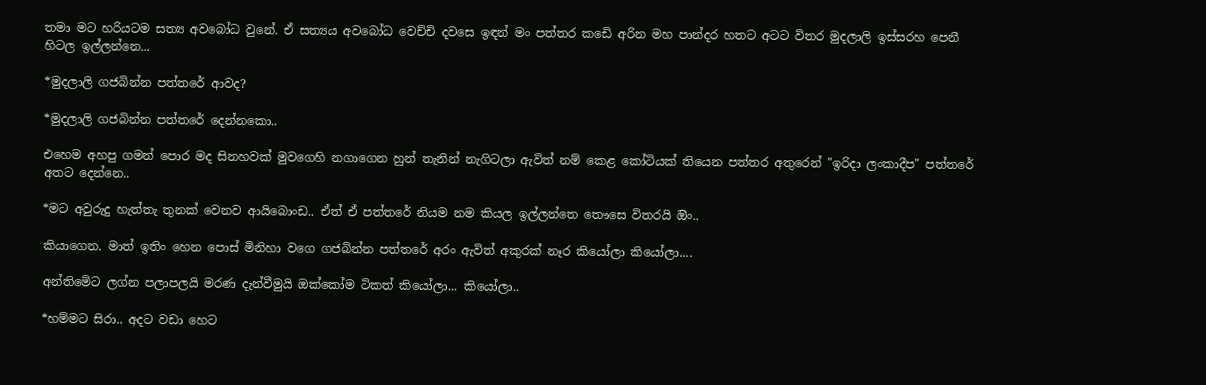තමා මට හරියටම සත්‍ය අවබෝධ වුනේ. ඒ සත්‍යය අවබෝධ වෙච්චි දවසෙ ඉඳන් මං පත්තර කඩෙි අරින මහ පාන්දර හතට අටට විතර මුදලාලි ඉස්සරහ පෙනී හිටල ඉල්ලන්නෙ...

*මුදලාලි ගජබින්න පත්තරේ ආවද?

*මුදලාලි ගජබින්න පත්තරේ දෙන්නකො..

එහෙම අහපු ගමන් පොර මද සිනහවක් මුවගෙහි නගාගෙන හුන් තැනින් නැගිටලා ඇවිත් නම් කෙළ කෝටියක් තියෙන පත්තර අතුරෙන් "ඉරිදා ලංකාදීප" පත්තරේ අතට දෙන්නෙ..

*මට අවුරුදු හැත්තැ තුනක් වෙනව ආයිබොංඩ.. ඒත් ඒ පත්තරේ නියම නම කියල ඉල්ලන්තෙ තෞසෙ විතරයි ඔිං..

කියාගෙන. මාත් ඉතිං හෙන පොස් මිනිහා වගෙ ගජබින්න පත්තරේ අරං ඇවිත් අකුරක් නෑර කියෝලා කියෝලා....

අන්තිමෙිට ලග්න පලාපලයි මරණ දැන්වීමුයි ඔක්කෝම ටිකත් කියෝලා... කියෝලා..

*හම්මට සිරා.. අදට වඩා හෙට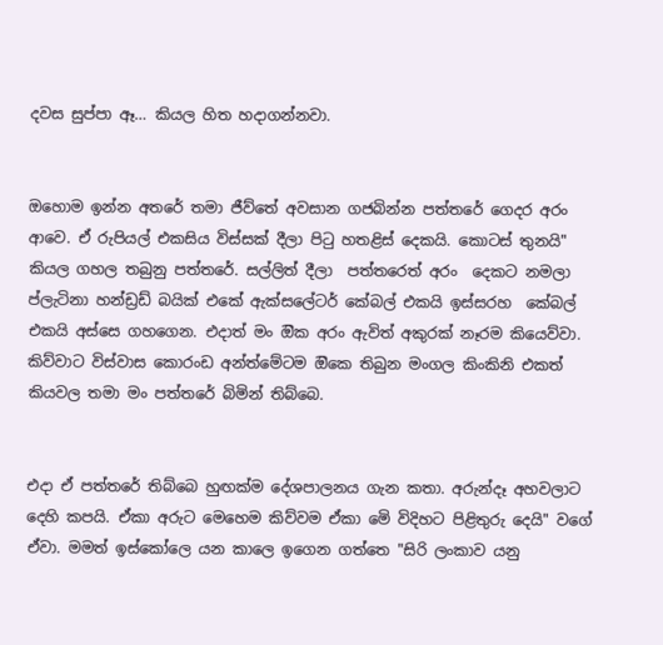දවස සුප්පා ඈ... කියල හිත හදාගන්නවා.


ඔහොම ඉන්න අතරේ තමා ජීව්තේ අවසාන ගජබින්න පත්තරේ ගෙදර අරං ආවෙ. ඒ රුපියල් එකසිය විස්සක් දීලා පිටු හතළිස් දෙකයි. කොටස් තුනයි" කියල ගහල තබුනු පත්තරේ. සල්ලිත් දීලා  පත්තරෙත් අරං  දෙකට නමලා ප්ලැටිනා හන්ඩ්‍රඩ් බයික් එකේ ඇක්සලේටර් කේබල් එකයි ඉස්සරහ  කේබල් එකයි අස්සෙ ගහගෙන. එදාත් මං ඔික අරං ඇවිත් අකුරක් නෑරම කියෙව්වා. කිව්වාට විස්වාස කොරංඩ අන්ත්මේටම ඔිකෙ තිබුන මංගල කිංකිනි එකත් කියවල තමා මං පත්තරේ බිමින් තිබ්බෙ.


එදා ඒ පත්තරේ තිබ්බෙ හුඟක්ම දේශපාලනය ගැන කතා. අරුන්දෑ අහවලාට දෙහි කපයි. ඒකා අරුට මෙහෙම කිව්වම ඒකා මෙි විදිහට පිළිතුරු දෙයි" වගේ ඒවා. මමත් ඉස්කෝලෙ යන කාලෙ ඉගෙන ගත්තෙ "සිරි ලංකාව යනු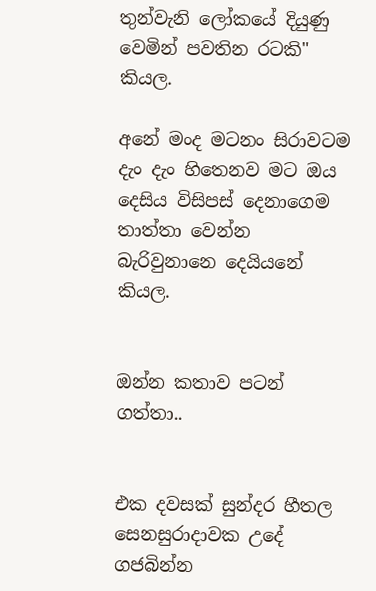තුන්වැනි ලෝකයේ දියුණු වෙමින් පවතින රටකි" කියල.

අනේ මංද මටනං සිරාවටම දැං දැං හිතෙනව මට ඔය දෙසිය විසිපස් දෙනාගෙම තාත්තා වෙන්න බැරිවුනානෙ දෙයියනේ කියල.


ඔන්න කතාව පටන් ගත්තා..


එක දවසක් සුන්දර හීතල සෙනසුරාදාවක උදේ  ගජබින්න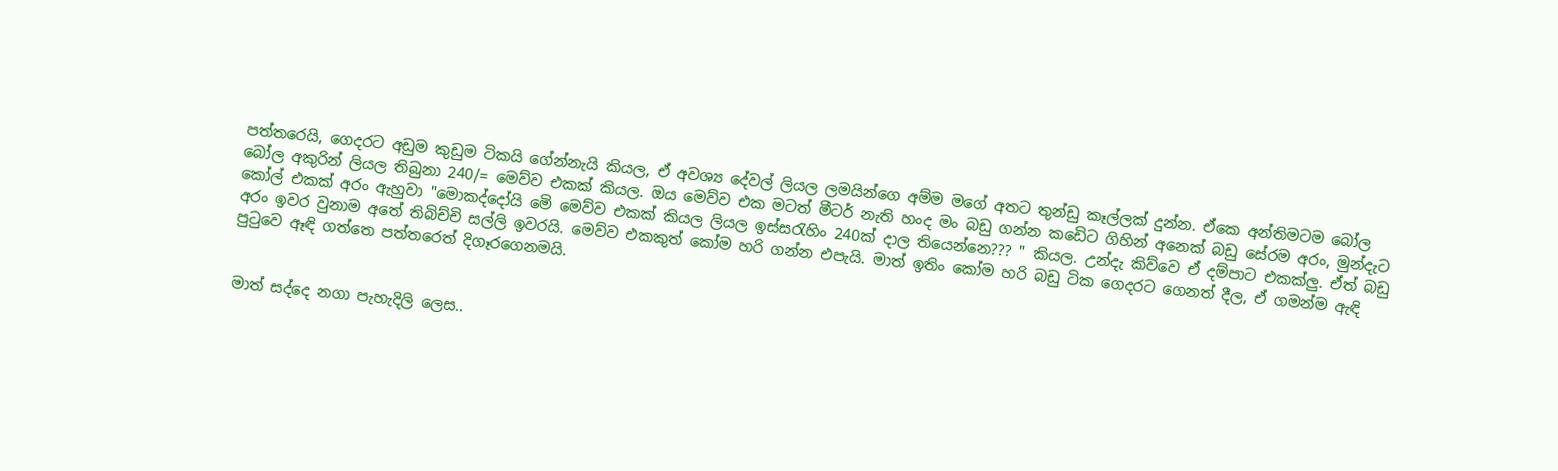පත්තරෙයි, ගෙදරට අඩුම කුඩුම ටිකයි ගේන්නැයි කියල, ඒ අවශ්‍ය දේවල් ලියල ලමයින්ගෙ අම්ම මගේ අතට තුන්ඩු කෑල්ලක් දුන්න. ඒකෙ අන්තිමටම බෝල බෝල අකුරින් ලියල තිබුනා 240/= මෙව්ව එකක් කියල. ඔය මෙව්ව එක මටත් මීටර් නැති හංද මං බඩු ගන්න කඩෙිට ගිහින් අනෙක් බඩු සේරම අරං, මුන්දැට කෝල් එකක් අරං ඇහුවා "මොකද්දෝයි මෙි මෙව්ව එකක් කියල ලියල ඉස්සරැහිං 240ක් දාල තියෙන්නෙ??? " කියල. උන්දැ කිව්වෙ ඒ දම්පාට එකක්ලු. ඒත් බඩු අරං ඉවර වුනාම අතේ තිබිච්චි සල්ලි ඉවරයි. මෙව්ව එකකුත් කෝම හරි ගන්න එපැයි. මාත් ඉතිං කෝම හරි බඩු ටික ගෙදරට ගෙනත් දීල, ඒ ගමන්ම ඇඳි පුටුවෙ ඈඳි ගත්තෙ පත්තරෙත් දිගෑරගෙනමයි.


මාත් සද්දෙ නගා පැහැදිලි ලෙස..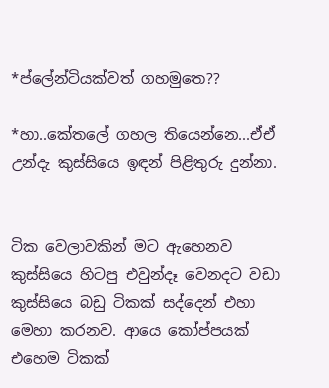*ප්ලේන්ටියක්වත් ගහමුතෙ??

*හා..කේතලේ ගහල තියෙන්නෙ...ඒඒ උන්දැ කුස්සියෙ ඉඳන් පිළිතුරු දුන්නා.


ටික වෙලාවකින් මට ඇහෙනව කුස්සියෙ හිටපු එවුන්දෑ වෙනදට වඩා කුස්සියෙ බඩු ටිකක් සද්දෙන් එහා මෙහා කරනව. ආයෙ කෝප්පයක් එහෙම ටිකක්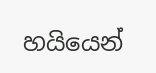හයියෙන්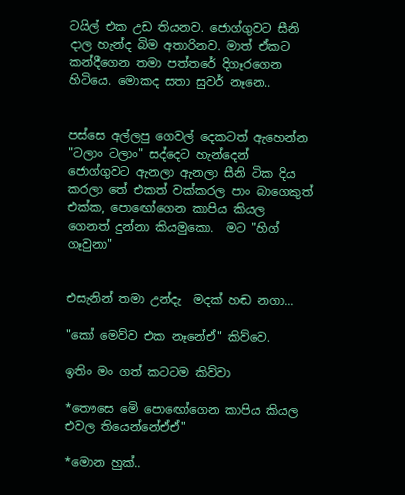ටයිල් එක උඩ තියනව. ජොග්ගුවට සීනි දාල හැන්ද බිම අතාරිනව. මාත් ඒකට කන්දීගෙන තමා පත්තරේ දිගෑරගෙන හිටියෙ. මොකද සතා සුවර් නෑනෙ..


පස්සෙ අල්ලපු ගෙවල් දෙකටත් ඇහෙන්න "ටලාං ටලාං" සද්දෙට හැන්දෙන් ජොග්ගුවට ඇනලා ඇනලා සීනි ටික දිය කරලා තේ එකත් වක්කරල පාං බාගෙකුත් එක්ක, පොඟෝගෙන කාපිය කියල ගෙනත් දුන්නා කියමුකො.  මට "හිග් ගෑවුනා"


එසැනින් තමා උන්දැ  මදක් හඬ නගා...

"කෝ මෙව්ව එක නෑනේඒ" කිව්වෙ.

ඉතිං මං ගත් කටටම කිව්වා

*තෞසෙ මෙි පොඟෝගෙන කාපිය කියල එවල තියෙන්නේඒඒ"

*මොන හුක්..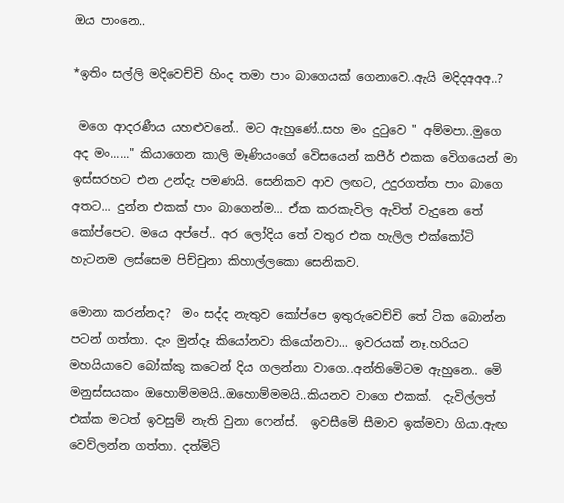ඔය පාංනෙ..

*ඉතිං සල්ලි මදිවෙච්චි හිංද තමා පාං බාගෙයක් ගෙනාවෙ..ඇයි මදිදඅඅඅ..?

 මගෙ ආදරණීය යහළුවනේ.. මට ඇහුණේ..සහ මං දුටුවෙ " අම්මපා..මුගෙ අද මං......" කියාගෙන කාලි මෑණියංගේ වෙිසයෙන් කපීර් එකක වෙිගයෙන් මා ඉස්සරහට එන උන්දැ පමණයි. සෙනිකව ආව ලඟට, උදුරගත්ත පාං බාගෙ අතට... දුන්න එකක් පාං බාගෙන්ම... ඒක කරකැවිල ඇවිත් වැදුනෙ තේ කෝප්පෙට. මයෙ අප්පේ.. අර ලෝදිය තේ වතුර එක හැලිල එක්කෝටි හැටනම ලස්සෙම පිච්චුනා කිහාල්ලකො සෙනිකව.

මොනා කරන්නද?  මං සද්ද නැතුව කෝප්පෙ ඉතුරුවෙච්චි තේ ටික බොන්න පටන් ගත්තා. දැං මුන්දෑ කියෝනවා කියෝනවා... ඉවරයක් නෑ.හරියට මහයියාවෙ බෝක්කු කටෙන් දිය ගලන්නා වාගෙ..අන්තිමෙිටම ඇහුනෙ.. මෙි මනුස්සයකං ඔහොම්මමයි..ඔහොම්මමයි..කියනව වාගෙ එකක්.  දැවිල්ලත් එක්ක මටත් ඉවසුම් නැති වුනා ෆෙන්ස්.  ඉවසීමෙි සීමාව ඉක්මවා ගියා.ඇඟ වෙව්ලන්න ගත්තා. දත්මිටි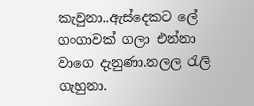කැවුනා..ඇස්දෙකට ලේ ගංගාවක් ගලා එන්නා වාගෙ දැනුණා.නලල රැලි ගැහුනා.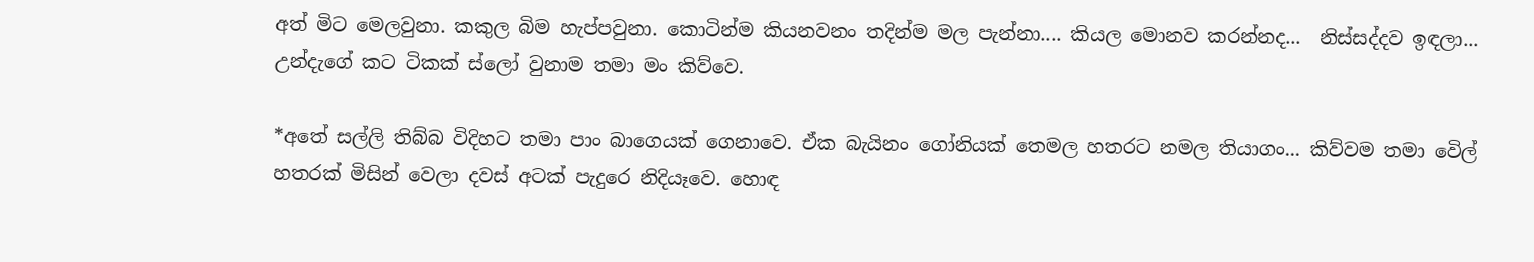අත් මිට මෙලවුනා. කකුල බිම හැප්පවුනා. කොටින්ම කියනවනං තදින්ම මල පැන්නා.... කියල මොනව කරන්නද...  නිස්සද්දව ඉඳලා... උන්දැගේ කට ටිකක් ස්ලෝ වුනාම තමා මං කිව්වෙ.

*අතේ සල්ලි තිබ්බ විදිහට තමා පාං බාගෙයක් ගෙනාවෙ. ඒක බැයිනං ගෝනියක් තෙමල හතරට නමල තියාගං... කිව්වම තමා වෙිල් හතරක් මිසින් වෙලා දවස් අටක් පැදුරෙ නිදියෑවෙ. හොඳ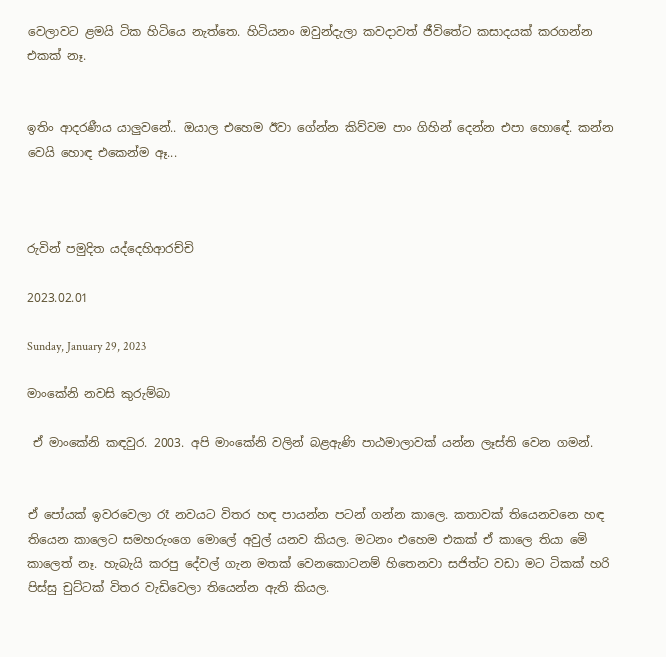වෙලාවට ළමයි ටික හිටියෙ නැත්තෙ. හිටියනං ඔවුන්දැලා කවදාවත් ජීවිතේට කසාදයක් කරගන්න එකක් නෑ.


ඉතිං ආදරණීය යාලුවනේ.. ඔයාල එහෙම ඊවා ගේන්න කිව්වම පාං ගිහින් දෙන්න එපා හොඳේ. කන්න වෙයි හොඳ එකෙන්ම ඈ...



රුවින් පමුදිත යද්දෙහිආරච්චි

2023.02.01

Sunday, January 29, 2023

මාංකේනි නවසි කුරුම්බා

 ඒ මාංකේනි කඳවුර. 2003. අපි මාංකේනි වලින් බළඇණි පාඨමාලාවක් යන්න ලෑස්ති වෙන ගමන්.


ඒ පෝයක් ඉවරවෙලා රෑ නවයට විතර හඳ පායන්න පටන් ගන්න කාලෙ. කතාවක් තියෙනවනෙ හඳ තියෙන කාලෙට සමහරුංගෙ මොලේ අවුල් යනව කියල. මටනං එහෙම එකක් ඒ කාලෙ තියා මෙි කාලෙත් නෑ. හැබැයි කරපු දේවල් ගැන මතක් වෙනකොටනම් හිතෙනවා සජිත්ට වඩා මට ටිකක් හරි පිස්සු චුට්ටක් විතර වැඩිවෙලා තියෙන්න ඇති කියල.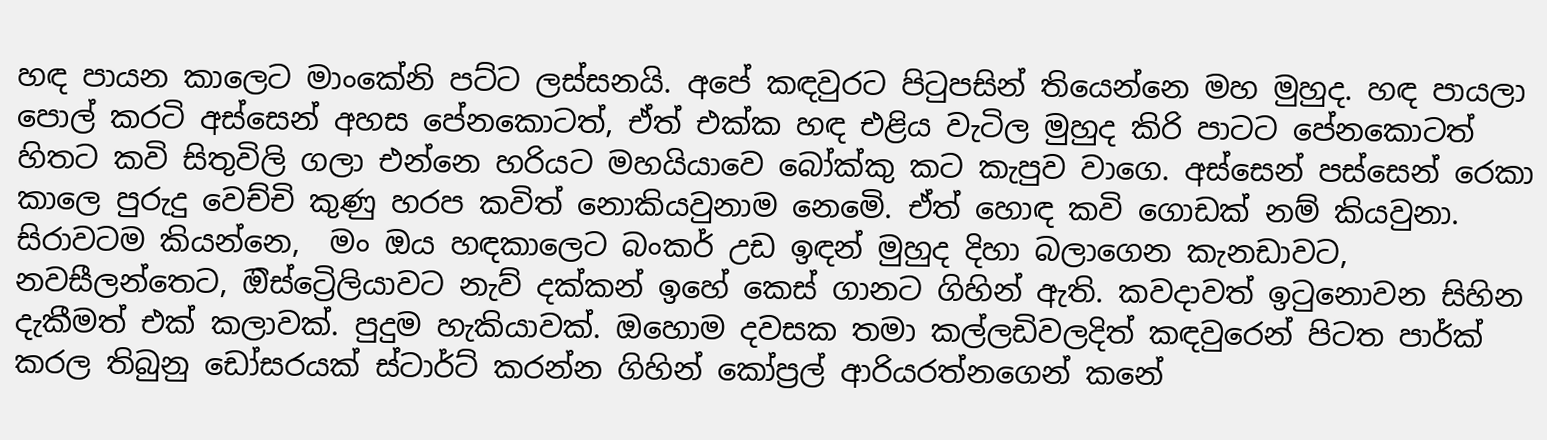හඳ පායන කාලෙට මාංකේනි පට්ට ලස්සනයි. අපේ කඳවුරට පිටුපසින් තියෙන්නෙ මහ මුහුද. හඳ පායලා පොල් කරටි අස්සෙන් අහස පේනකොටත්, ඒත් එක්ක හඳ එළිය වැටිල මුහුද කිරි පාටට පේනකොටත් හිතට කවි සිතුවිලි ගලා එන්නෙ හරියට මහයියාවෙ බෝක්කු කට කැපුව වාගෙ. අස්සෙන් පස්සෙන් රෙකා කාලෙ පුරුදු වෙච්චි කුණු හරප කවිත් නොකියවුනාම නෙමෙි. ඒත් හොඳ කවි ගොඩක් නම් කියවුනා. සිරාවටම කියන්නෙ,  මං ඔය හඳකාලෙට බංකර් උඩ ඉඳන් මුහුද දිහා බලාගෙන කැනඩාවට, නවසීලන්තෙට, ඔිස්ට්‍රෙිලියාවට නැව් දක්කන් ඉහේ කෙස් ගානට ගිහින් ඇති. කවදාවත් ඉටුනොවන සිහින දැකීමත් එක් කලාවක්. පුදුම හැකියාවක්. ඔහොම දවසක තමා කල්ලඩිවලදිත් කඳවුරෙන් පිටත පාර්ක් කරල තිබුනු ඩෝසරයක් ස්ටාර්ට් කරන්න ගිහින් කෝප්‍රල් ආරියරත්නගෙන් කනේ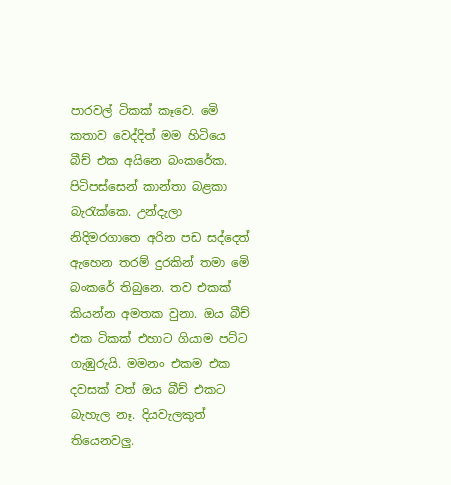පාරවල් ටිකක් කෑවෙ. මෙි කතාව වෙද්දිත් මම හිටියෙ බීච් එක අයිනෙ බංකරේක. පිටිපස්සෙන් කාන්තා බළකා බැරැක්කෙ. උන්දැලා නිදිමරගාතෙ අරින පඩ සද්දෙත් ඇහෙන තරම් දුරකින් තමා මෙි බංකරේ තිබුනෙ. තව එකක් කියන්න අමතක වුනා. ඔය බීච් එක ටිකක් එහාට ගියාම පට්ට ගැඹුරුයි. මමනං එකම එක දවසක් වත් ඔය බීච් එකට බැහැල නෑ. දියවැලකුත් තියෙනවලු.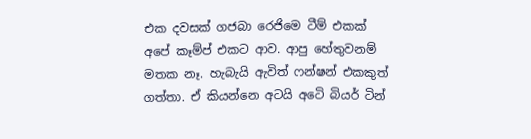එක දවසක් ගජබා රෙජිමෙ ටීම් එකක් අපේ කෑම්ප් එකට ආව. ආපු හේතුවනම් මතක නෑ. හැබැයි ඇවිත් ෆන්ෂන් එකකුත් ගත්තා. ඒ කියන්නෙ අටයි අටෙි බියර් ටින්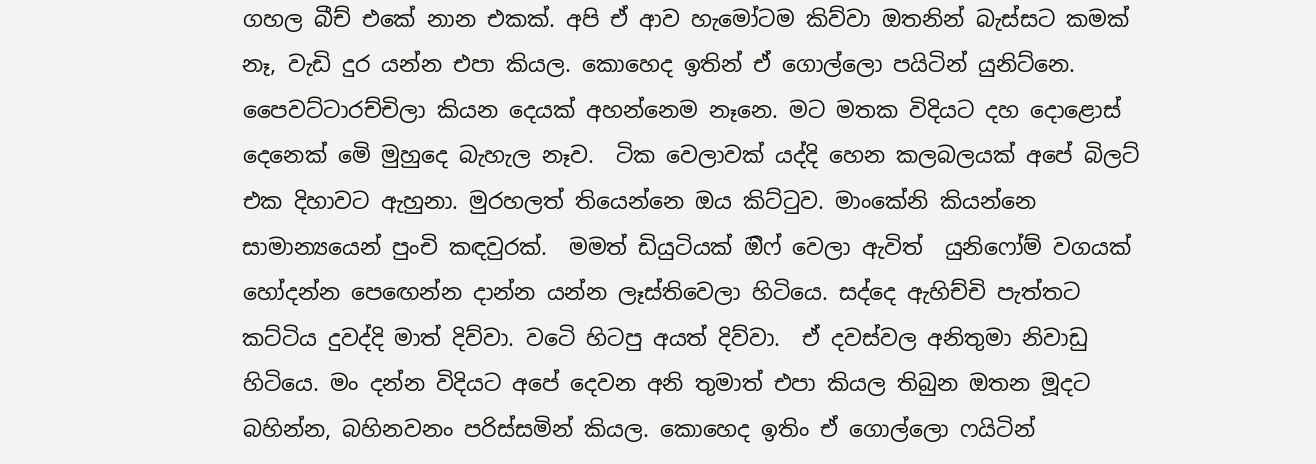ගහල බීච් එකේ නාන එකක්. අපි ඒ ආව හැමෝටම කිව්වා ඔතනින් බැස්සට කමක් නෑ, වැඩි දුර යන්න එපා කියල. කොහෙද ඉතින් ඒ ගොල්ලො පයිටින් යුනිට්නෙ. පෛවට්ටාරච්චිලා කියන දෙයක් අහන්නෙම නෑනෙ. මට මතක විදියට දහ දොළොස් දෙනෙක් මෙි මුහුදෙ බැහැල නෑව.  ටික වෙලාවක් යද්දි හෙන කලබලයක් අපේ බිලට් එක දිහාවට ඇහුනා. මුරහලත් තියෙන්නෙ ඔය කිට්ටුව. මාංකේනි කියන්නෙ සාමාන්‍යයෙන් පුංචි කඳවුරක්.  මමත් ඩියුටියක් ඔිෆ් වෙලා ඇවිත්  යුනිෆෝම් වගයක් හෝදන්න පෙඟෙන්න දාන්න යන්න ලෑස්තිවෙලා හිටියෙ. සද්දෙ ඇහිච්චි පැත්තට කට්ටිය දුවද්දි මාත් දිව්වා. වටෙි හිටපු අයත් දිව්වා.  ඒ දවස්වල අනිතුමා නිවාඩු හිටියෙ. මං දන්න විදියට අපේ දෙවන අනි තුමාත් එපා කියල තිබුන ඔතන මූදට බහින්න, බහිනවනං පරිස්සමින් කියල. කොහෙද ඉතිං ඒ ගොල්ලො ෆයිටින්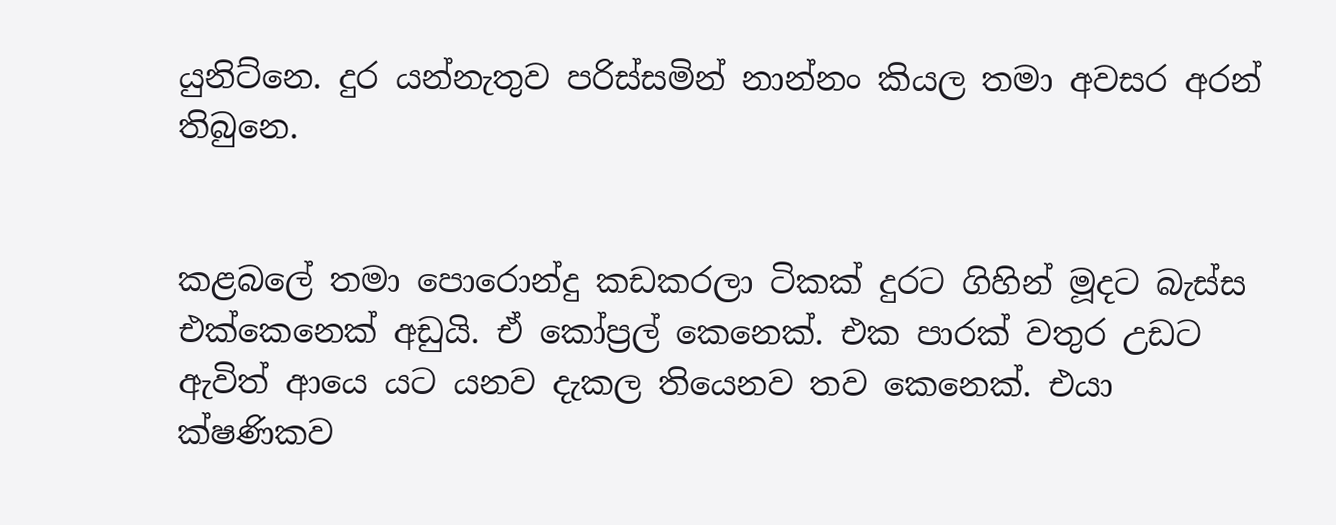යුනිට්නෙ. දුර යන්නැතුව පරිස්සමින් නාන්නං කියල තමා අවසර අරන් තිබුනෙ.


කළබලේ තමා පොරොන්දු කඩකරලා ටිකක් දුරට ගිහින් මූදට බැස්ස එක්කෙනෙක් අඩුයි. ඒ කෝප්‍රල් කෙනෙක්. එක පාරක් වතුර උඩට ඇවිත් ආයෙ යට යනව දැකල තියෙනව තව කෙනෙක්. එයා ක්ෂණිකව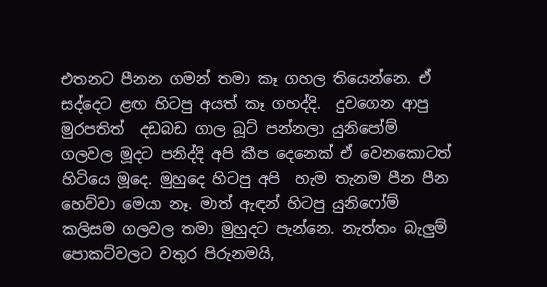එතනට පීනන ගමන් තමා කෑ ගහල තියෙන්නෙ. ඒ සද්දෙට ළඟ හිටපු අයත් කෑ ගහද්දි.  දුවගෙන ආපු මුරපතිත්  දඩබඩ ගාල බූට් පන්නලා යුනිපෝම් ගලවල මූදට පනිද්දි අපි කීප දෙනෙක් ඒ වෙනකොටත්  හිටියෙ මූදෙ. මුහුදෙ හිටපු අපි  හැම තැනම පීන පීන හෙව්වා මෙයා නෑ. මාත් ඇඳන් හිටපු යුනිෆෝම් කලිසම ගලවල තමා මුහුදට පැන්නෙ. නැත්තං බැලුම් පොකට්වලට වතුර පිරුනමයි,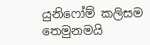යුනිෆෝම් කලිසම තෙමුනමයි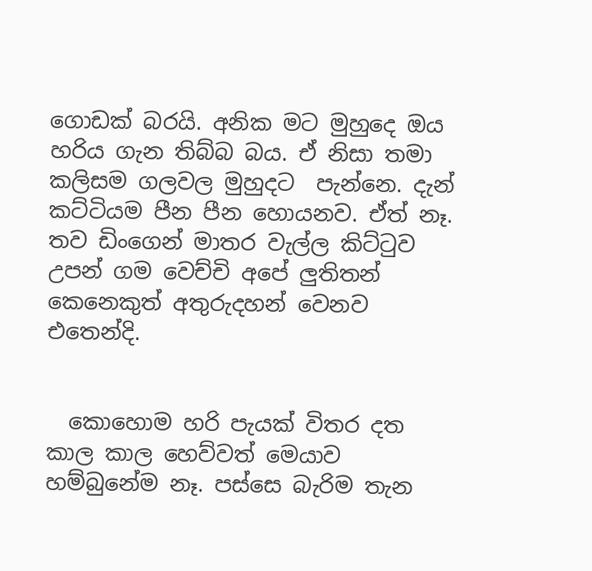ගොඩක් බරයි. අනික මට මුහුදෙ ඔය හරිය ගැන තිබ්බ බය. ඒ නිසා තමා කලිසම ගලවල මුහුදට  පැන්නෙ. දැන් කට්ටියම පීන පීන හොයනව. ඒත් නෑ. තව ඩිංගෙන් මාතර වැල්ල කිට්ටුව උපන් ගම වෙච්චි අපේ ලුතිතන් කෙනෙකුත් අතුරුදහන් වෙනව එතෙන්දි.


  කොහොම හරි පැයක් විතර දත කාල කාල හෙව්වත් මෙයාව හම්බුනේම නෑ. පස්සෙ බැරිම තැන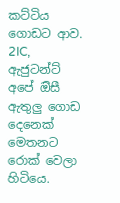කට්ටිය ගොඩට ආව. 2IC, ඇජුටන්ට් අපේ ඔිසී ඇතුලු ගොඩ දෙනෙක් මෙතනට රොක් වෙලා හිටියෙ.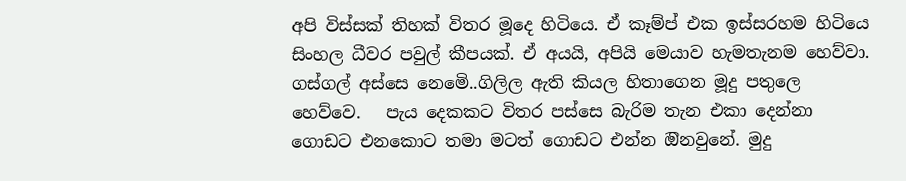අපි විස්සක් තිහක් විතර මූදෙ හිටියෙ. ඒ කෑම්ප් එක ඉස්සරහම හිටියෙ  සිංහල ධීවර පවුල් කීපයක්. ඒ අයයි, අපියි මෙයාව හැමතැනම හෙව්වා. ගස්ගල් අස්සෙ නෙමෙි..ගිලිල ඇති කියල හිතාගෙන මූදු පතුලෙ හෙව්වෙ.   පැය දෙකකට විතර පස්සෙ බැරිම තැන එකා දෙන්නා ගොඩට එනකොට තමා මටත් ගොඩට එන්න ඔිනවුනේ. මුදු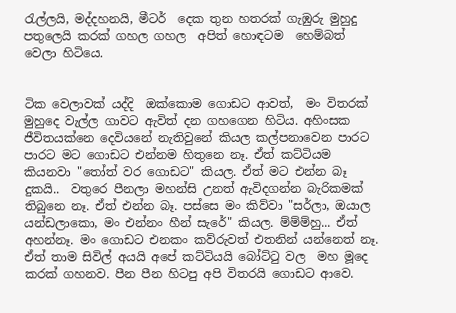රැල්ලයි, මද්දහනයි, මීටර්  දෙක තුන හතරක් ගැඹුරු මුහුදු පතුලෙයි කරක් ගහල ගහල  අපිත් හොඳටම  හෙම්බත් වෙලා හිටියෙ.


ටික වෙලාවක් යද්දි  ඔක්කොම ගොඩට ආවත්,  මං විතරක් මුහුදෙ වැල්ල ගාවට ඇවිත් දන ගහගෙන හිටිය. අහිංසක ජීවිතයක්නෙ දෙවියනේ නැතිවුනේ කියල කල්පනාවෙන පාරට පාරට මට ගොඩට එන්නම හිතුනෙ නෑ. ඒත් කට්ටියම කියනවා "තෝත් වර ගොඩට" කියල. ඒත් මට එන්න බෑ දුකයි..  වතුරෙ පීනලා මහන්සි උනත් ඇවිදගන්න බැරිකමක් තිබුනෙ නෑ. ඒත් එන්න බෑ. පස්සෙ මං කිව්වා "සර්ලා, ඔයාල යන්ඩලාකො, මං එන්නං හීන් සැරේ" කියල. ම්ම්ම්හු... ඒත් අහන්නෑ. මං ගොඩට එනකං කව්රුවත් එතනින් යන්නෙත් නෑ. ඒත් තාම සිවිල් අයයි අපේ කට්ටියයි බෝට්ටු වල  මහ මූදෙ කරක් ගහනව. පීන පීන හිටපු අපි විතරයි ගොඩට ආවෙ.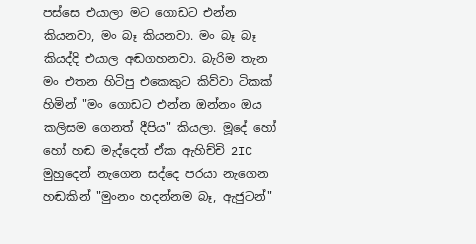පස්සෙ එයාලා මට ගොඩට එන්න කියනවා, මං බෑ කියනවා. මං බෑ බෑ කියද්දි එයාල අඬගහනවා. බැරිම තැන මං එතන හිටිපු එකෙකුට කිව්වා ටිකක් හිමින් "මං ගොඩට එන්න ඔන්නං ඔය කලිසම ගෙනත් දීපිය" කියලා. මූදේ හෝ හෝ හඬ මැද්දෙත් ඒක ඇහිච්චි 2IC මුහුදෙන් නැගෙන සද්දෙ පරයා නැගෙන හඬකින් "මුංනං හදන්නම බෑ, ඇජුටන්"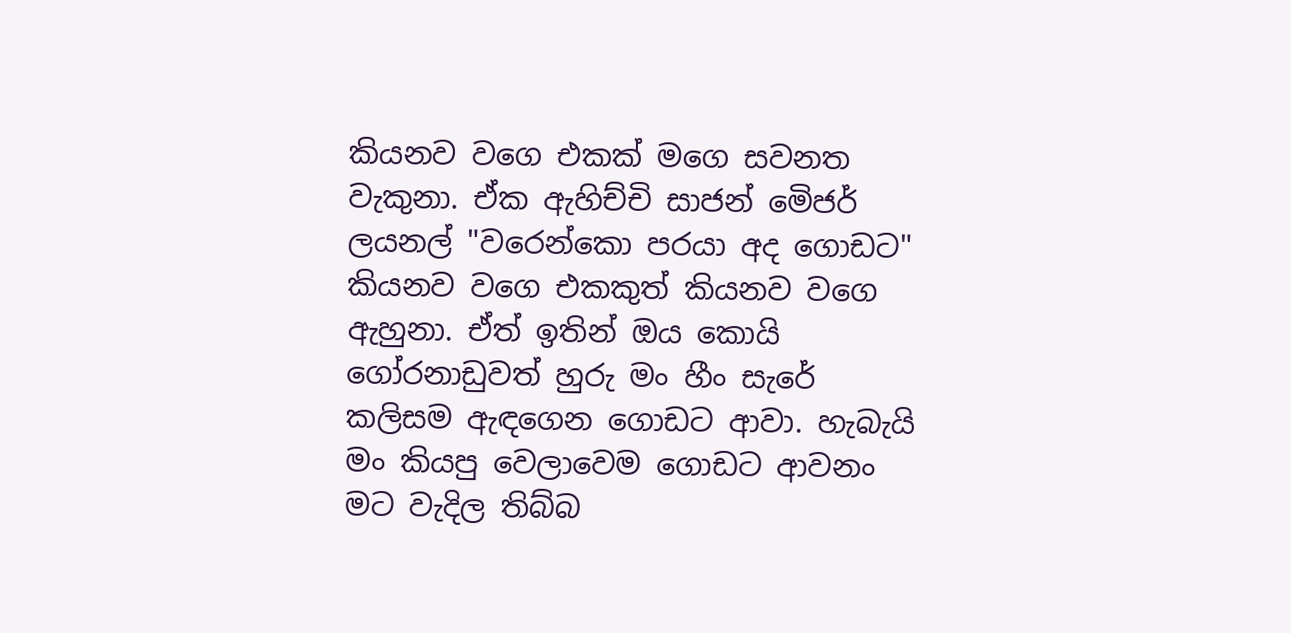කියනව වගෙ එකක් මගෙ සවනත වැකුනා. ඒක ඇහිච්චි සාජන් මෙිජර් ලයනල් "වරෙන්කො පරයා අද ගොඩට" කියනව වගෙ එකකුත් කියනව වගෙ ඇහුනා. ඒත් ඉතින් ඔය කොයි ගෝරනාඩුවත් හුරු මං හීං සැරේ කලිසම ඇඳගෙන ගොඩට ආවා. හැබැයි මං කියපු වෙලාවෙම ගොඩට ආවනං  මට වැදිල තිබ්බ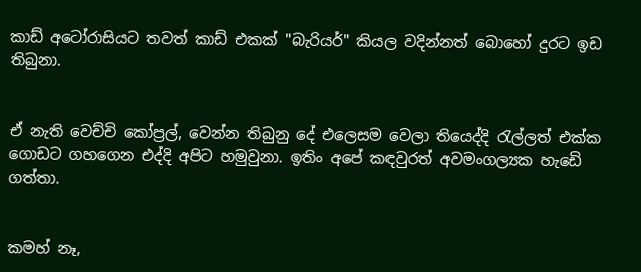කාඩ් අටෝරාසියට තවත් කාඩ් එකක් "බැරියර්" කියල වදින්නත් බොහෝ දුරට ඉඩ තිබුනා.


ඒ නැති වෙච්චි කෝප්‍රල්, වෙන්න තිබුනු දේ එලෙසම වෙලා තියෙද්දි රැල්ලත් එක්ක ගොඩට ගහගෙන එද්දි අපිට හමුවුනා. ඉතිං අපේ කඳවුරත් අවමංගල්‍යක හැඩෙි ගත්තා.


කමහ් නෑ,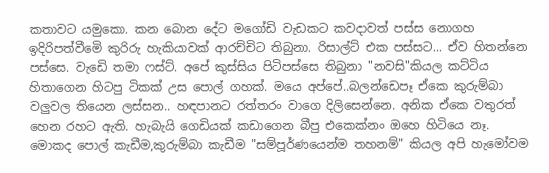කතාවට යමුකො. කන බොන දේට මගෝඩි වැඩකට කවදාවත් පස්ස නොගහ ඉදිරිපත්වීමෙි කුරිරු හැකියාවක් ආරච්චිට තිබුනා. රිසාල්ට් එක පස්සට... ඒව හිතන්නෙ පස්සෙ. වැඩෙි තමා ෆස්ට්. අපේ කුස්සිය පිටිපස්සෙ තිබුනා "නවසි"කියල කට්ටිය හිතාගෙන හිටපු ටිකක් උස පොල් ගහක්. මයෙ අප්පේ..බලන්ඩෙපෑ ඒකෙ කුරුම්බා වලුවල තියෙන ලස්සන.. හඳපානට රත්තරං වාගෙ දිලිසෙන්නෙ. අනික ඒකෙ වතුරත් හෙන රහට ඇති. හැබැයි ගෙඩියක් කඩාගෙන බීපු එකෙක්නං ඔහෙ හිටියෙ නෑ. මොකද පොල් කැඩීම,කුරුම්බා කැඩීම "සම්පූර්ණයෙන්ම තහනම්" කියල අපි හැමෝවම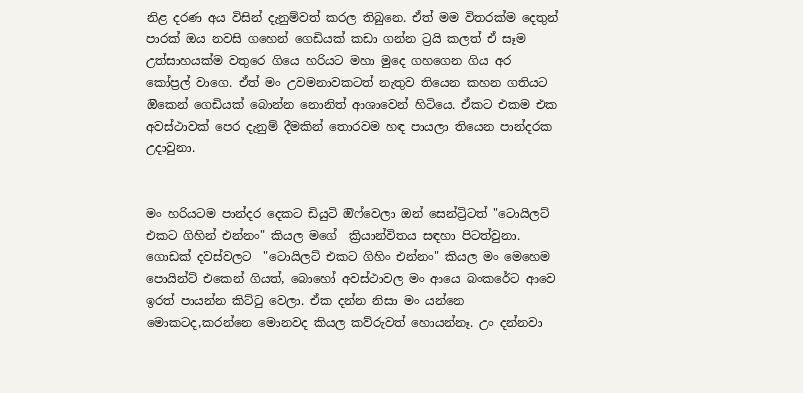නිළ දරණ අය විසින් දැනුම්වත් කරල තිබුනෙ. ඒත් මම විතරක්ම දෙතුන් පාරක් ඔය නවසි ගහෙන් ගෙඩියක් කඩා ගන්න ට්‍රයි කලත් ඒ සෑම උත්සාහයක්ම වතුරෙ ගියෙ හරියට මහා මුදෙ ගහගෙන ගිය අර කෝප්‍රල් වාගෙ. ඒත් මං උවමනාවකටත් නැතුව තියෙන කහන ගතියට ඔිකෙන් ගෙඩියක් බොන්න නොනිත් ආශාවෙන් හිටියෙ. ඒකට එකම එක අවස්ථාවක් පෙර දැනුම් දීමකින් තොරවම හඳ පායලා තියෙන පාන්දරක උදාවුනා.


මං හරියටම පාන්දර දෙකට ඩියුටි ඔිෆ්වෙලා ඔන් සෙන්ට්‍රිටත් "ටොයිලට් එකට ගිහින් එන්නං" කියල මගේ  ක්‍රියාන්විතය සඳහා පිටත්වුනා. ගොඩක් දවස්වලට  "ටොයිලට් එකට ගිහිං එන්නං" කියල මං මෙහෙම පොයින්ට් එකෙන් ගියත්, බොහෝ අවස්ථාවල මං ආයෙ බංකරේට ආවෙ ඉරත් පායන්න කිට්ටු වෙලා. ඒක දන්න නිසා මං යන්නෙ මොකටද,කරන්නෙ මොනවද කියල කව්රුවත් හොයන්නෑ. උං දන්නවා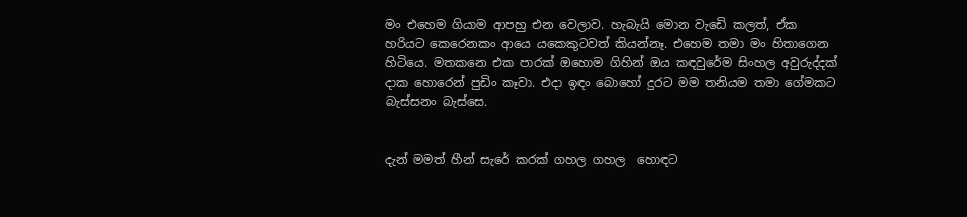මං එහෙම ගියාම ආපහු එන වෙලාව. හැබැයි මොන වැඩෙි කලත්, ඒක හරියට කෙරෙනකං ආයෙ යකෙකුටවත් කියන්නෑ. එහෙම තමා මං හිතාගෙන හිටියෙ. මතකනෙ එක පාරක් ඔහොම ගිහින් ඔය කඳවුරේම සිංහල අවුරුද්දක් දාක හොරෙන් පුඩිං කෑවා. එදා ඉඳං බොහෝ දුරට මම තනියම තමා ගේමකට බැස්සනං බැස්සෙ.


දැන් මමත් හීන් සැරේ කරක් ගහල ගහල  හොඳට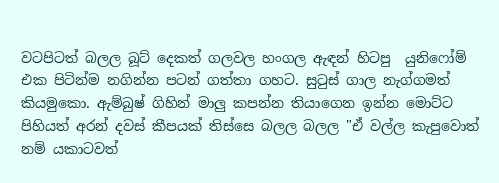වටපිටත් බලල බූට් දෙකත් ගලවල හංගල ඇඳන් හිටපු  යුනිෆෝම් එක පිටින්ම නගින්න පටන් ගත්තා ගහට. සුටුස් ගාල නැග්ගමත් කියමුකො. ඇම්බුෂ් ගිහින් මාලු කපන්න තියාගෙන ඉන්න මොට්ට පිහියත් අරන් දවස් කීපයක් තිස්සෙ බලල බලල "ඒ වල්ල කැපුවොත් නම් යකාටවත්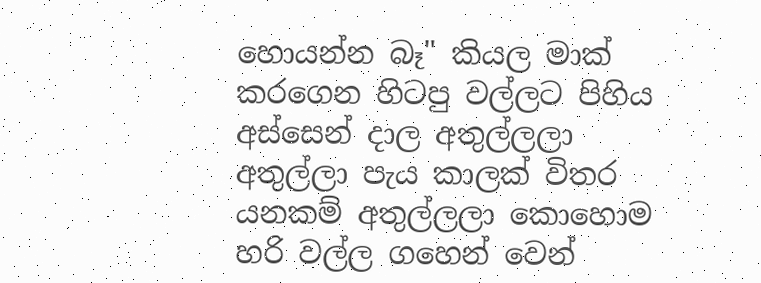හොයන්න බෑ" කියල මාක් කරගෙන හිටපු වල්ලට පිහිය අස්සෙන් දාල අතුල්ලලා අතුල්ලා පැය කාලක් විතර යනකම් අතුල්ලලා කොහොම හරි වල්ල ගහෙන් වෙන්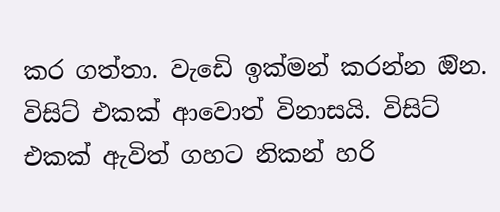කර ගත්තා. වැඩෙි ඉක්මන් කරන්න ඔින. විසිට් එකක් ආවොත් විනාසයි. විසිට් එකක් ඇවිත් ගහට නිකන් හරි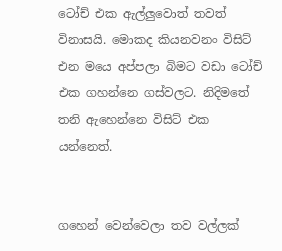ටෝච් එක ඇල්ලුවොත් තවත් විනාසයි. මොකද කියනවනං විසිට් එන මයෙ අප්පලා බිමට වඩා ටෝච් එක ගහන්නෙ ගස්වලට. නිදිමතේ තනි ඇහෙන්නෙ විසිට් එක යන්නෙත්.


ගහෙන් වෙන්වෙලා තව වල්ලක්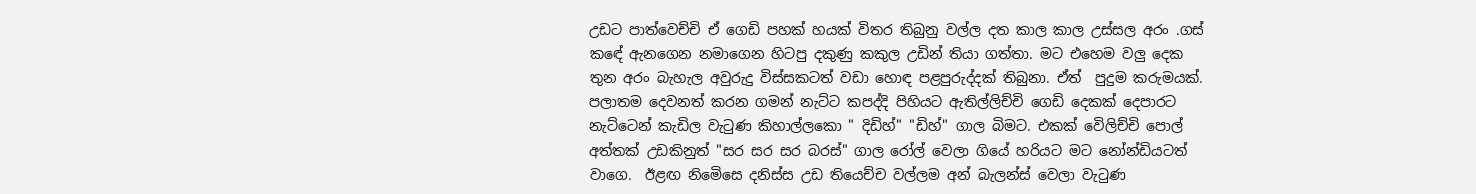උඩට පාත්වෙච්චි ඒ ගෙඩි පහක් හයක් විතර තිබුනු වල්ල දත කාල කාල උස්සල අරං .ගස් කඳේ ඇනගෙන නමාගෙන හිටපු දකුණු කකුල උඩින් තියා ගත්තා. මට එහෙම වලු දෙක තුන අරං බැහැල අවුරුදු විස්සකටත් වඩා හොඳ පළපුරුද්දක් තිබුනා. ඒත්  පුදුම කරුමයක්. පලාතම දෙවනත් කරන ගමන් නැට්ට කපද්දි පිහියට ඇතිල්ලිච්චි ගෙඩි දෙකක් දෙපාරට නැට්ටෙන් කැඩිල වැටුණ කිහාල්ලකො " දිඩිහ්" "ඩිහ්" ගාල බිමට. එකක් වෙිලිච්චි පොල් අත්තක් උඩකිනුත් "සර සර සර බරස්" ගාල රෝල් වෙලා ගියේ හරියට මට නෝන්ඩියටත් වාගෙ.  ඊළඟ නිමෙිසෙ දනිස්ස උඩ තියෙච්ච වල්ලම අන් බැලන්ස් වෙලා වැටුණ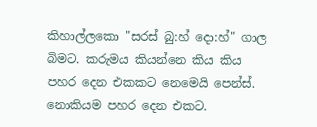කිහාල්ලකො "සරස් බු:හ් දො:හ්" ගාල බිමට. කරුමය කියන්නෙ කිය කිය පහර දෙන එකකට නෙමෙයි පෙන්ස්. නොකියම පහර දෙන එකට.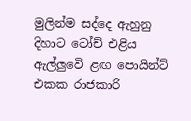මුලින්ම සද්දෙ ඇහුනු දිහාට ටෝච් එළිය ඇල්ලුවෙි ළඟ පොයින්ට් එකක රාජකාරි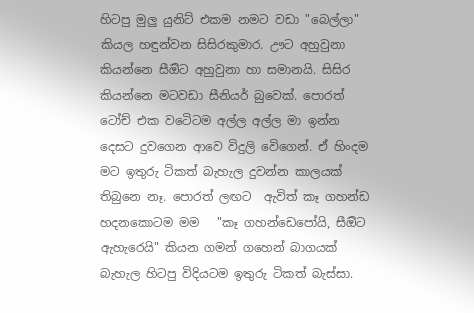හිටපු මුලු යුනිට් එකම නමට වඩා "බෙල්ලා" කියල හඳුන්වන සිසිරකුමාර. ඌට අහුවුනා කියන්නෙ සීඔිට අහුවුනා හා සමානයි. සිසිර කියන්නෙ මටවඩා සීනියර් බුවෙක්. පොරත් ටෝච් එක වටෙිටම අල්ල අල්ල මා ඉන්න දෙසට දුවගෙන ආවෙ විදුලි වෙිගෙන්. ඒ හිංදම මට ඉතුරු ටිකත් බැහැල දුවන්න කාලයක් තිබුනෙ නෑ. පොරත් ලඟට  ඇවිත් කෑ ගහන්ඩ හදනකොටම මම   "කෑ ගහන්ඩෙපෝයි, සීඔිට ඇහැරෙයි" කියන ගමන් ගහෙන් බාගයක් බැහැල හිටපු විදියටම ඉතුරු ටිකත් බැස්සා.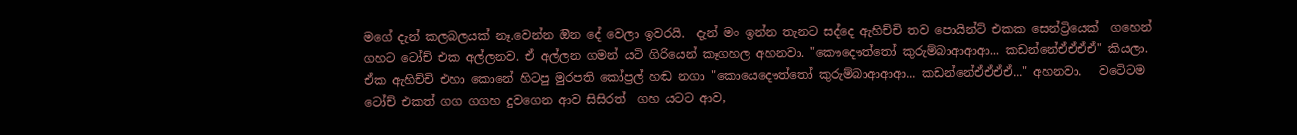මගේ දැන් කලබලයක් නෑ.වෙන්න ඔින දේ වෙලා ඉවරයි.  දැන් මං ඉන්න තැනට සද්දෙ ඇහිච්චි තව පොයින්ට් එකක සෙන්ට්‍රියෙක්  ගහෙන් ගහට ටෝච් එක අල්ලනව. ඒ අල්ලන ගමන් යටි ගිරියෙන් කෑගහල අහනවා. "කෞදෞත්තෝ කුරුම්බාආආආ... කඩන්නේඒඒඒඒ" කියලා. ඒක ඇහිච්චි එහා කොනේ හිටපු මුරපති කෝප්‍රල් හඬ නගා "කොයෙදෞත්තෝ කුරුම්බාආආආ... කඩන්නේඒඒඒඒ..." අහනවා.   වටෙිටම ටෝච් එකත් ගග ගගහ දුවගෙන ආව සිසිරත්  ගහ යටට ආව,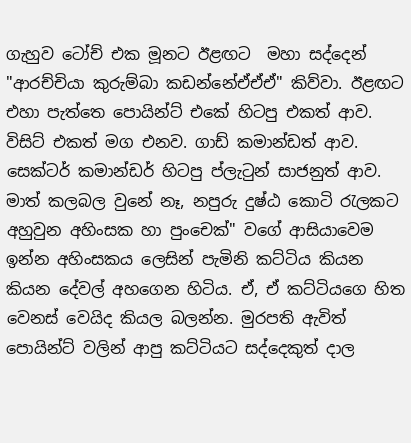ගැහුව ටෝච් එක මූනට ඊළඟට  මහා සද්දෙන් "ආරච්චියා කුරුම්බා කඩන්නේඒඒඒ" කිව්වා. ඊළඟට එහා පැත්තෙ පොයින්ට් එකේ හිටපු එකත් ආව. විසිට් එකත් මග එනව. ගාඩ් කමාන්ඩත් ආව. සෙක්ටර් කමාන්ඩර් හිටපු ප්ලැටුන් සාජනුත් ආව.  මාත් කලබල වුනේ නෑ, නපුරු දුෂ්ඨ කොටි රැලකට අහුවුන අහිංසක හා පුංචෙක්" වගේ ආසියාවෙම ඉන්න අහිංසකය ලෙසින් පැමිනි කට්ටිය කියන කියන දේවල් අහගෙන හිටිය. ඒ, ඒ කට්ටියගෙ හිත වෙනස් වෙයිද කියල බලන්න. මුරපති ඇවිත් පොයින්ට් වලින් ආපු කට්ටියට සද්දෙකුත් දාල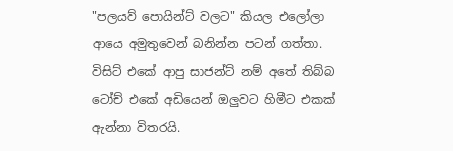"පලයව් පොයින්ට් වලට" කියල එලෝලා ආයෙ අමුතුවෙන් බනින්න පටන් ගත්තා. විසිට් එකේ ආපු සාජන්ට් නම් අතේ තිබ්බ ටෝච් එකේ අඩියෙන් ඔලුවට හිමීට එකක් ඇන්නා විතරයි.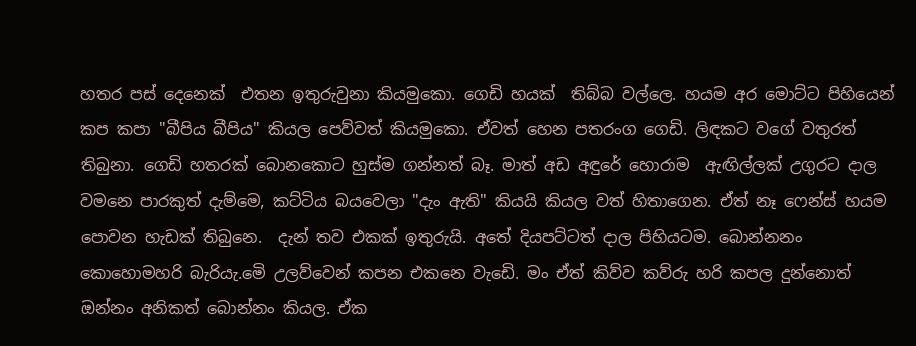හතර පස් දෙනෙක්  එතන ඉතුරුවුනා කියමුකො. ගෙඩි හයක්  තිබ්බ වල්ලෙ. හයම අර මොට්ට පිහියෙන් කප කපා "බීපිය බීපිය" කියල පෙව්වත් කියමුකො. ඒවත් හෙන පතරංග ගෙඩි. ලිඳකට වගේ වතුරත් තිබුනා. ගෙඩි හතරක් බොනකොට හුස්ම ගන්නත් බෑ. මාත් අඩ අඳුරේ හොරාම  ඇඟිල්ලක් උගුරට දාල වමනෙ පාරකුත් දැම්මෙ, කට්ටිය බයවෙලා "දැං ඇති" කියයි කියල වත් හිතාගෙන. ඒත් නෑ ෆෙන්ස් හයම පොවන හැඩක් තිබුනෙ.  දැන් තව එකක් ඉතුරුයි. අතේ දියපට්ටත් දාල පිහියටම. බොන්නනං කොහොමහරි බැරියැ.මෙි උලව්වෙන් කපන එකනෙ වැඩෙි. මං ඒත් කිව්ව කව්රු හරි කපල දුන්නොත් ඔන්නං අනිකත් බොන්නං කියල. ඒක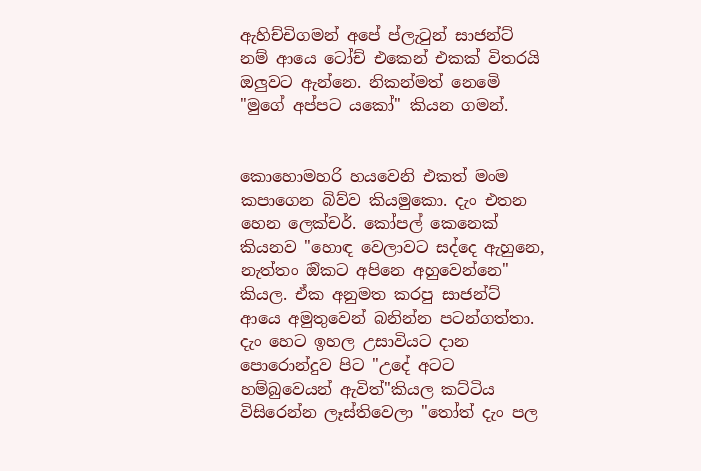ඇහිච්චිගමන් අපේ ප්ලැටුන් සාජන්ට් නම් ආයෙ ටෝච් එකෙන් එකක් විතරයි ඔලුවට ඇන්නෙ. නිකන්මත් නෙමෙි "මුගේ අප්පට යකෝ" කියන ගමන්.


කොහොමහරි හයවෙනි එකත් මංම කපාගෙන බිව්ව කියමුකො. දැං එතන හෙන ලෙක්චර්. කෝපල් කෙනෙක් කියනව "හොඳ වෙලාවට සද්දෙ ඇහුනෙ, නැත්තං ඔිකට අපිනෙ අහුවෙන්නෙ" කියල. ඒක අනුමත කරපු සාජන්ට් ආයෙ අමුතුවෙන් බනින්න පටන්ගත්තා. දැං හෙට ඉහල උසාවියට දාන පොරොන්දුව පිට "උදේ අටට හම්බුවෙයන් ඇවිත්"කියල කට්ටිය විසිරෙන්න ලෑස්තිවෙලා "තෝත් දැං පල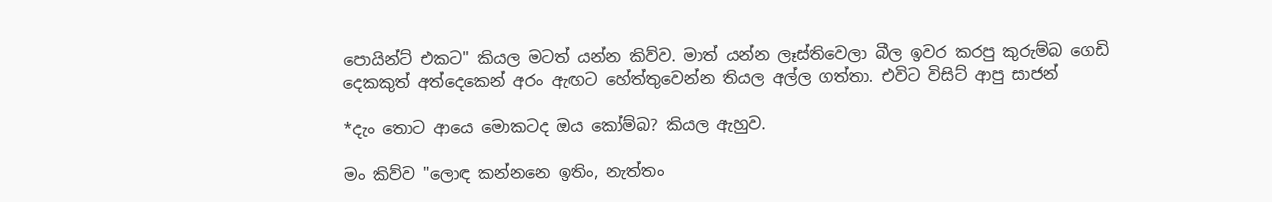පොයින්ට් එකට" කියල මටත් යන්න කිව්ව. මාත් යන්න ලෑස්තිවෙලා බීල ඉවර කරපු කුරුම්බ ගෙඩි දෙකකුත් අත්දෙකෙන් අරං ඇඟට හේත්තුවෙන්න තියල අල්ල ගත්තා. එවිට විසිට් ආපු සාජන්

*දැං තොට ආයෙ මොකටද ඔය කෝම්බ? කියල ඇහුව.

මං කිව්ව "ලොඳ කන්නනෙ ඉතිං, නැත්තං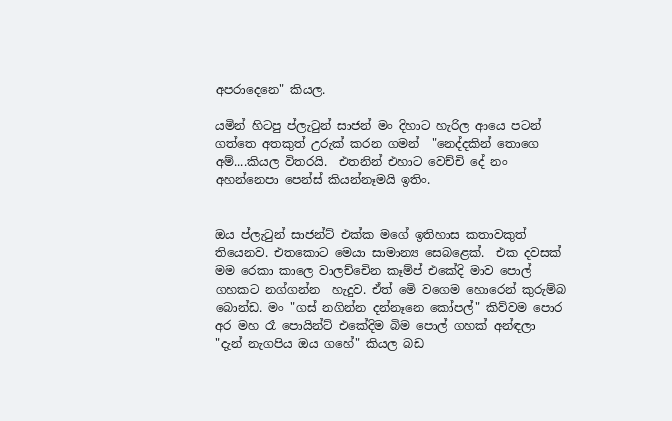අපරාදෙනෙ" කියල.

යමින් හිටපු ප්ලැටුන් සාජන් මං දිහාට හැරිල ආයෙ පටන් ගත්තෙ අතකුත් උරුක් කරන ගමන්  "නෙද්දකින් තොගෙ අම්....කියල විතරයි.  එතනින් එහාට වෙච්චි දේ නං අහන්නෙපා පෙන්ස් කියන්නෑමයි ඉතිං.


ඔය ප්ලැටුන් සාජන්ට් එක්ක මගේ ඉතිහාස කතාවකුත් තියෙනව. එතකොට මෙයා සාමාන්‍ය සෙබළෙක්.  එක දවසක් මම රෙකා කාලෙ වාලච්චෙින කෑම්ප් එකේදි මාව පොල් ගහකට නග්ගන්න  හැදුව. ඒත් මෙි වගෙම හොරෙන් කුරුම්බ බොන්ඩ. මං "ගස් නගින්න දන්නෑනෙ කෝපල්" කිව්වම පොර අර මහ රෑ පොයින්ට් එකේදිම බිම පොල් ගහක් අන්ඳලා "දැන් නැගපිය ඔය ගහේ" කියල බඩ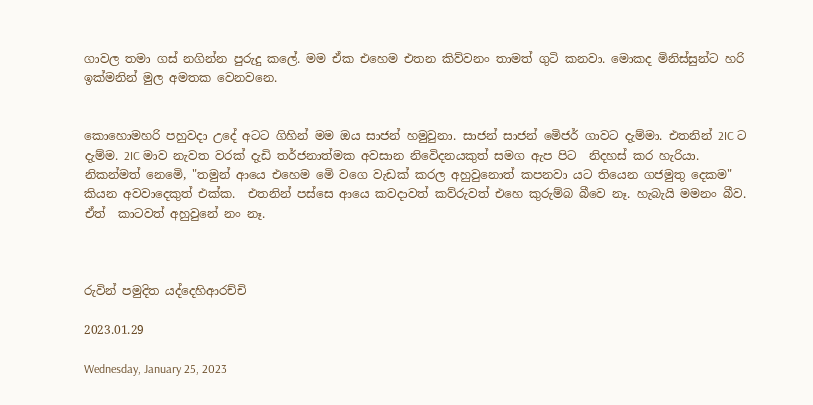ගාවල තමා ගස් නගින්න පුරුදු කලේ. මම ඒක එහෙම එතන කිව්වනං තාමත් ගුටි කනවා. මොකද මිනිස්සුන්ට හරි ඉක්මනින් මුල අමතක වෙනවනෙ.


කොහොමහරි පහුවදා උදේ අටට ගිහින් මම ඔය සාජන් හමුවුනා. සාජන් සාජන් මෙිජර් ගාවට දැම්මා. එතනින් 2IC ට දැම්ම. 2IC මාව නැවත වරක් දැඩි තර්ජනාත්මක අවසාන නිවෙිදනයකුත් සමග ඇප පිට  නිදහස් කර හැරියා.  නිකන්මත් නෙමෙි, "තමුන් ආයෙ එහෙම මෙි වගෙ වැඩක් කරල අහුවුනොත් කපනවා යට තියෙන ගජමුතු දෙකම" කියන අවවාදෙකුත් එක්ක.  එතනින් පස්සෙ ආයෙ කවදාවත් කව්රුවත් එහෙ කුරුම්බ බීවෙ නෑ. හැබැයි මමනං බීව. ඒත්  කාටවත් අහුවුනේ නං නෑ.



රුවින් පමුදිත යද්දෙහිආරච්චි

2023.01.29

Wednesday, January 25, 2023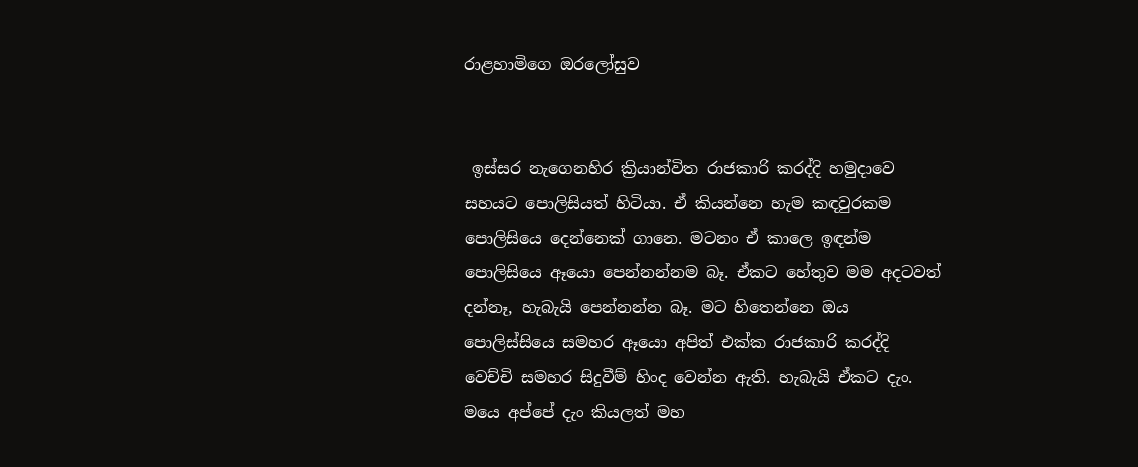රාළහාමිගෙ ඔරලෝසුව


 ඉස්සර නැගෙනහිර ක්‍රියාන්විත රාජකාරි කරද්දි හමුදාවෙ සහයට පොලිසියත් හිටියා. ඒ කියන්නෙ හැම කඳවුරකම පොලිසියෙ දෙන්නෙක් ගානෙ. මටනං ඒ කාලෙ ඉඳන්ම පොලිසියෙ ඈයො පෙන්නන්නම බෑ. ඒකට හේතුව මම අදටවත් දන්නෑ, හැබැයි පෙන්නන්න බෑ. මට හිතෙන්නෙ ඔය පොලිස්සියෙ සමහර ඈයො අපිත් එක්ක රාජකාරි කරද්දි වෙච්චි සමහර සිදුවීම් හිංද වෙන්න ඇති. හැබැයි ඒකට දැං. මයෙ අප්පේ දැං කියලත් මහ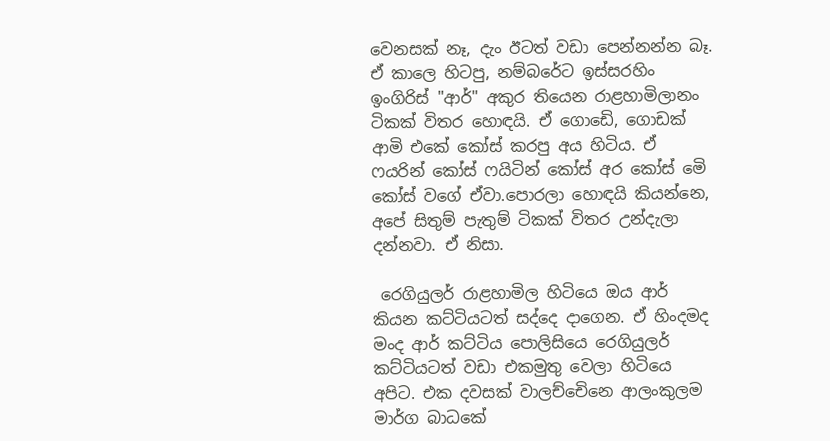වෙනසක් නෑ, දැං ඊටත් වඩා පෙන්නන්න බෑ. ඒ කාලෙ හිටපු, නම්බරේට ඉස්සරහිං ඉංගිරිස් "ආර්" අකුර තියෙන රාළහාමිලානං ටිකක් විතර හොඳයි. ඒ ගොඩෙි, ගොඩක් ආමි එකේ කෝස් කරපු අය හිටිය. ඒ ෆයරින් කෝස් ෆයිටින් කෝස් අර කෝස් මෙි කෝස් වගේ ඒවා.පොරලා හොඳයි කියන්නෙ, අපේ සිතුම් පැතුම් ටිකක් විතර උන්දැලා දන්නවා. ඒ නිසා.

 රෙගියුලර් රාළහාමිල හිටියෙ ඔය ආර් කියන කට්ටියටත් සද්දෙ දාගෙන. ඒ හිංදමද මංද ආර් කට්ටිය පොලිසියෙ රෙගියුලර් කට්ටියටත් වඩා එකමුතු වෙලා හිටියෙ අපිට. එක දවසක් වාලච්චෙිනෙ ආලංකුලම මාර්ග බාධකේ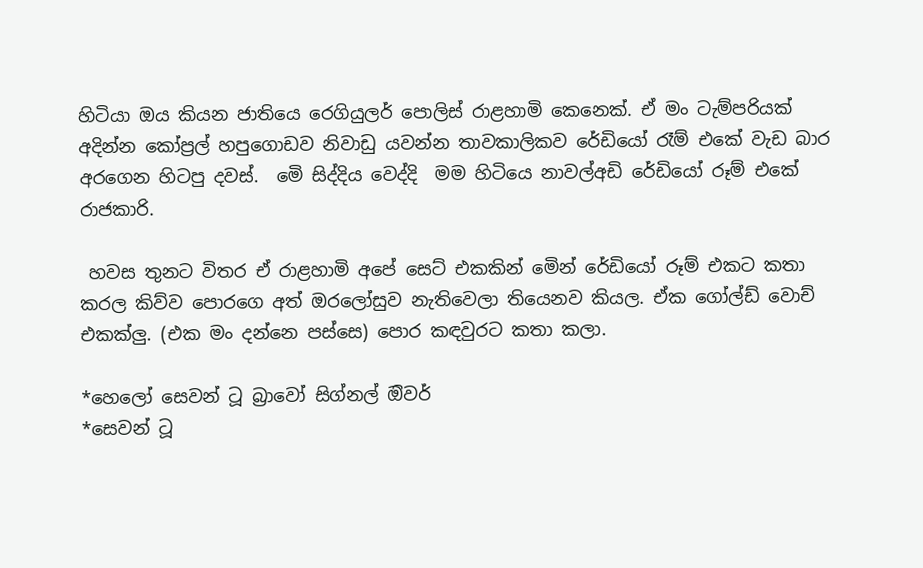හිටියා ඔය කියන ජාතියෙ රෙගියුලර් පොලිස් රාළහාමි කෙනෙක්. ඒ මං ටැම්පරියක් අදින්න කෝප්‍රල් හපුගොඩව නිවාඩු යවන්න තාවකාලිකව රේඩියෝ රෑම් එකේ වැඩ බාර අරගෙන හිටපු දවස්.  මෙි සිද්දිය වෙද්දි  මම හිටියෙ නාවල්අඩි රේඩියෝ රූම් එකේ රාජකාරි.

 හවස තුනට විතර ඒ රාළහාමි අපේ සෙට් එකකින් මෙින් රේඩියෝ රූම් එකට කතා කරල කිව්ව පොරගෙ අත් ඔරලෝසුව නැතිවෙලා තියෙනව කියල. ඒක ගෝල්ඩ් වොච් එකක්ලු. (එක මං දන්නෙ පස්සෙ) පොර කඳවුරට කතා කලා.

*හෙලෝ සෙවන් ටූ බ්‍රාවෝ සිග්නල් ඔිවර්
*සෙවන් ටූ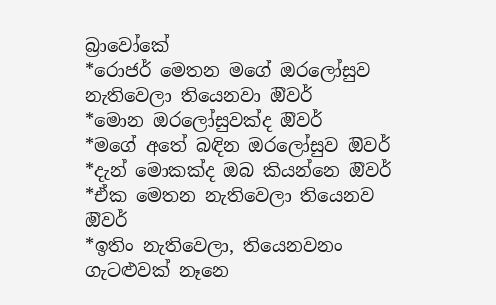බ්‍රාවෝකේ
*රොජර් මෙතන මගේ ඔරලෝසුව නැතිවෙලා තියෙනවා ඔිවර්
*මොන ඔරලෝසුවක්ද ඔිවර්
*මගේ අතේ බඳින ඔරලෝසුව ඔිවර්
*දැන් මොකක්ද ඔබ කියන්නෙ ඔිවර්
*ඒක මෙතන නැතිවෙලා තියෙනව ඔිවර්
*ඉතිං නැතිවෙලා, තියෙනවනං ගැටළුවක් නෑනෙ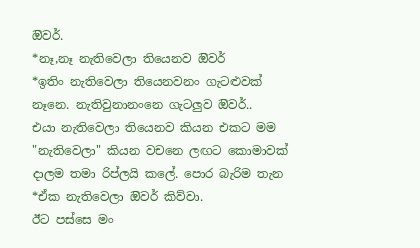ඔිවර්.
*නෑ,නෑ නැතිවෙලා තියෙනව ඔිවර්
*ඉතිං නැතිවෙලා තියෙනවනං ගැටළුවක් නෑනෙ. නැතිවුනානංනෙ ගැටලුව ඔිවර්..
එයා නැතිවෙලා තියෙනව කියන එකට මම "නැතිවෙලා" කියන වචනෙ ලඟට කොමාවක් දාලම තමා රිප්ලයි කලේ. පොර බැරිම තැන
*ඒක නැතිවෙලා ඔිවර් කිව්වා.
ඊට පස්සෙ මං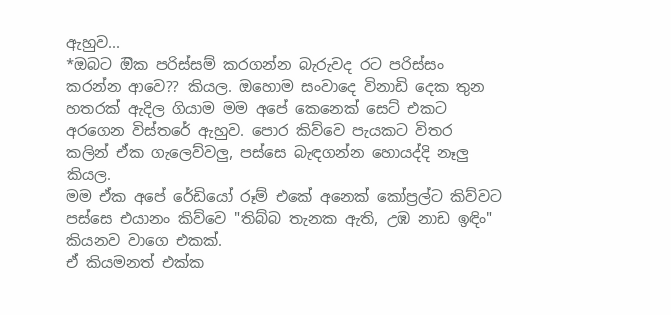ඇහුව...
*ඔබට ඔික පරිස්සම් කරගන්න බැරුවද රට පරිස්සං කරන්න ආවෙ?? කියල. ඔහොම සංවාදෙ විනාඩි දෙක තුන හතරක් ඇදිල ගියාම මම අපේ කෙනෙක් සෙට් එකට අරගෙන විස්තරේ ඇහුව. පොර කිව්වෙ පැයකට විතර කලින් ඒක ගැලෙව්වලු, පස්සෙ බැඳගන්න හොයද්දි නෑලු කියල.
මම ඒක අපේ රේඩියෝ රූම් එකේ අනෙක් කෝප්‍රල්ට කිව්වට පස්සෙ එයානං කිව්වෙ "තිබ්බ තැනක ඇති, උඹ නාඩ ඉඳිං" කියනව වාගෙ එකක්.
ඒ කියමනත් එක්ක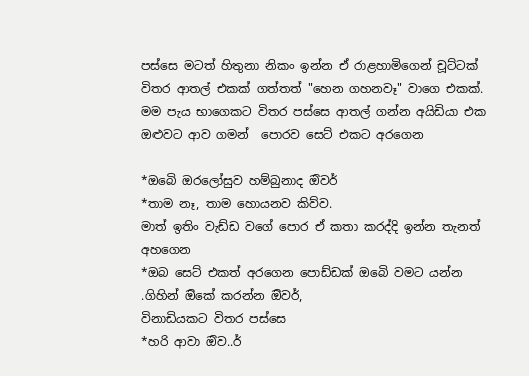පස්සෙ මටත් හිතුනා නිකං ඉන්න ඒ රාළහාමිගෙන් චූට්ටක් විතර ආතල් එකක් ගත්තත් "හෙන ගහනවෑ" වාගෙ එකක්.
මම පැය භාගෙකට විතර පස්සෙ ආතල් ගන්න අයිඩියා එක ඔළුවට ආව ගමන්  පොරව සෙට් එකට අරගෙන

*ඔබෙි ඔරලෝසුව හම්බුනාද ඔිවර්
*තාම නෑ, තාම හොයනව කිව්ව.
මාත් ඉතිං වැඩ්ඩ වගේ පොර ඒ කතා කරද්දි ඉන්න තැනත් අහගෙන
*ඔබ සෙට් එකත් අරගෙන පොඩ්ඩක් ඔබෙි වමට යන්න .ගිහින් ඔිකේ කරන්න ඔිවර්,
විනාඩියකට විතර පස්සෙ
*හරි ආවා ඔිව..ර්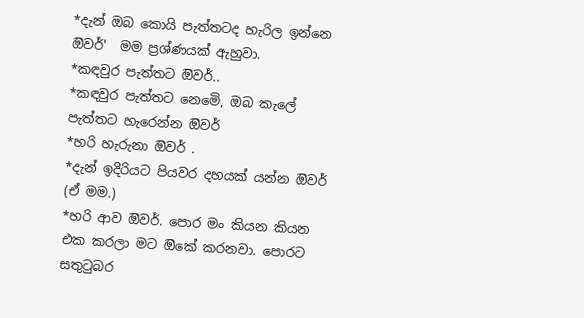*දැන් ඔබ කොයි පැත්තටද හැරිල ඉන්නෙ ඔිවර්'  මම ප්‍රශ්ණයක් ඇහුවා.
*කඳවුර පැත්තට ඔිවර්..
*කඳවුර පැත්තට නෙමෙි, ඔබ කැලේ පැත්තට හැරෙන්න ඔිවර්
*හරි හැරුනා ඔිවර් .
*දැන් ඉදිරියට පියවර දහයක් යන්න ඔිවර් (ඒ මම.)
*හරි ආව ඔිවර්. පොර මං කියන කියන එක කරලා මට ඔිකේ කරනවා. පොරට සතුටුබර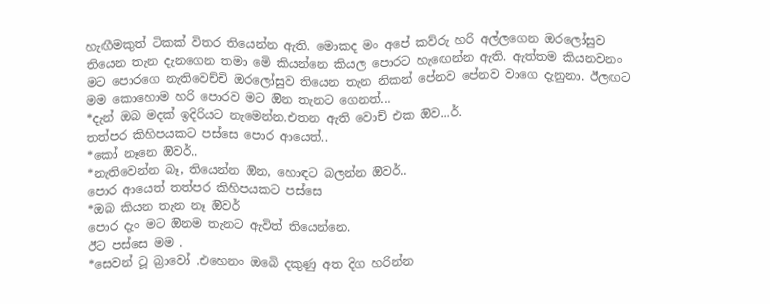හැඟීමකුත් ටිකක් විතර තියෙන්න ඇති. මොකද මං අපේ කව්රු හරි අල්ලගෙන ඔරලෝසුව තියෙන තැන දැනගෙන තමා මෙි කියන්නෙ කියල පොරට හැඟෙන්න ඇති. ඇත්තම කියනවනං මට පොරගෙ නැතිවෙච්චි ඔරලෝසුව තියෙන තැන නිකන් පේනව පේනව වාගෙ දැනුනා. ඊලඟට මම කොහොම හරි පොරව මට ඔින තැනට ගෙනත්...
*දැන් ඔබ මදක් ඉදිරියට නැමෙන්න.එතන ඇති වොච් එක ඔිව...ර්.
තත්පර කිහිපයකට පස්සෙ පොර ආයෙත්..
*කෝ නෑනෙ ඔිවර්..
*නැතිවෙන්න බෑ, තියෙන්න ඔින, හොඳට බලන්න ඔිවර්..
පොර ආයෙත් තත්පර කිහිපයකට පස්සෙ
*ඔබ කියන තැන නෑ ඔිවර්
පොර දැං මට ඔිනම තැනට ඇවිත් තියෙන්නෙ.
ඊට පස්සෙ මම .
*සෙවන් ටූ බ්‍රාවෝ .එහෙනං ඔබෙි දකුණු අත දිග හරින්න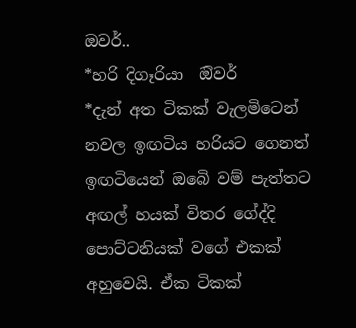ඔවර්..
*හරි දිගෑරියා  ඔිවර්
*දැන් අත ටිකක් වැලමිටෙන් නවල ඉඟටිය හරියට ගෙනත් ඉඟටියෙන් ඔබෙි වම් පැත්තට අඟල් හයක් විතර ගේද්දි පොට්ටනියක් වගේ එකක් අහුවෙයි. ඒක ටිකක්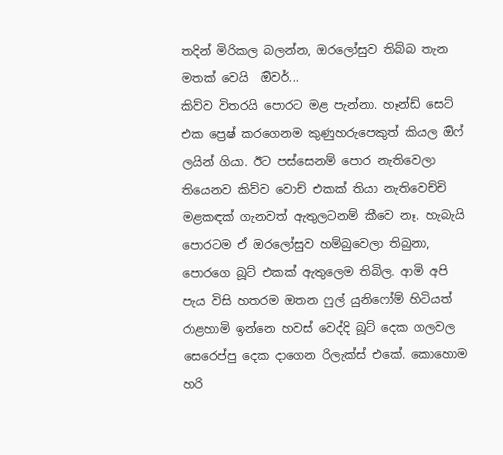තදින් මිරිකල බලන්න, ඔරලෝසුව තිබ්බ තැන මතක් වෙයි  ඔිවර්...
කිව්ව විතරයි පොරට මළ පැන්නා. හෑන්ඩ් සෙට් එක ප්‍රෙෂ් කරගෙනම කුණුහරුපෙකුත් කියල ඔිෆ් ලයින් ගියා. ඊට පස්සෙනම් පොර නැතිවෙලා තියෙනව කිව්ව වොච් එකක් තියා නැතිවෙච්චි මළකඳක් ගැනවත් ඇතුලටනම් කීවෙ නෑ. හැබැයි පොරටම ඒ ඔරලෝසුව හම්බුවෙලා තිබුනා, පොරගෙ බූට් එකක් ඇතුලෙම තිබිල. ආමි අපි පැය විසි හතරම ඔතන ෆුල් යුනිෆෝම් හිටියත්  රාළහාමි ඉන්නෙ හවස් වෙද්දි බූට් දෙක ගලවල සෙරෙප්පු දෙක දාගෙන රිලැක්ස් එකේ. කොහොම හරි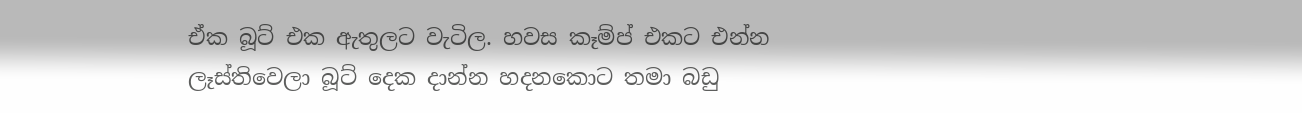ඒක බූට් එක ඇතුලට වැටිල. හවස කෑම්ප් එකට එන්න ලෑස්තිවෙලා බූට් දෙක දාන්න හදනකොට තමා බඩු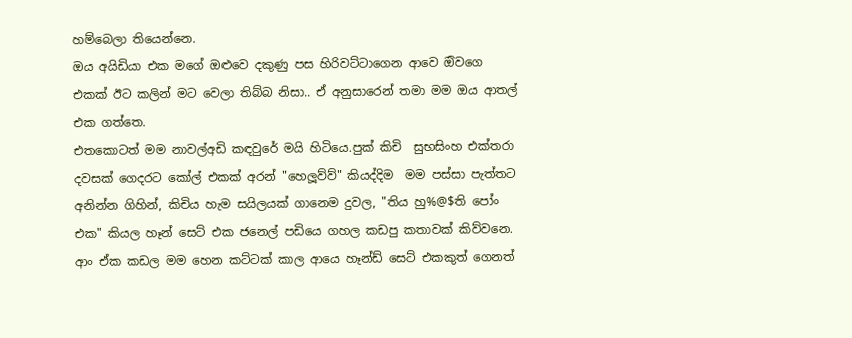හම්බෙලා තියෙන්නෙ.
ඔය අයිඩියා එක මගේ ඔළුවෙ දකුණු පස හිරිවට්ටාගෙන ආවෙ ඔිවගෙ එකක් ඊට කලින් මට වෙලා තිබ්බ නිසා.. ඒ අනුසාරෙන් තමා මම ඔය ආතල් එක ගත්තෙ.
එතකොටත් මම නාවල්අඩි කඳවුරේ මයි හිටියෙ.පුක් කිචි  සුභසිංහ එක්තරා දවසක් ගෙදරට කෝල් එකක් අරන් "හෙලූව්ව්" කියද්දිම  මම පස්සා පැත්තට අනින්න ගිහින්, කිචිය හැම සයිලයක් ගානෙම දුවල, "තිය හු%@$ති පෝං එක" කියල හෑන් සෙට් එක ජනෙල් පඩියෙ ගහල කඩපු කතාවක් කිව්වනෙ. ආං ඒක කඩල මම හෙන කට්ටක් කාල ආයෙ හෑන්ඩ් සෙට් එකකුත් ගෙනත්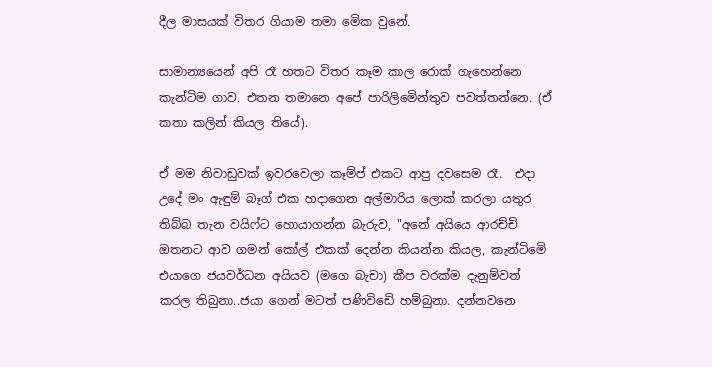දීල මාසයක් විතර ගියාම තමා මෙික වුනේ.

සාමාන්‍යයෙන් අපි රෑ හතට විතර කෑම කාල රොක් ගැහෙන්නෙ කැන්ටිම ගාව. එතන තමානෙ අපේ පාරිලිමෙින්තුව පවත්තන්නෙ. (ඒ කතා කලින් කියල තියේ).

ඒ මම නිවාඩුවක් ඉවරවෙලා කෑම්ප් එකට ආපු දවසෙම රෑ.  එදා උදේ මං ඇඳුම් බෑග් එක හදාගෙන අල්මාරිය ලොක් කරලා යතුර තිබ්බ තැන වයිෆ්ට හොයාගන්න බැරුව, "අනේ අයියෙ ආරච්චි ඔතනට ආව ගමන් කෝල් එකක් දෙන්න කියන්න කියල, කැන්ටිමෙි එයාගෙ ජයවර්ධන අයියව (මගෙ බැචා) කීප වරක්ම දැනුම්වත් කරල තිබුනා..ජයා ගෙන් මටත් පණිවිඩෙි හම්බුනා. දන්නවනෙ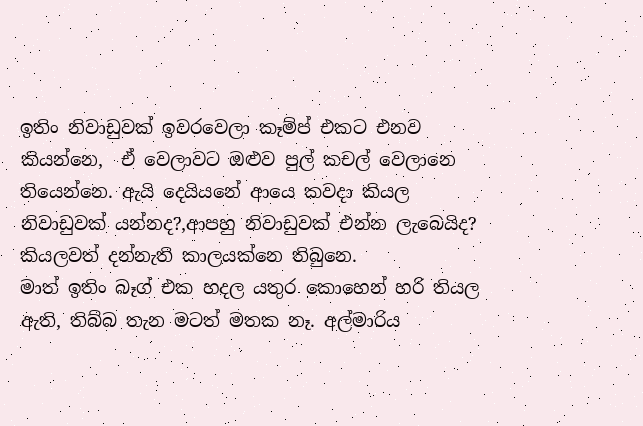ඉතිං නිවාඩුවක් ඉවරවෙලා කෑම්ප් එකට එනව කියන්නෙ,  ඒ වෙලාවට ඔළුව පුල් කචල් වෙලානෙ තියෙන්නෙ. ඇයි දෙයියනේ ආයෙ කවදා කියල නිවාඩුවක් යන්නද?,ආපහු නිවාඩුවක් එන්න ලැබෙයිද? කියලවත් දන්නැති කාලයක්නෙ තිබුනෙ.
මාත් ඉතිං බෑග් එක හදල යතුර කොහෙන් හරි තියල ඇති, තිබ්බ තැන මටත් මතක නෑ. අල්මාරිය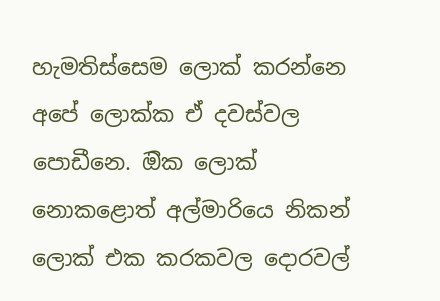හැමතිස්සෙම ලොක් කරන්නෙ අපේ ලොක්ක ඒ දවස්වල පොඩීනෙ. ඔික ලොක් නොකළොත් අල්මාරියෙ නිකන් ලොක් එක කරකවල දොරවල්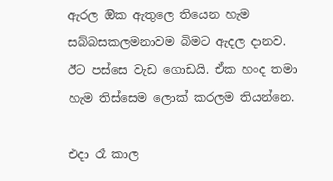ඇරල ඔික ඇතුලෙ තියෙන හැම සබ්බසකලමනාවම බිමට ඇදල දානව. ඊට පස්සෙ වැඩ ගොඩයි. ඒක හංද තමා හැම තිස්සෙම ලොක් කරලම තියන්නෙ.

එදා රෑ කාල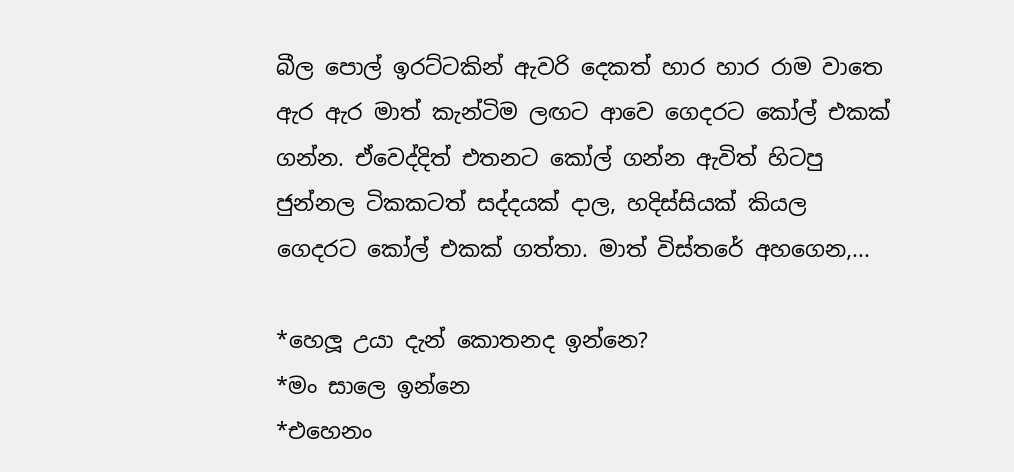බීල පොල් ඉරට්ටකින් ඇවරි දෙකත් හාර හාර රාම වාතෙ ඇර ඇර මාත් කැන්ටිම ලඟට ආවෙ ගෙදරට කෝල් එකක් ගන්න. ඒවෙද්දිත් එතනට කෝල් ගන්න ඇවිත් හිටපු ජුන්නල ටිකකටත් සද්දයක් දාල, හදිස්සියක් කියල ගෙදරට කෝල් එකක් ගත්තා. මාත් විස්තරේ අහගෙන,...

*හෙලූ උයා දැන් කොතනද ඉන්නෙ?
*මං සාලෙ ඉන්නෙ
*එහෙනං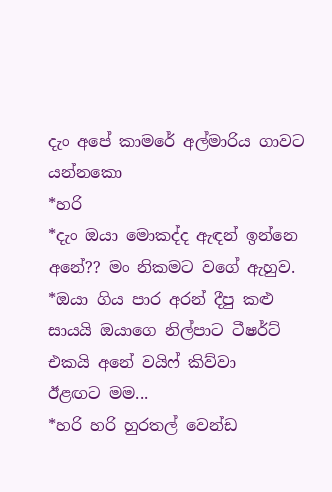දැං අපේ කාමරේ අල්මාරිය ගාවට යන්නකො
*හරි
*දැං ඔයා මොකද්ද ඇඳන් ඉන්නෙ අනේ?? මං නිකමට වගේ ඇහුව.
*ඔයා ගිය පාර අරන් දීපු කළු සායයි ඔයාගෙ නිල්පාට ටීෂර්ට් එකයි අනේ වයිෆ් කිව්වා
ඊළඟට මම...
*හරි හරි හුරතල් වෙන්ඩ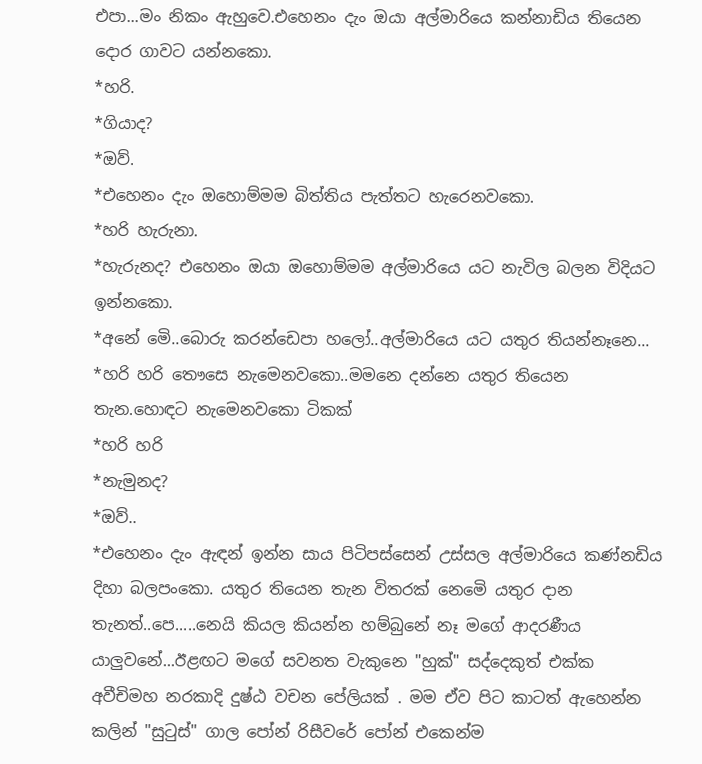එපා...මං නිකං ඇහුවෙ.එහෙනං දැං ඔයා අල්මාරියෙ කන්නාඩිය තියෙන දොර ගාවට යන්නකො.
*හරි.
*ගියාද?
*ඔව්.
*එහෙනං දැං ඔහොම්මම බිත්තිය පැත්තට හැරෙනවකො.
*හරි හැරුනා.
*හැරුනද? එහෙනං ඔයා ඔහොම්මම අල්මාරියෙ යට නැවිල බලන විදියට ඉන්නකො.
*අනේ මෙි..බොරු කරන්ඩෙපා හලෝ..අල්මාරියෙ යට යතුර තියන්නෑනෙ...
*හරි හරි තෞසෙ නැමෙනවකො..මමනෙ දන්නෙ යතුර තියෙන තැන.හොඳට නැමෙනවකො ටිකක්
*හරි හරි
*නැමුනද?
*ඔව්..
*එහෙනං දැං ඇඳන් ඉන්න සාය පිටිපස්සෙන් උස්සල අල්මාරියෙ කණ්නඩිය දිහා බලපංකො. යතුර තියෙන තැන විතරක් නෙමෙි යතුර දාන තැනත්..පෙ.....නෙයි කියල කියන්න හම්බුනේ නෑ මගේ ආදරණීය යාලුවනේ...ඊළඟට මගේ සවනත වැකුනෙ "හුක්" සද්දෙකුත් එක්ක අවීචිමහ නරකාදි දුෂ්ඨ වචන පේලියක් . මම ඒව පිට කාටත් ඇහෙන්න කලින් "සුටුස්" ගාල පෝන් රිසීවරේ පෝන් එකෙන්ම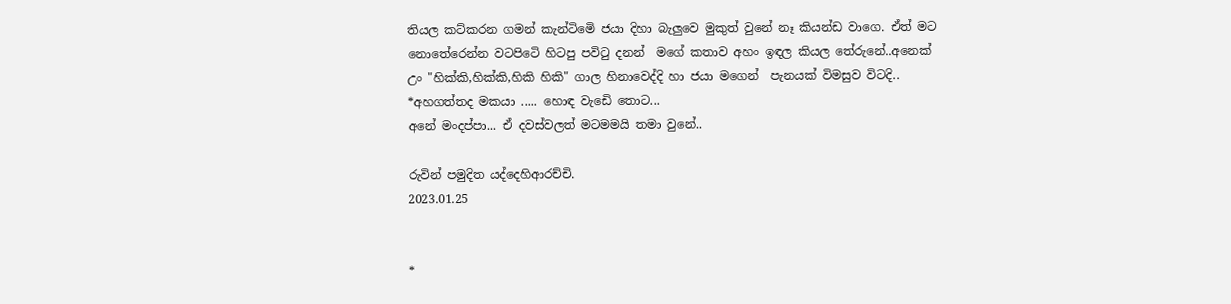තියල කට්කරන ගමන් කැන්ටිමෙි ජයා දිහා බැලුවෙ මුකුත් වුනේ නෑ කියන්ඩ වාගෙ. ඒත් මට නොතේරෙන්න වටපිටෙි හිටපු පවිටු දනන්  මගේ කතාව අහං ඉඳල කියල තේරුනේ..අනෙක් උං "හික්කි,හික්කි,හිකි හිකි" ගාල හිනාවෙද්දි හා ජයා මගෙන්  පැනයක් විමසුව විටදි..
*අහගත්තද මකයා ..... හොඳ වැඩෙි තොට...
අනේ මංදප්පා... ඒ දවස්වලත් මටමමයි තමා වුනේ..

රුවින් පමුදිත යද්දෙහිආරච්චි.
2023.01.25


*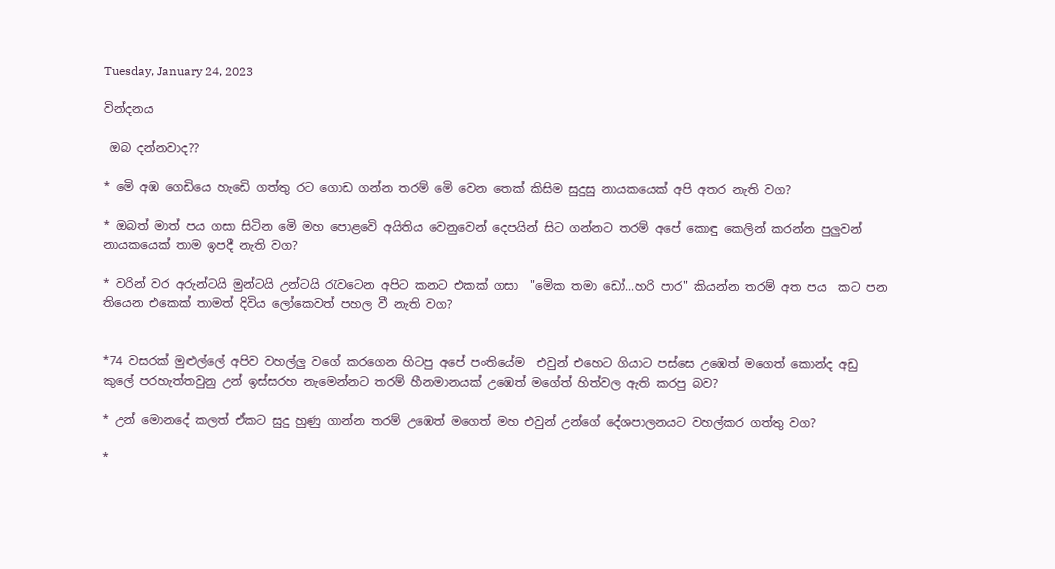Tuesday, January 24, 2023

වින්දනය

 ඔබ දන්නවාද??

* මෙි අඹ ගෙඩියෙ හැඩෙි ගත්තු රට ගොඩ ගන්න තරම් මෙි වෙන තෙක් කිසිම සුදුසු නායකයෙක් අපි අතර නැති වග?

* ඔබත් මාත් පය ගසා සිටින මෙි මහ පොළවෙි අයිතිය වෙනුවෙන් දෙපයින් සිට ගන්නට තරම් අපේ කොඳු කෙලින් කරන්න පුලුවන් නායකයෙක් තාම ඉපදී නැති වග?

* වරින් වර අරුන්ටයි මුන්ටයි උන්ටයි රැවටෙන අපිට කනට එකක් ගසා  "මෙික තමා ඩෝ...හරි පාර" කියන්න තරම් අත පය  කට පන තියෙන එකෙක් තාමත් දිවිය ලෝකෙවත් පහල වී නැති වග?


*74 වසරක් මුළුල්ලේ අපිව වහල්ලු වගේ කරගෙන හිටපු අපේ පංතියේම  එවුන් එහෙට ගියාට පස්සෙ උඹෙත් මගෙත් කොන්ද අඩු කුලේ පරහැත්තවුනු උන් ඉස්සරහ නැමෙන්නට තරම් හීනමානයක් උඹෙත් මගේත් හිත්වල ඇති කරපු බව?

* උන් මොනදේ කලත් ඒකට සුදු හුණු ගාන්න තරම් උඹෙත් මගෙත් මහ එවුන් උන්ගේ දේශපාලනයට වහල්කර ගත්තු වග?

*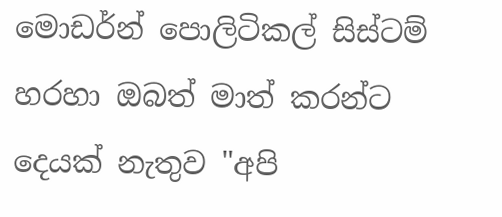මොඩර්න් පොලිටිකල් සිස්ටම් හරහා ඔබත් මාත් කරන්ට දෙයක් නැතුව "අපි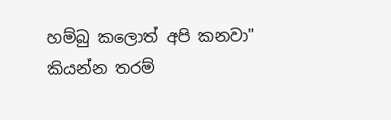හම්බු කලොත් අපි කනවා" කියන්න තරම්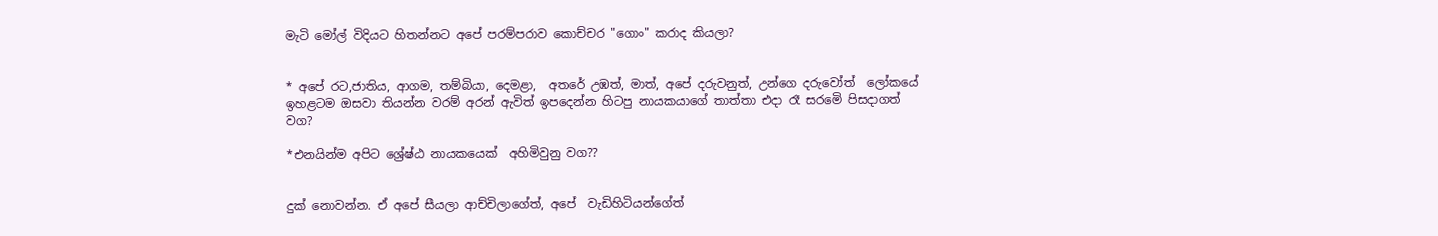මැටි මෝල් විදියට හිතන්නට අපේ පරම්පරාව කොච්චර "ගොං" කරාද කියලා?


* අපේ රට,ජාතිය, ආගම, තම්බියා, දෙමළා,  අතරේ උඹත්, මාත්, අපේ දරුවනුත්, උන්ගෙ දරුවෝත්  ලෝකයේ ඉහළටම ඔසවා තියන්න වරම් අරන් ඇවිත් ඉපදෙන්න හිටපු නායකයාගේ තාත්තා එදා රෑ සරමෙි පිසදාගත් වග?

*එනයින්ම අපිට ශ්‍රේෂ්ඨ නායකයෙක්  අහිමිවුනු වග??


දුක් නොවන්න. ඒ අපේ සීයලා ආච්චිලාගේත්, අපේ  වැඩිහිටියන්ගේත්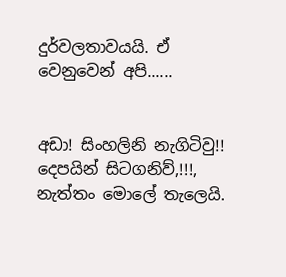දුර්වලතාවයයි. ඒ වෙනුවෙන් අපි......


අඩා! සිංහලිනි නැගිටිවු!! දෙපයින් සිටගනිව්,!!!, නැත්තං මොලේ තැලෙයි.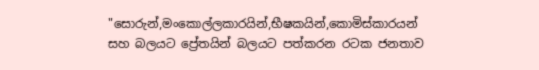"සොරුන්,මංකොල්ලකාරයින්,භීෂකයින්,කොමිස්කාරයන් සහ බලයට ප්‍රේතයින් බලයට පත්කරන රටක ජනතාව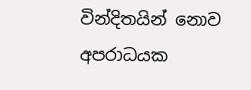වින්දිතයින් නොව අපරාධයක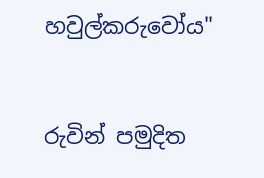හවුල්කරුවෝය"


රුවින් පමුදිත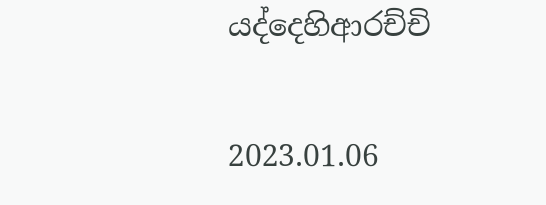යද්දෙහිආරච්චි

2023.01.06